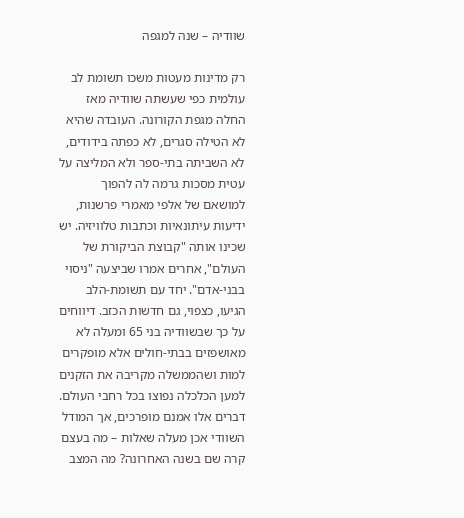שוודיה – שנה למגפה

רק מדינות מעטות משכו תשומת לב עולמית כפי שעשתה שוודיה מאז החלה מגפת הקורונה. העובדה שהיא לא הטילה סגרים, לא כפתה בידודים, לא השביתה בתי-ספר ולא המליצה על עטית מסכות גרמה לה להפוך למושאם של אלפי מאמרי פרשנות, ידיעות עיתונאיות וכתבות טלוויזיה. יש שכינו אותה "קבוצת הביקורת של העולם", אחרים אמרו שביצעה "ניסוי בבני-אדם". יחד עם תשומת-הלב הגיעו, כצפוי, גם חדשות הכזב. דיווחים על כך שבשוודיה בני 65 ומעלה לא מאושפזים בבתי-חולים אלא מופקרים למות ושהממשלה מקריבה את הזקנים למען הכלכלה נפוצו בכל רחבי העולם. דברים אלו אמנם מופרכים, אך המודל השוודי אכן מעלה שאלות – מה בעצם קרה שם בשנה האחרונה? מה המצב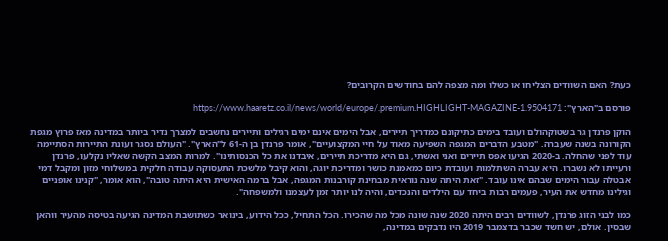כעת? האם השוודים הצליחו או כשלו ומה מצפה להם בחודשים הקרובים?

פורסם ב"הארץ": https://www.haaretz.co.il/news/world/europe/.premium.HIGHLIGHT-MAGAZINE-1.9504171

הוקן פרנדן גר בשטוקהולם ועובד בימים כתיקונם כמדריך תיירים, אבל הימים אינם ימים רגילים ותיירים נחשבים למצרך נדיר ביותר במדינה מאז פרוץ מגפת הקורונה בשנה שעברה. "מטבע הדברים המגפה השפיעה מאוד על חיי המקצועיים", אומר פרנדן בן ה-61 ל"הארץ". "העולם נסגר ועונת התיירות הסתיימה עוד לפני שהחלה. ב-2020 הגיעו אפס תיירים ואני ואשתי, גם היא מדריכת תיירים, איבדנו את כל הכנסותינו". למרות המצב הקשה שאליו נקלעו, פרנדן ורעייתו לא נשברו. היא עברה השתלמות ועובדת כיום כמאמנת כושר ומדריכת יוגה, והוא קיבל מלשכת התעסוקה עבודה חלקית במשלוחי מזון ומקבל דמי אבטלה עבור הימים שבהם אינו עובד. "זאת היתה שנה נוראית מבחינת קורבנות המגפה, אבל ברמה האישית היא היתה טובה", הוא אומר, "קנינו אופניים וגילינו מחדש את העיר, פעמים רבות ביחד עם הילדים והנכדים, והיה לנו יותר זמן לעצמנו ולמשפחה".

כמו לבני הזוג פרנדן, לשוודים רבים היתה 2020 שנה שונה מכל מה שהכירו. הכל התחיל, ככל הידוע, בינואר כשתושבת המדינה הגיעה בטיסה מהעיר ווהאן שבסין. אולם, יש חשד שכבר בדצמבר 2019 היו נדבקים במדינה,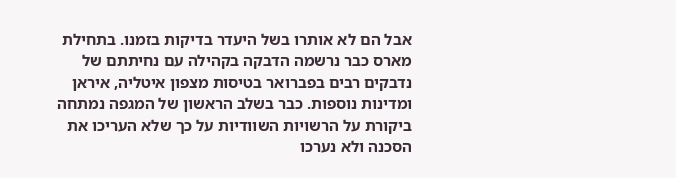אבל הם לא אותרו בשל היעדר בדיקות בזמנו. בתחילת מארס כבר נרשמה הדבקה בקהילה עם נחיתתם של נדבקים רבים בפברואר בטיסות מצפון איטליה, איראן ומדינות נוספות. כבר בשלב הראשון של המגפה נמתחה ביקורת על הרשויות השוודיות על כך שלא העריכו את הסכנה ולא נערכו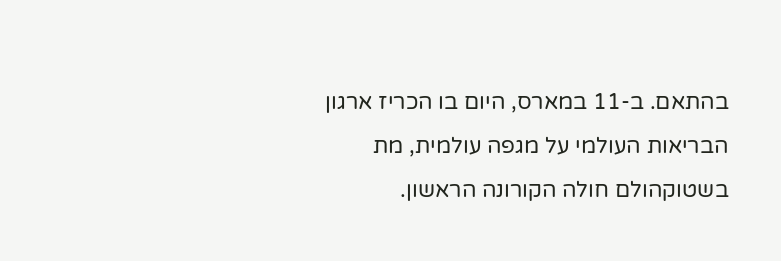בהתאם. ב-11 במארס, היום בו הכריז ארגון הבריאות העולמי על מגפה עולמית, מת בשטוקהולם חולה הקורונה הראשון.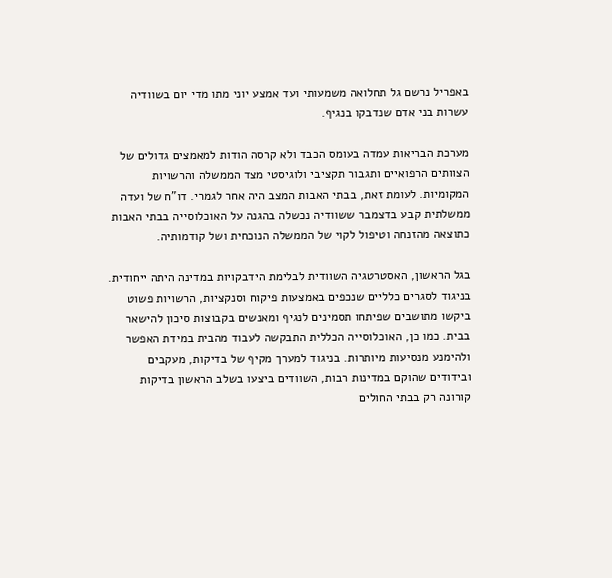באפריל נרשם גל תחלואה משמעותי ועד אמצע יוני מתו מדי יום בשוודיה עשרות בני אדם שנדבקו בנגיף.

מערכת הבריאות עמדה בעומס הכבד ולא קרסה הודות למאמצים גדולים של הצוותים הרפואיים ותגבור תקציבי ולוגיסטי מצד הממשלה והרשויות המקומיות. לעומת זאת, בבתי האבות המצב היה אחר לגמרי. דו"ח של ועדה ממשלתית קבע בדצמבר ששוודיה נכשלה בהגנה על האוכלוסייה בבתי האבות כתוצאה מהזנחה וטיפול לקוי של הממשלה הנוכחית ושל קודמותיה.

בגל הראשון, האסטרטגיה השוודית לבלימת הידבקויות במדינה היתה ייחודית. בניגוד לסגרים כלליים שנכפים באמצעות פיקוח וסנקציות, הרשויות פשוט ביקשו מתושבים שפיתחו תסמינים לנגיף ומאנשים בקבוצות סיכון להישאר בבית. כמו כן, האוכלוסייה הכללית התבקשה לעבוד מהבית במידת האפשר ולהימנע מנסיעות מיותרות. בניגוד למערך מקיף של בדיקות, מעקבים ובידודים שהוקם במדינות רבות, השוודים ביצעו בשלב הראשון בדיקות קורונה רק בבתי החולים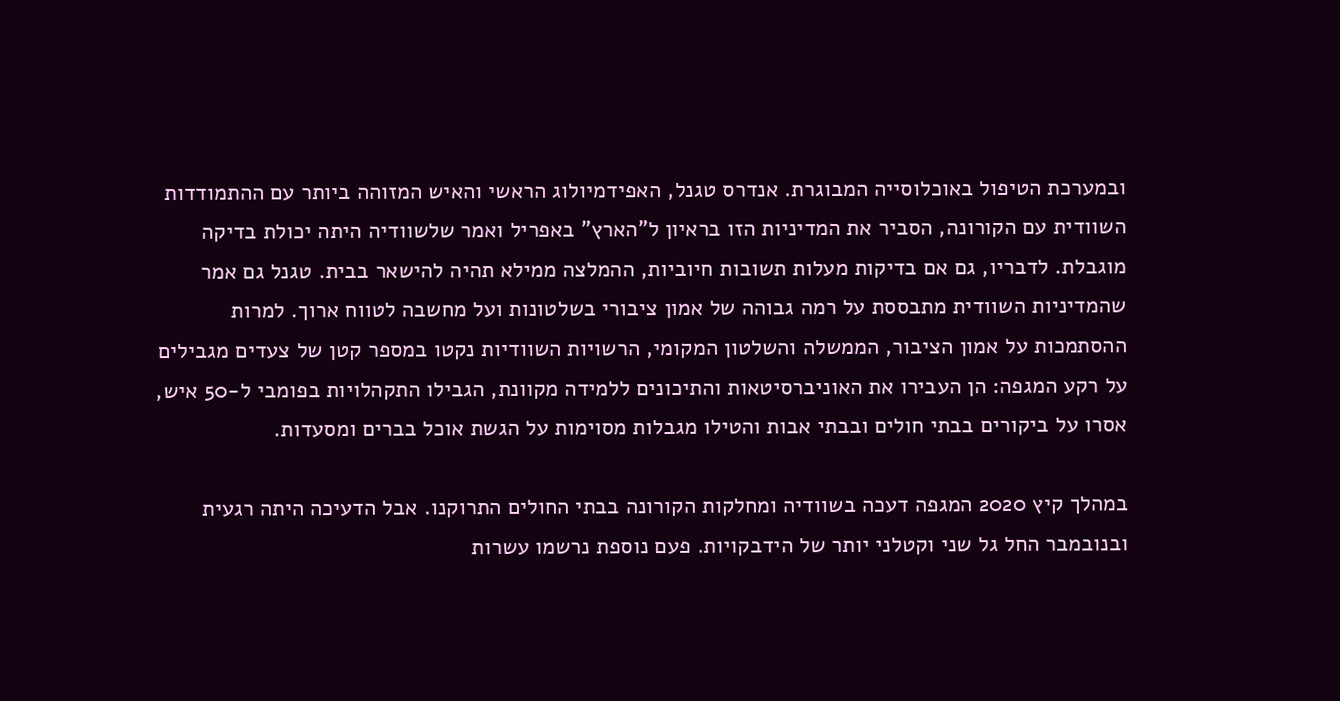ובמערכת הטיפול באוכלוסייה המבוגרת. אנדרס טגנל, האפידמיולוג הראשי והאיש המזוהה ביותר עם ההתמודדות השוודית עם הקורונה, הסביר את המדיניות הזו בראיון ל"הארץ" באפריל ואמר שלשוודיה היתה יכולת בדיקה מוגבלת. לדבריו, גם אם בדיקות מעלות תשובות חיוביות, ההמלצה ממילא תהיה להישאר בבית. טגנל גם אמר שהמדיניות השוודית מתבססת על רמה גבוהה של אמון ציבורי בשלטונות ועל מחשבה לטווח ארוך. למרות ההסתמכות על אמון הציבור, הממשלה והשלטון המקומי, הרשויות השוודיות נקטו במספר קטן של צעדים מגבילים על רקע המגפה: הן העבירו את האוניברסיטאות והתיכונים ללמידה מקוונת, הגבילו התקהלויות בפומבי ל-50 איש, אסרו על ביקורים בבתי חולים ובבתי אבות והטילו מגבלות מסוימות על הגשת אוכל בברים ומסעדות.

במהלך קיץ 2020 המגפה דעכה בשוודיה ומחלקות הקורונה בבתי החולים התרוקנו. אבל הדעיכה היתה רגעית ובנובמבר החל גל שני וקטלני יותר של הידבקויות. פעם נוספת נרשמו עשרות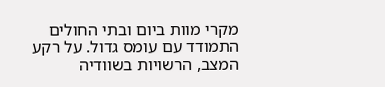מקרי מוות ביום ובתי החולים התמודד עם עומס גדול. על רקע המצב, הרשויות בשוודיה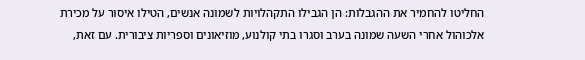החליטו להחמיר את ההגבלות: הן הגבילו התקהלויות לשמונה אנשים, הטילו איסור על מכירת אלכוהול אחרי השעה שמונה בערב וסגרו בתי קולנוע, מוזיאונים וספריות ציבורית. עם זאת,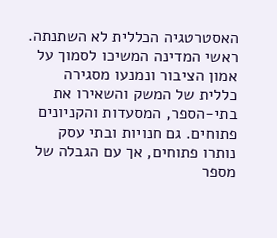האסטרטגיה הכללית לא השתנתה. ראשי המדינה המשיכו לסמוך על אמון הציבור ונמנעו מסגירה כללית של המשק והשאירו את בתי-הספר, המסעדות והקניונים פתוחים. גם חנויות ובתי עסק נותרו פתוחים, אך עם הגבלה של מספר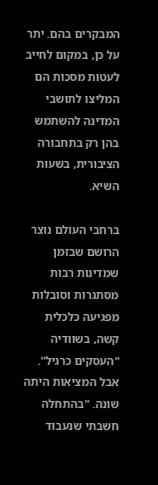המבקרים בהם. יתר על כן, במקום לחייב לעטות מסכות הם המליצו לתושבי המדינה להשתמש בהן רק בתחבורה הציבורית, בשעות השיא.

ברחבי העולם נוצר הרושם שבזמן שמדינות רבות מסתגרות וסובלות מפגיעה כלכלית קשה, בשוודיה "העסקים כרגיל". אבל המציאות היתה שונה. "בהתחלה חשבתי שנעבוד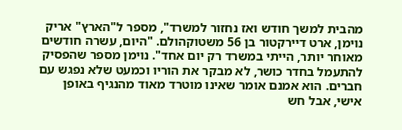מהבית למשך חודש ואז נחזור למשרד", מספר ל"הארץ" אריק נוימן, ארט דיירקטור בן 56 משטוקהולם. "היום, עשרה חודשים מאוחר יותר, הייתי במשרד רק יום אחד". נוימן מספר שהפסיק להתעמל בחדר כושר, לא מבקר את הוריו וכמעט שלא נפגש עם חברים. הוא אמנם אומר שאינו מוטרד מאוד מהנגיף באופן אישי, אבל חש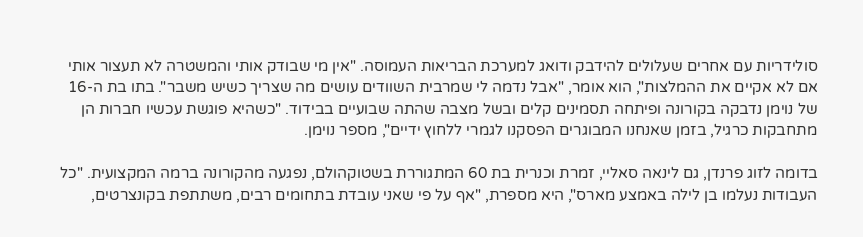סולידריות עם אחרים שעלולים להידבק ודואג למערכת הבריאות העמוסה. "אין מי שבודק אותי והמשטרה לא תעצור אותי אם לא אקיים את ההמלצות", הוא אומר, "אבל נדמה לי שמרבית השוודים עושים מה שצריך כשיש משבר". בתו בת ה-16 של נוימן נדבקה בקורונה ופיתחה תסמינים קלים ובשל מצבה שהתה שבועיים בבידוד. "כשהיא פוגשת עכשיו חברות הן מתחבקות כרגיל, בזמן שאנחנו המבוגרים הפסקנו לגמרי ללחוץ ידיים", מספר נוימן.

בדומה לזוג פרנדן, גם לינאה סאליי, זמרת וכנרית בת 60 המתגוררת בשטוקהולם, נפגעה מהקורונה ברמה המקצועית. "כל העבודות נעלמו בן לילה באמצע מארס", היא מספרת, "אף על פי שאני עובדת בתחומים רבים, משתתפת בקונצרטים,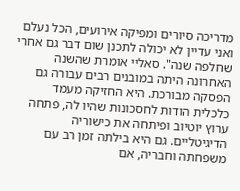מדריכה סיורים ומפיקה אירועים, הכל נעלם ואני עדיין לא יכולה לתכנן שום דבר גם אחרי שחלפה שנה". סאליי אומרת שהשנה האחרונה היתה במובנים רבים עבורה גם הפסקה מבורכת. היא החזיקה מעמד כלכלית הודות לחסכונות שהיו לה, פתחה ערוץ יוטיוב ופיתחה את כישוריה הדיגיטליים. גם היא בילתה זמן רב עם משפחתה וחבריה, אם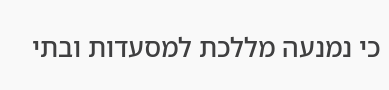כי נמנעה מללכת למסעדות ובתי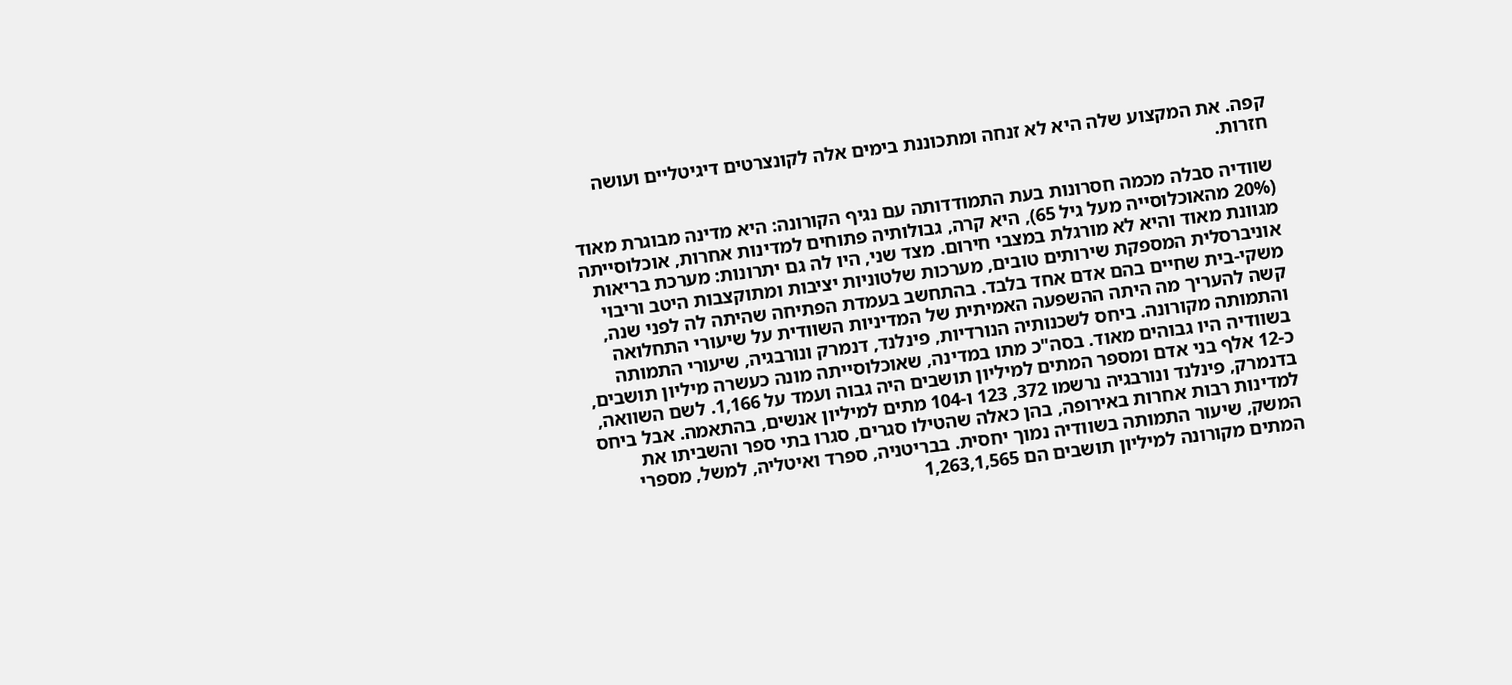קפה. את המקצוע שלה היא לא זנחה ומתכוננת בימים אלה לקונצרטים דיגיטליים ועושה חזרות.

שוודיה סבלה מכמה חסרונות בעת התמודדותה עם נגיף הקורונה: היא מדינה מבוגרת מאוד (20% מהאוכלוסייה מעל גיל 65), היא קרה, גבולותיה פתוחים למדינות אחרות, אוכלוסייתה מגוונת מאוד והיא לא מורגלת במצבי חירום. מצד שני, היו לה גם יתרונות: מערכת בריאות אוניברסלית המספקת שירותים טובים, מערכות שלטוניות יציבות ומתוקצבות היטב וריבוי משקי-בית שחיים בהם אדם אחד בלבד. בהתחשב בעמדת הפתיחה שהיתה לה לפני שנה, קשה להעריך מה היתה ההשפעה האמיתית של המדיניות השוודית על שיעורי התחלואה והתמותה מקורונה. ביחס לשכנותיה הנורדיות, פינלנד, דנמרק ונורבגיה, שיעורי התמותה בשוודיה היו גבוהים מאוד. בסה"כ מתו במדינה, שאוכלוסייתה מונה כעשרה מיליון תושבים, כ-12 אלף בני אדם ומספר המתים למיליון תושבים היה גבוה ועמד על 1,166. לשם השוואה, בדנמרק, פינלנד ונורבגיה נרשמו 372, 123 ו-104 מתים למיליון אנשים, בהתאמה. אבל ביחס למדינות רבות אחרות באירופה, בהן כאלה שהטילו סגרים, סגרו בתי ספר והשביתו את המשק, שיעור התמותה בשוודיה נמוך יחסית. בבריטניה, ספרד ואיטליה, למשל, מספרי המתים מקורונה למיליון תושבים הם 1,263,1,565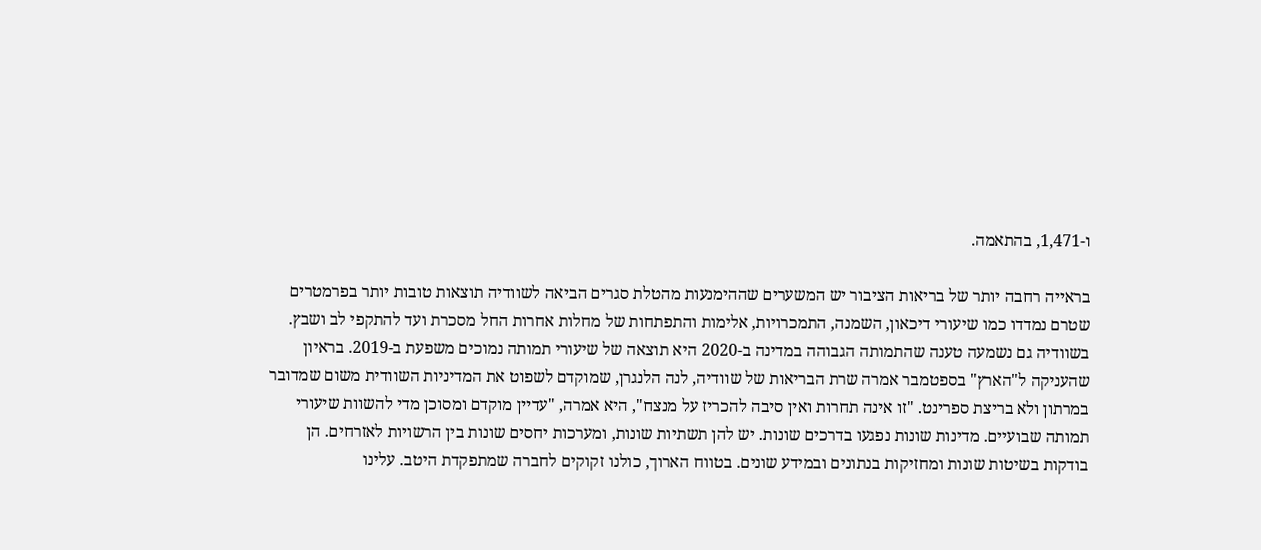ו-1,471, בהתאמה.

בראייה רחבה יותר של בריאות הציבור יש המשערים שההימנעות מהטלת סגרים הביאה לשוודיה תוצאות טובות יותר בפרמטרים שטרם נמדדו כמו שיעורי דיכאון, השמנה, התמכרויות, אלימות והתפתחות של מחלות אחרות החל מסכרת ועד להתקפי לב ושבץ. בשוודיה גם נשמעה טענה שהתמותה הגבוהה במדינה ב-2020 היא תוצאה של שיעורי תמותה נמוכים משפעת ב-2019. בראיון שהעניקה ל"הארץ" בספטמבר אמרה שרת הבריאות של שוודיה, לנה הלנגרן, שמוקדם לשפוט את המדיניות השוודית משום שמדובר במרתון ולא בריצת ספרינט. "זו אינה תחרות ואין סיבה להכריז על מנצח", היא אמרה, "עדיין מוקדם ומסוכן מדי להשוות שיעורי תמותה שבועיים. מדינות שונות נפגעו בדרכים שונות. יש להן תשתיות שונות, ומערכות יחסים שונות בין הרשויות לאזרחים. הן בודקות בשיטות שונות ומחזיקות בנתונים ובמידע שונים. בטווח הארוך, כולנו זקוקים לחברה שמתפקדת היטב. עלינו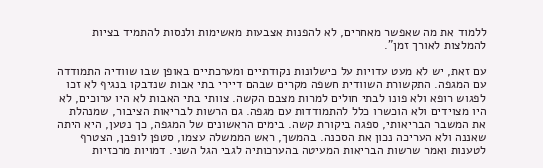ללמוד את מה שאפשר מאחרים, לא להפנות אצבעות מאשימות ולנסות להתמיד בציות להמלצות לאורך זמן".

עם זאת, יש לא מעט עדויות על כישלונות נקודתיים ומערכתיים באופן שבו שוודיה התמודדה עם המגפה. התקשורת השוודית חשפה מקרים שבהם דיירי בתי אבות שנדבקו בנגיף לא זכו לפגוש רופא ולא פונו לבתי חולים למרות מצבם הקשה. צוותי בתי האבות לא היו ערוכים, לא היו מצוידים ולא הוכשרו כלל להתמודדות עם מגפה. גם הרשות לבריאות הציבור, שמנהלת את המשבר הבריאותי, ספגה ביקורת קשה. בימים הראשונים של המגפה, כך נטען, היא היתה שאננה ולא העריכה נכון את הסכנה. בהמשך, ראש הממשלה עצמו, סטפן לופבן, הצטרף לטענות ואמר שרשות הבריאות המעיטה בהערכותיה לגבי הגל השני. דמויות מרכזיות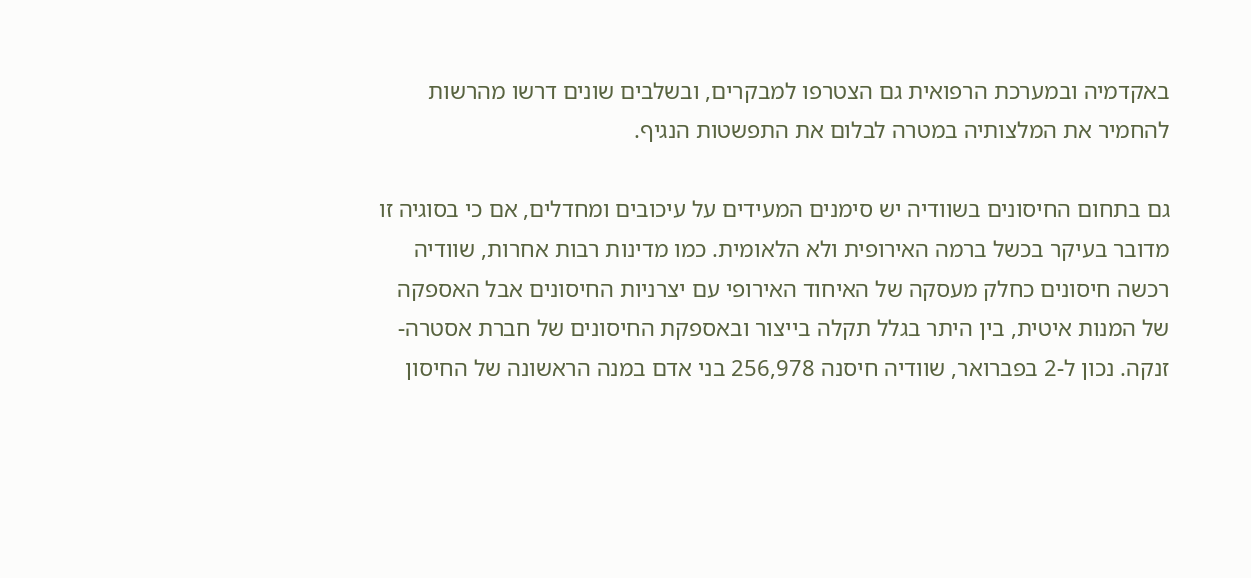באקדמיה ובמערכת הרפואית גם הצטרפו למבקרים, ובשלבים שונים דרשו מהרשות להחמיר את המלצותיה במטרה לבלום את התפשטות הנגיף.

גם בתחום החיסונים בשוודיה יש סימנים המעידים על עיכובים ומחדלים, אם כי בסוגיה זו מדובר בעיקר בכשל ברמה האירופית ולא הלאומית. כמו מדינות רבות אחרות, שוודיה רכשה חיסונים כחלק מעסקה של האיחוד האירופי עם יצרניות החיסונים אבל האספקה של המנות איטית, בין היתר בגלל תקלה בייצור ובאספקת החיסונים של חברת אסטרה-זנקה. נכון ל-2 בפברואר, שוודיה חיסנה 256,978 בני אדם במנה הראשונה של החיסון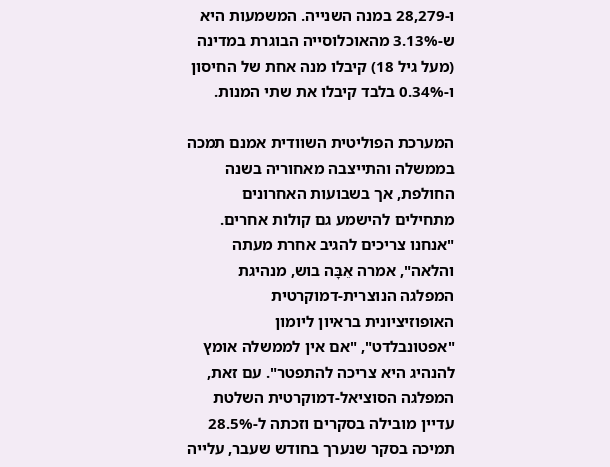ו-28,279 במנה השנייה. המשמעות היא ש-3.13% מהאוכלוסייה הבוגרת במדינה (מעל גיל 18) קיבלו מנה אחת של החיסון ו-0.34% בלבד קיבלו את שתי המנות.

המערכת הפוליטית השוודית אמנם תמכה בממשלה והתייצבה מאחוריה בשנה החולפת, אך בשבועות האחרונים מתחילים להישמע גם קולות אחרים. "אנחנו צריכים להגיב אחרת מעתה והלאה", אמרה אֵבָּה בוש, מנהיגת המפלגה הנוצרית-דמוקרטית האופוזיציונית בראיון ליומון "אפטונבלדט", "אם אין לממשלה אומץ להנהיג היא צריכה להתפטר". עם זאת, המפלגה הסוציאל-דמוקרטית השלטת עדיין מובילה בסקרים וזכתה ל-28.5% תמיכה בסקר שנערך בחודש שעבר, עלייה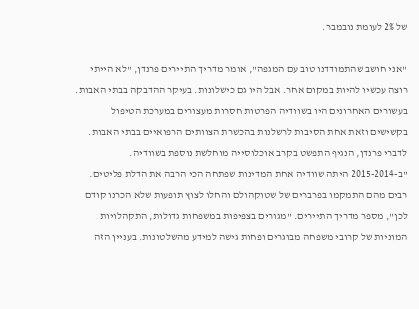של 2% לעומת נובמבר.

"אני חושב שהתמודדנו טוב עם המגפה", אומר מדריך התיירים פרנדן, "לא הייתי רוצה עכשיו להיות במקום אחר. אבל היו גם כישלונות. בעיקר ההדבקה בבתי האבות. בעשורים האחרונים היו בשוודיה הפרטות חסרות מעצורים במערכת הטיפול בקשישים וזאת אחת הסיבות לרשלנות בהכשרת הצוותים הרפואיים בבתי האבות. לדברי פרנדן, הנגיף התפשט בקרב אוכלוסייה מוחלשת נוספת בשוודיה. "ב-2015-2014 היתה שוודיה אחת המדינות שפתחה הכי הרבה את הדלת פליטים. רבים מהם התמקמו בפרברים של שטוקהולם והחלו לצוץ תופעות שלא הכרנו קודם לכן", מספר מדריך התיירים. "מגורים בצפיפות במשפחות גדולות, התקהלויות המוניות של קרובי משפחה מבוגרים ופחות גישה למידע מהשלטונות. בעניין הזה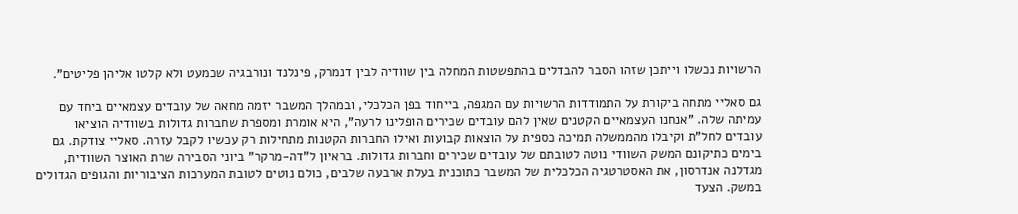הרשויות נכשלו וייתכן שזהו הסבר להבדלים בהתפשטות המחלה בין שוודיה לבין דנמרק, פינלנד ונורבגיה שכמעט ולא קלטו אליהן פליטים".

גם סאליי מתחה ביקורת על התמודדות הרשויות עם המגפה, בייחוד בפן הכלכלי, ובמהלך המשבר יזמה מחאה של עובדים עצמאיים ביחד עם עמיתה שלה. "אנחנו העצמאיים הקטנים שאין להם עובדים שכירים הופלינו לרעה", היא אומרת ומספרת שחברות גדולות בשוודיה הוציאו עובדים לחל"ת וקיבלו מהממשלה תמיכה כספית על הוצאות קבועות ואילו החברות הקטנות מתחילות רק עכשיו לקבל עזרה. סאליי צודקת. גם בימים כתיקונם המשק השוודי נוטה לטובתם של עובדים שכירים וחברות גדולות. בראיון ל"דה-מרקר" ביוני הסבירה שרת האוצר השוודית, מגדלנה אנדרסון, את האסטרטגיה הכלכלית של המשבר כתוכנית בעלת ארבעה שלבים, כולם נוטים לטובת המערכות הציבוריות והגופים הגדולים במשק. הצעד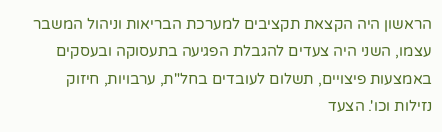הראשון היה הקצאת תקציבים למערכת הבריאות וניהול המשבר עצמו, השני היה צעדים להגבלת הפגיעה בתעסוקה ובעסקים באמצעות פיצויים, תשלום לעובדים בחל"ת, ערבויות, חיזוק נזילות וכו'. הצעד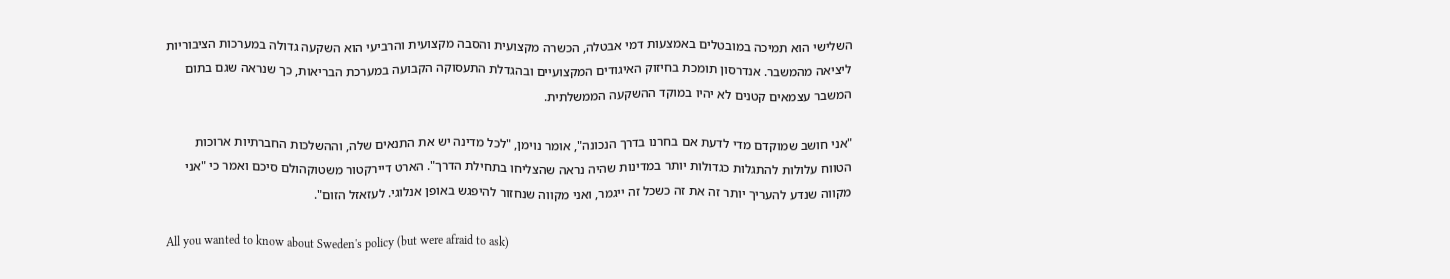השלישי הוא תמיכה במובטלים באמצעות דמי אבטלה, הכשרה מקצועית והסבה מקצועית והרביעי הוא השקעה גדולה במערכות הציבוריות ליציאה מהמשבר. אנדרסון תומכת בחיזוק האיגודים המקצועיים ובהגדלת התעסוקה הקבועה במערכת הבריאות, כך שנראה שגם בתום המשבר עצמאים קטנים לא יהיו במוקד ההשקעה הממשלתית.

"אני חושב שמוקדם מדי לדעת אם בחרנו בדרך הנכונה", אומר נוימן, "לכל מדינה יש את התנאים שלה, וההשלכות החברתיות ארוכות הטווח עלולות להתגלות כגדולות יותר במדינות שהיה נראה שהצליחו בתחילת הדרך". הארט דיירקטור משטוקהולם סיכם ואמר כי "אני מקווה שנדע להעריך יותר זה את זה כשכל זה ייגמר, ואני מקווה שנחזור להיפגש באופן אנלוגי. לעזאזל הזום".

All you wanted to know about Sweden's policy (but were afraid to ask)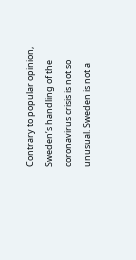Contrary to popular opinion, Sweden’s handling of the coronavirus crisis is not so unusual. Sweden is not a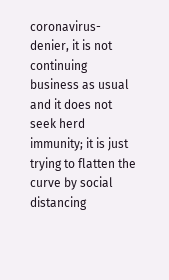coronavirus-denier, it is not continuing business as usual and it does not seek herd immunity; it is just trying to flatten the curve by social distancing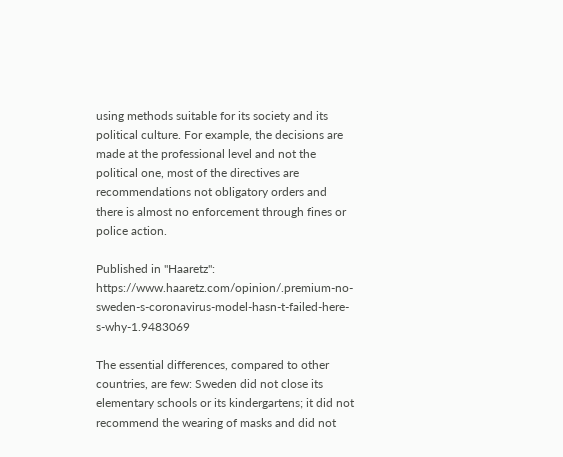using methods suitable for its society and its political culture. For example, the decisions are made at the professional level and not the political one, most of the directives are recommendations not obligatory orders and there is almost no enforcement through fines or police action.

Published in "Haaretz": https://www.haaretz.com/opinion/.premium-no-sweden-s-coronavirus-model-hasn-t-failed-here-s-why-1.9483069

The essential differences, compared to other countries, are few: Sweden did not close its elementary schools or its kindergartens; it did not recommend the wearing of masks and did not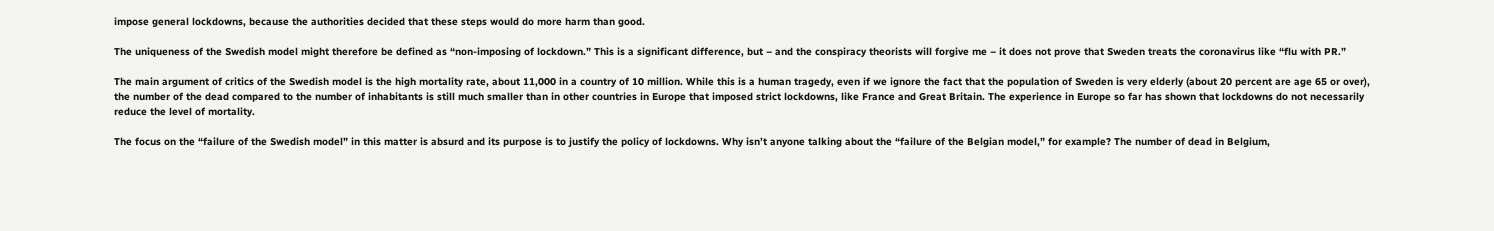impose general lockdowns, because the authorities decided that these steps would do more harm than good.

The uniqueness of the Swedish model might therefore be defined as “non-imposing of lockdown.” This is a significant difference, but – and the conspiracy theorists will forgive me – it does not prove that Sweden treats the coronavirus like “flu with PR.”

The main argument of critics of the Swedish model is the high mortality rate, about 11,000 in a country of 10 million. While this is a human tragedy, even if we ignore the fact that the population of Sweden is very elderly (about 20 percent are age 65 or over), the number of the dead compared to the number of inhabitants is still much smaller than in other countries in Europe that imposed strict lockdowns, like France and Great Britain. The experience in Europe so far has shown that lockdowns do not necessarily reduce the level of mortality.

The focus on the “failure of the Swedish model” in this matter is absurd and its purpose is to justify the policy of lockdowns. Why isn’t anyone talking about the “failure of the Belgian model,” for example? The number of dead in Belgium,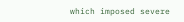which imposed severe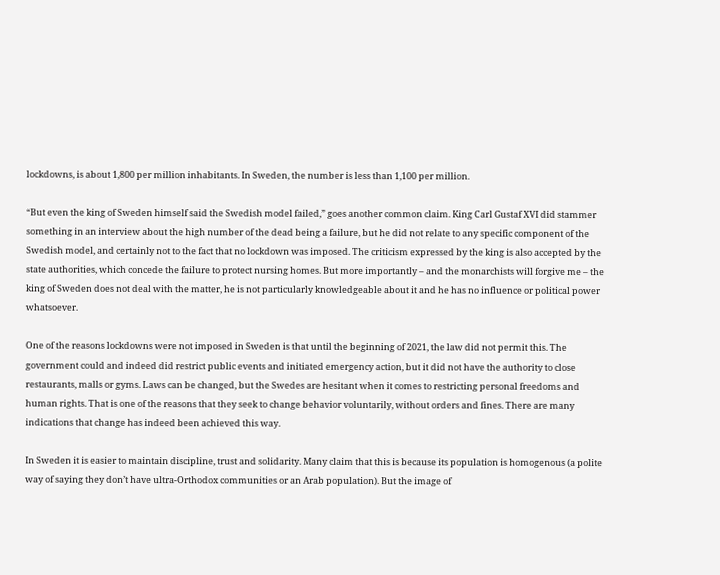lockdowns, is about 1,800 per million inhabitants. In Sweden, the number is less than 1,100 per million.

“But even the king of Sweden himself said the Swedish model failed,” goes another common claim. King Carl Gustaf XVI did stammer something in an interview about the high number of the dead being a failure, but he did not relate to any specific component of the Swedish model, and certainly not to the fact that no lockdown was imposed. The criticism expressed by the king is also accepted by the state authorities, which concede the failure to protect nursing homes. But more importantly – and the monarchists will forgive me – the king of Sweden does not deal with the matter, he is not particularly knowledgeable about it and he has no influence or political power whatsoever.

One of the reasons lockdowns were not imposed in Sweden is that until the beginning of 2021, the law did not permit this. The government could and indeed did restrict public events and initiated emergency action, but it did not have the authority to close restaurants, malls or gyms. Laws can be changed, but the Swedes are hesitant when it comes to restricting personal freedoms and human rights. That is one of the reasons that they seek to change behavior voluntarily, without orders and fines. There are many indications that change has indeed been achieved this way.

In Sweden it is easier to maintain discipline, trust and solidarity. Many claim that this is because its population is homogenous (a polite way of saying they don’t have ultra-Orthodox communities or an Arab population). But the image of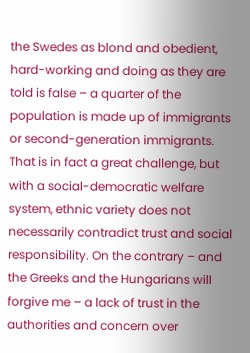the Swedes as blond and obedient, hard-working and doing as they are told is false – a quarter of the population is made up of immigrants or second-generation immigrants. That is in fact a great challenge, but with a social-democratic welfare system, ethnic variety does not necessarily contradict trust and social responsibility. On the contrary – and the Greeks and the Hungarians will forgive me – a lack of trust in the authorities and concern over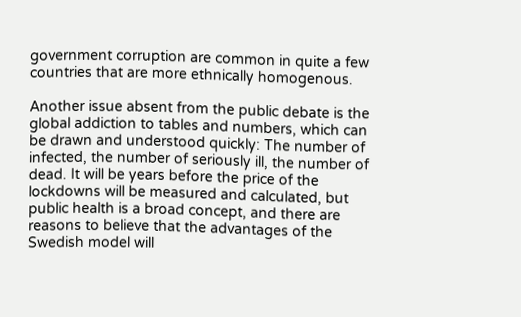government corruption are common in quite a few countries that are more ethnically homogenous.

Another issue absent from the public debate is the global addiction to tables and numbers, which can be drawn and understood quickly: The number of infected, the number of seriously ill, the number of dead. It will be years before the price of the lockdowns will be measured and calculated, but public health is a broad concept, and there are reasons to believe that the advantages of the Swedish model will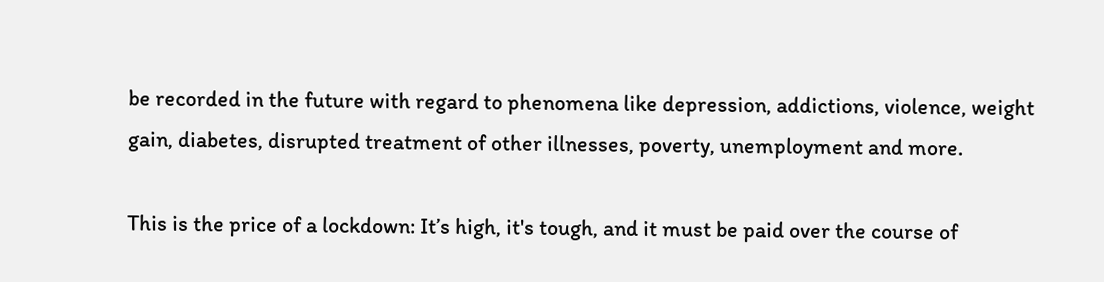be recorded in the future with regard to phenomena like depression, addictions, violence, weight gain, diabetes, disrupted treatment of other illnesses, poverty, unemployment and more.

This is the price of a lockdown: It’s high, it's tough, and it must be paid over the course of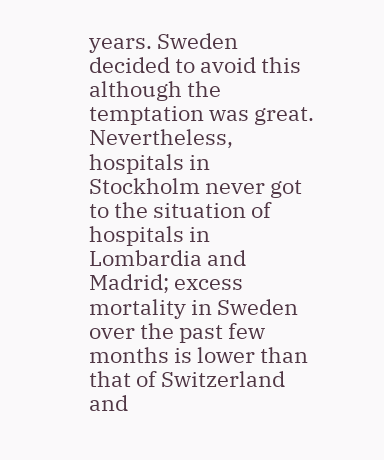years. Sweden decided to avoid this although the temptation was great. Nevertheless, hospitals in Stockholm never got to the situation of hospitals in Lombardia and Madrid; excess mortality in Sweden over the past few months is lower than that of Switzerland and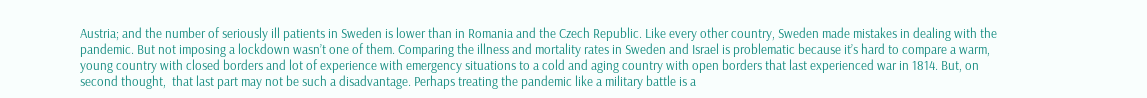Austria; and the number of seriously ill patients in Sweden is lower than in Romania and the Czech Republic. Like every other country, Sweden made mistakes in dealing with the pandemic. But not imposing a lockdown wasn’t one of them. Comparing the illness and mortality rates in Sweden and Israel is problematic because it’s hard to compare a warm, young country with closed borders and lot of experience with emergency situations to a cold and aging country with open borders that last experienced war in 1814. But, on second thought,  that last part may not be such a disadvantage. Perhaps treating the pandemic like a military battle is a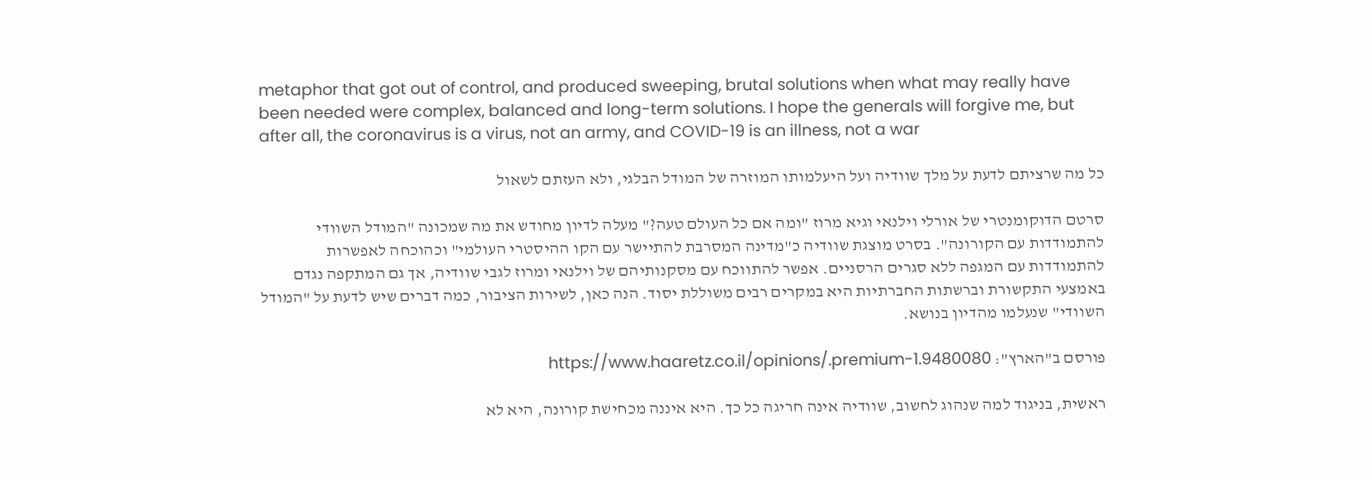metaphor that got out of control, and produced sweeping, brutal solutions when what may really have been needed were complex, balanced and long-term solutions. I hope the generals will forgive me, but after all, the coronavirus is a virus, not an army, and COVID-19 is an illness, not a war

כל מה שרציתם לדעת על מלך שוודיה ועל היעלמותו המוזרה של המודל הבלגי, ולא העזתם לשאול

סרטם הדוקומנטרי של אורלי וילנאי וגיא מרוז "ומה אם כל העולם טעה?" מעלה לדיון מחודש את מה שמכונה "המודל השוודי להתמודדות עם הקורונה". בסרט מוצגת שוודיה כ"מדינה המסרבת להתיישר עם הקו ההיסטרי העולמי" וכהוכחה לאפשרות להתמודדות עם המגפה ללא סגרים הרסניים. אפשר להתווכח עם מסקנותיהם של וילנאי ומרוז לגבי שוודיה, אך גם המתקפה נגדם באמצעי התקשורת וברשתות החברתיות היא במקרים רבים משוללת יסוד. הנה כאן, לשירות הציבור, כמה דברים שיש לדעת על "המודל השוודי" שנעלמו מהדיון בנושא.

פורסם ב"הארץ": https://www.haaretz.co.il/opinions/.premium-1.9480080

ראשית, בניגוד למה שנהוג לחשוב, שוודיה אינה חריגה כל כך. היא איננה מכחישת קורונה, היא לא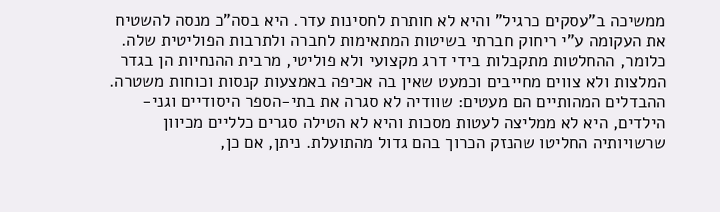ממשיכה ב"עסקים כרגיל" והיא לא חותרת לחסינות עדר. היא בסה"כ מנסה להשטיח את העקומה ע"י ריחוק חברתי בשיטות המתאימות לחברה ולתרבות הפוליטית שלה. כלומר, ההחלטות מתקבלות בידי דרג מקצועי ולא פוליטי, מרבית ההנחיות הן בגדר המלצות ולא צווים מחייבים וכמעט שאין בה אכיפה באמצעות קנסות וכוחות משטרה. ההבדלים המהותיים הם מעטים: שוודיה לא סגרה את בתי-הספר היסודיים וגני-הילדים, היא לא ממליצה לעטות מסכות והיא לא הטילה סגרים כלליים מכיוון שרשויותיה החליטו שהנזק הכרוך בהם גדול מהתועלת. ניתן, אם כן,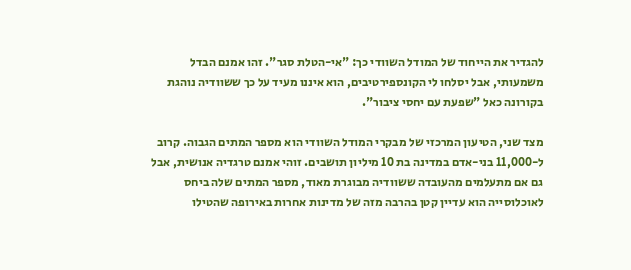להגדיר את הייחוד של המודל השוודי כך: "אי-הטלת סגר". זהו אמנם הבדל משמעותי, אבל יסלחו לי הקונספירטיבים, הוא איננו מעיד על כך ששוודיה נוהגת בקורונה כאל "שפעת עם יחסי ציבור".

מצד שני, הטיעון המרכזי של מבקרי המודל השוודי הוא מספר המתים הגבוה. קרוב ל-11,000 בני-אדם במדינה בת 10 מיליון תושבים. זוהי אמנם טרגדיה אנושית, אבל גם אם מתעלמים מהעובדה ששוודיה מבוגרת מאוד, מספר המתים שלה ביחס לאוכלוסייה הוא עדיין קטן בהרבה מזה של מדינות אחרות באירופה שהטילו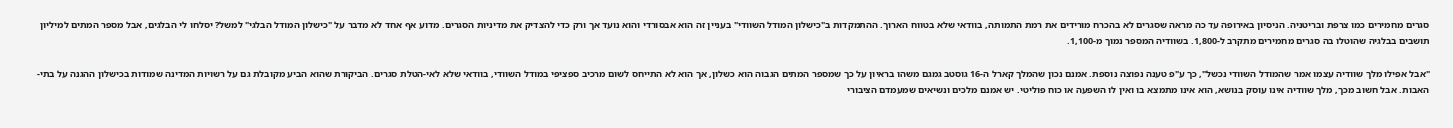סגרים מחמירים כמו צרפת ובריטניה. הניסיון באירופה עד כה מראה שסגרים לא בהכרח מורידים את רמת התמותה, בוודאי שלא בטווח הארוך. ההתמקדות ב"כישלון המודל השוודי" בעניין זה הוא אבסורדי והוא נועד אך ורק כדי להצדיק את מדיניות הסגרים. מדוע אף אחד לא מדבר על "כישלון המודל הבלגי" למשל? יסלחו לי הבלגים, אבל מספר המתים למיליון תושבים בבלגיה שהוטלו בה סגרים מחמירים מתקרב ל-1,800. בשוודיה המספר נמוך מ-1,100.

"אבל אפילו מלך שוודיה עצמו אמר שהמודל השוודי נכשל", כך ע"פ טענה נפוצה נוספת. אמנם נכון שהמלך קארל ה-16 גוסטב גמגם משהו בראיון על כך שמספר המתים הגבוה הוא כשלון, אך הוא לא התייחס לשום מרכיב ספציפי במודל השוודי, בוודאי שלא לאי-הטלת סגרים. הביקורת שהוא הביע מקובלת גם על רשויות המדינה שמודות בכישלון ההגנה על בתי-האבות. אבל חשוב מכך, מלך שוודיה אינו עוסק בנושא, הוא אינו מתמצא בו ואין לו השפעה או כוח פוליטי. יש אמנם מלכים ונשיאים שמעמדם הציבורי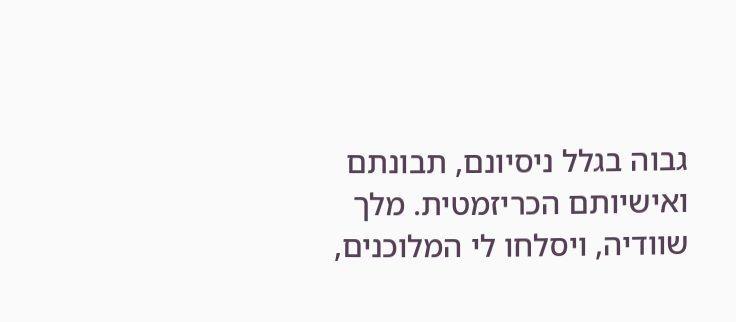גבוה בגלל ניסיונם, תבונתם ואישיותם הכריזמטית. מלך שוודיה, ויסלחו לי המלוכנים,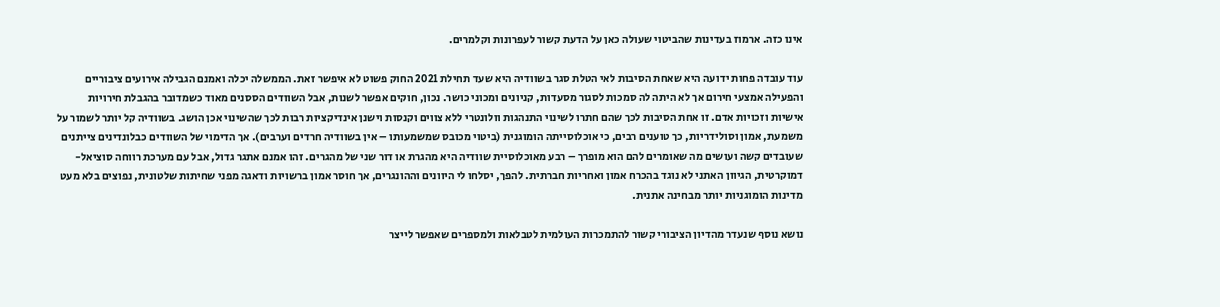אינו כזה. ארמוז בעדינות שהביטוי שעולה כאן על הדעת קשור לעפרונות וקלמרים.

עוד עובדה פחות ידועה היא שאחת הסיבות לאי הטלת סגר בשוודיה היא שעד תחילת 2021 החוק פשוט לא איפשר זאת. הממשלה יכלה ואמנם הגבילה אירועים ציבוריים והפעילה אמצעי חירום אך לא היתה לה סמכות לסגור מסעדות, קניונים ומכוני כושר. נכון, חוקים אפשר לשנות, אבל השוודים הססנים מאוד כשמדובר בהגבלת חירויות אישיות וזכויות אדם. זו אחת הסיבות לכך שהם חתרו לשינוי התנהגות וולונטרי ללא צווים וקנסות וישנן אינדיקציות רבות לכך שהשינוי אכן הושג. בשוודיה קל יותר לשמור על משמעת, אמון וסולידריות, כך טוענים רבים, כי אוכלוסייתה הומוגנית (ביטוי מכובס שמשמעותו – אין בשוודיה חרדים וערבים). אך הדימוי של השוודים כבלונדינים צייתנים שעובדים קשה ועושים מה שאומרים להם הוא מופרך – רבע מאוכלוסיית שוודיה היא מהגרת או דור שני של מהגרים. זהו אמנם אתגר גדול, אבל עם מערכת רווחה סוציאל-דמוקרטית, הגיוון האתני לא נוגד בהכרח אמון ואחריות חברתית. להפך, יסלחו לי היוונים וההונגרים, אך חוסר אמון ברשויות ודאגה מפני שחיתות שלטונית, נפוצים בלא מעט מדינות הומוגניות יותר מבחינה אתנית.

נושא נוסף שנעדר מהדיון הציבורי קשור להתמכרות העולמית לטבלאות ולמספרים שאפשר לייצר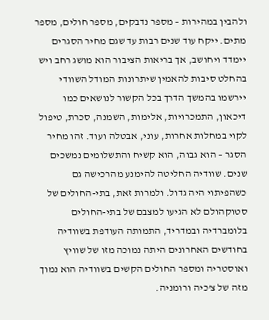ולהבין במהירות – מספר נדבקים, מספר חולים, מספר מתים. ייקח עוד שנים רבות עד שגם מחיר הסגרים יימדד ויחושב, אך בריאות הציבור הוא מושג רחב ויש בהחלט סיבות להאמין שיתרונות המודל השוודי יירשמו בהמשך הדרך בכל הקשור לנושאים כמו דיכאון, התמכרויות, אלימות, השמנה, סכרת, טיפול לקוי במחלות אחרות, עוני, אבטלה ועוד. זהו מחיר הסגר – הוא גבוה, הוא קשיח והתשלומים נמשכים שנים. שוודיה החליטה להימנע מהרכישה גם כשהפיתוי היה גדול. ולמרות זאת, בתי-החולים של סטוקהולם לא הגיעו למצבם של בתי-החולים בלומברדיה ובמדריד, התמותה העודפת בשוודיה בחודשים האחרונים היתה נמוכה מזו של שוויץ ואוסטריה ומספר החולים הקשים בשוודיה הוא נמוך מזה של צ'כיה ורומניה.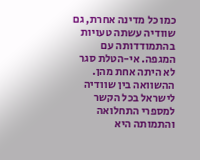כמו כל מדינה אחרת, גם שוודיה עשתה טעויות בהתמודדותה עם המגפה. אי-הטלת סגר לא היתה אחת מהן. ההשוואה בין שוודיה לישראל בכל הקשר למספרי התחלואה והתמותה היא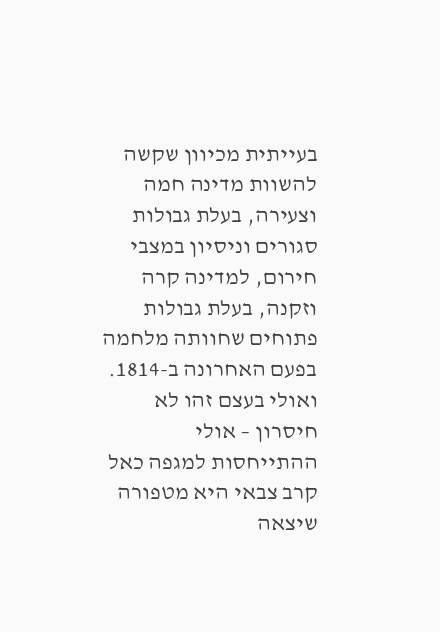בעייתית מכיוון שקשה להשוות מדינה חמה וצעירה, בעלת גבולות סגורים וניסיון במצבי חירום, למדינה קרה וזקנה, בעלת גבולות פתוחים שחוותה מלחמה בפעם האחרונה ב-1814. ואולי בעצם זהו לא חיסרון – אולי ההתייחסות למגפה כאל קרב צבאי היא מטפורה שיצאה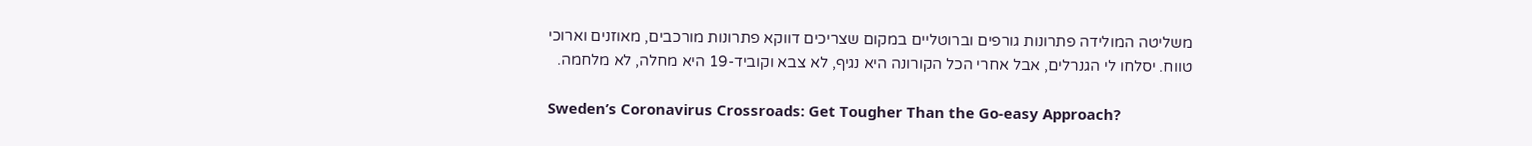משליטה המולידה פתרונות גורפים וברוטליים במקום שצריכים דווקא פתרונות מורכבים, מאוזנים וארוכי טווח. יסלחו לי הגנרלים, אבל אחרי הכל הקורונה היא נגיף, לא צבא וקוביד-19 היא מחלה, לא מלחמה.

Sweden’s Coronavirus Crossroads: Get Tougher Than the Go-easy Approach?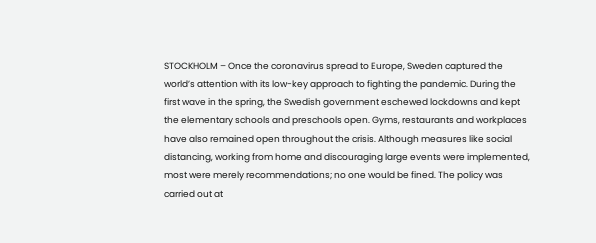STOCKHOLM – Once the coronavirus spread to Europe, Sweden captured the world’s attention with its low-key approach to fighting the pandemic. During the first wave in the spring, the Swedish government eschewed lockdowns and kept the elementary schools and preschools open. Gyms, restaurants and workplaces have also remained open throughout the crisis. Although measures like social distancing, working from home and discouraging large events were implemented, most were merely recommendations; no one would be fined. The policy was carried out at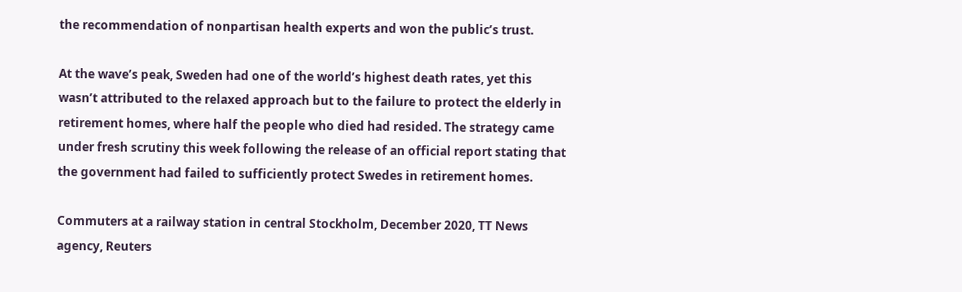the recommendation of nonpartisan health experts and won the public’s trust.

At the wave’s peak, Sweden had one of the world’s highest death rates, yet this wasn’t attributed to the relaxed approach but to the failure to protect the elderly in retirement homes, where half the people who died had resided. The strategy came under fresh scrutiny this week following the release of an official report stating that the government had failed to sufficiently protect Swedes in retirement homes.

Commuters at a railway station in central Stockholm, December 2020, TT News agency, Reuters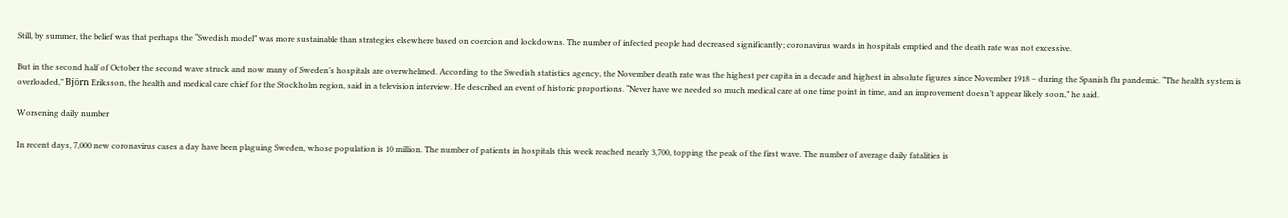Still, by summer, the belief was that perhaps the “Swedish model” was more sustainable than strategies elsewhere based on coercion and lockdowns. The number of infected people had decreased significantly; coronavirus wards in hospitals emptied and the death rate was not excessive.

But in the second half of October the second wave struck and now many of Sweden’s hospitals are overwhelmed. According to the Swedish statistics agency, the November death rate was the highest per capita in a decade and highest in absolute figures since November 1918 – during the Spanish flu pandemic. “The health system is overloaded,” Björn Eriksson, the health and medical care chief for the Stockholm region, said in a television interview. He described an event of historic proportions. “Never have we needed so much medical care at one time point in time, and an improvement doesn’t appear likely soon,” he said.

Worsening daily number

In recent days, 7,000 new coronavirus cases a day have been plaguing Sweden, whose population is 10 million. The number of patients in hospitals this week reached nearly 3,700, topping the peak of the first wave. The number of average daily fatalities is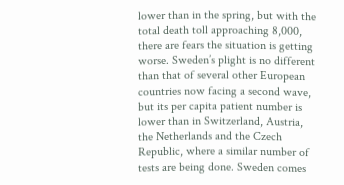lower than in the spring, but with the total death toll approaching 8,000, there are fears the situation is getting worse. Sweden’s plight is no different than that of several other European countries now facing a second wave, but its per capita patient number is lower than in Switzerland, Austria, the Netherlands and the Czech Republic, where a similar number of tests are being done. Sweden comes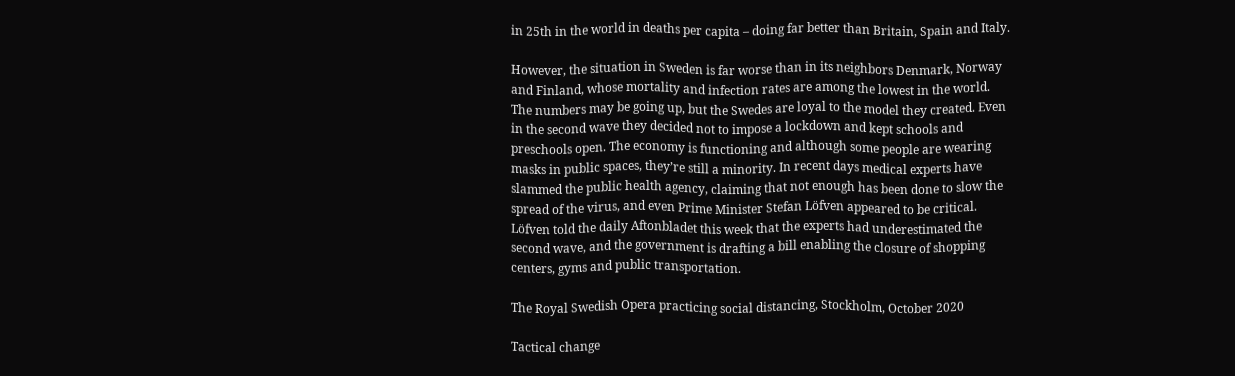in 25th in the world in deaths per capita – doing far better than Britain, Spain and Italy.

However, the situation in Sweden is far worse than in its neighbors Denmark, Norway and Finland, whose mortality and infection rates are among the lowest in the world. The numbers may be going up, but the Swedes are loyal to the model they created. Even in the second wave they decided not to impose a lockdown and kept schools and preschools open. The economy is functioning and although some people are wearing masks in public spaces, they’re still a minority. In recent days medical experts have slammed the public health agency, claiming that not enough has been done to slow the spread of the virus, and even Prime Minister Stefan Löfven appeared to be critical. Löfven told the daily Aftonbladet this week that the experts had underestimated the second wave, and the government is drafting a bill enabling the closure of shopping centers, gyms and public transportation.

The Royal Swedish Opera practicing social distancing, Stockholm, October 2020

Tactical change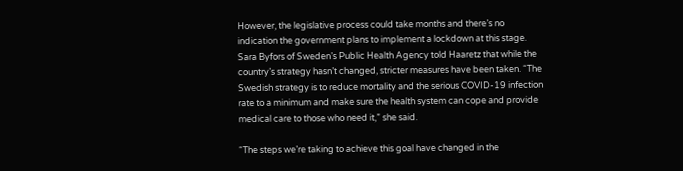However, the legislative process could take months and there’s no indication the government plans to implement a lockdown at this stage. Sara Byfors of Sweden’s Public Health Agency told Haaretz that while the country’s strategy hasn’t changed, stricter measures have been taken. “The Swedish strategy is to reduce mortality and the serious COVID-19 infection rate to a minimum and make sure the health system can cope and provide medical care to those who need it,” she said.

“The steps we’re taking to achieve this goal have changed in the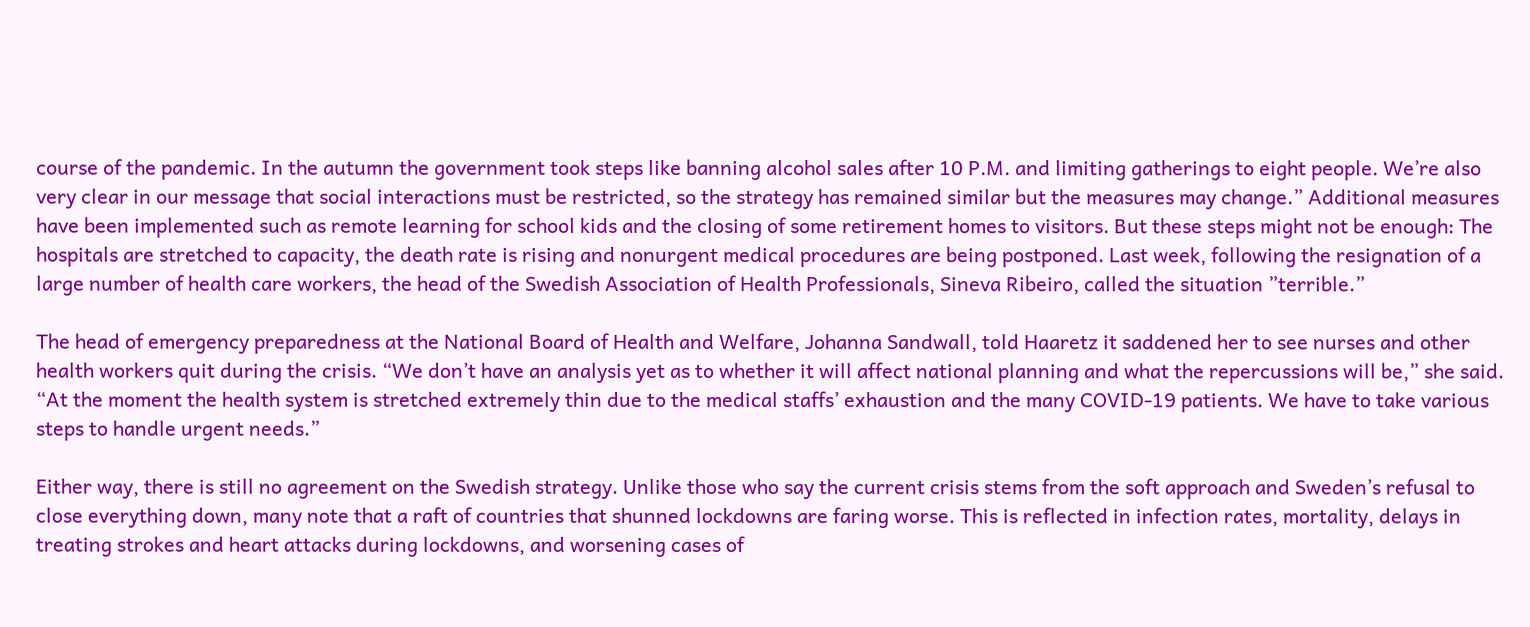course of the pandemic. In the autumn the government took steps like banning alcohol sales after 10 P.M. and limiting gatherings to eight people. We’re also very clear in our message that social interactions must be restricted, so the strategy has remained similar but the measures may change.” Additional measures have been implemented such as remote learning for school kids and the closing of some retirement homes to visitors. But these steps might not be enough: The hospitals are stretched to capacity, the death rate is rising and nonurgent medical procedures are being postponed. Last week, following the resignation of a large number of health care workers, the head of the Swedish Association of Health Professionals, Sineva Ribeiro, called the situation ”terrible.”

The head of emergency preparedness at the National Board of Health and Welfare, Johanna Sandwall, told Haaretz it saddened her to see nurses and other health workers quit during the crisis. “We don’t have an analysis yet as to whether it will affect national planning and what the repercussions will be,” she said. “At the moment the health system is stretched extremely thin due to the medical staffs’ exhaustion and the many COVID-19 patients. We have to take various steps to handle urgent needs.”

Either way, there is still no agreement on the Swedish strategy. Unlike those who say the current crisis stems from the soft approach and Sweden’s refusal to close everything down, many note that a raft of countries that shunned lockdowns are faring worse. This is reflected in infection rates, mortality, delays in treating strokes and heart attacks during lockdowns, and worsening cases of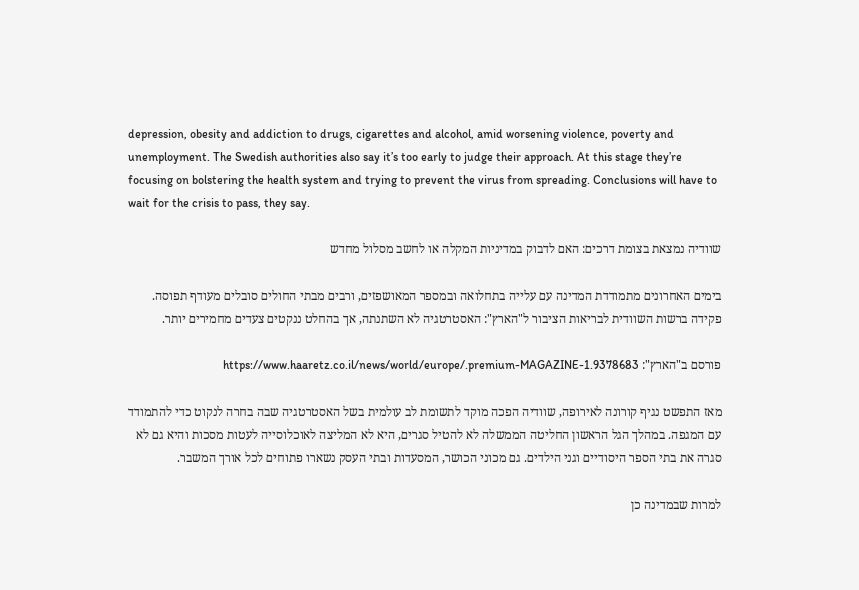depression, obesity and addiction to drugs, cigarettes and alcohol, amid worsening violence, poverty and unemployment. The Swedish authorities also say it’s too early to judge their approach. At this stage they’re focusing on bolstering the health system and trying to prevent the virus from spreading. Conclusions will have to wait for the crisis to pass, they say.

שוודיה נמצאת בצומת דרכים: האם לדבוק במדיניות המקלה או לחשב מסלול מחדש

בימים האחרונים מתמודדת המדינה עם עלייה בתחלואה ובמספר המאושפזים, ורבים מבתי החולים סובלים מעודף תפוסה. פקידה ברשות השוודית לבריאות הציבור ל"הארץ": האסטרטגיה לא השתנתה, אך בהחלט ננקטים צעדים מחמירים יותר.

פורסם ב"הארץ": https://www.haaretz.co.il/news/world/europe/.premium-MAGAZINE-1.9378683

מאז התפשט נגיף קורונה לאירופה, שוודיה הפכה מוקד לתשומת לב עולמית בשל האסטרטגיה שבה בחרה לנקוט כדי להתמודד עם המגפה. במהלך הגל הראשון החליטה הממשלה לא להטיל סגרים, היא לא המליצה לאוכלוסייה לעטות מסכות והיא גם לא סגרה את בתי הספר היסודיים וגני הילדים. גם מכוני הכושר, המסעדות ובתי העסק נשארו פתוחים לכל אורך המשבר.

למרות שבמדינה כן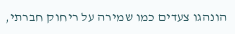הונהגו צעדים כמו שמירה על ריחוק חברתי,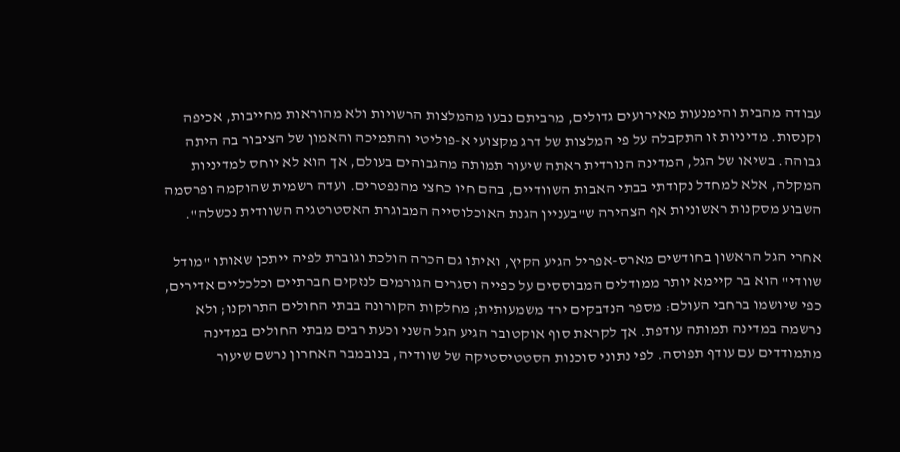עבודה מהבית והימנעות מאירועים גדולים, מרביתם נבעו מהמלצות הרשויות ולא מהוראות מחייבות, אכיפה וקנסות. מדיניות זו התקבלה על פי המלצות של דרג מקצועי א-פוליטי והתמיכה והאמון של הציבור בה היתה גבוהה. בשיאו של הגל, המדינה הנורדית ראתה שיעור תמותה מהגבוהים בעולם, אך הוא לא יוחס למדיניות המקלה, אלא למחדל נקודתי בבתי האבות השוודיים, בהם חיו כחצי מהנפטרים. ועדה רשמית שהוקמה ופרסמה השבוע מסקנות ראשוניות אף הצהירה ש"בעניין הגנת האוכלוסייה המבוגרת האסטרטגיה השוודית נכשלה".

אחרי הגל הראשון בחודשים מארס-אפריל הגיע הקיץ, ואיתו גם הכרה הולכת וגוברת לפיה ייתכן שאותו "מודל שוודי" הוא בר קיימא יותר ממודלים המבוססים על כפייה וסגרים הגורמים לנזקים חברתיים וכלכליים אדירים, כפי שיושמו ברחבי העולם: מספר הנדבקים ירד משמעותית; מחלקות הקורונה בבתי החולים התרוקנו; ולא נרשמה במדינה תמותה עודפת. אך לקראת סוף אוקטובר הגיע הגל השני וכעת רבים מבתי החולים במדינה מתמודדים עם עודף תפוסה. לפי נתוני סוכנות הסטטיסטיקה של שוודיה, בנובמבר האחרון נרשם שיעור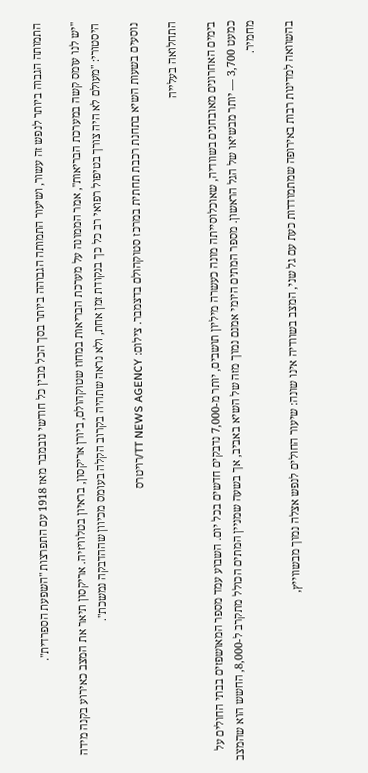התמותה הגבוה ביותר לנפש זה עשור, ושיעור התמותה הגבוהה ביותר בסך הכל מבין כל חודשי נובמבר מאז 1918 עם התפרצות "השפעת הספרדית".

"יש לנו עומס קשה במערכת הבריאות", אמר הממונה על מערכת הבריאות במחוז שטוקהולם, ביורן אריקסון, בראיון בטלוויזיה. אריקסון תיאר את המצב כאירוע בקנה מידה היסטורי: "מעולם לא היה צורך בטיפול רפואי רב כל כך בנקודת זמן אחת, ולא נראה שתהיה בקרוב הקלה בעומס מכיוון שההדבקה נמשכת".

נוסעים בשעות השיא בתחנת רכבת תחתית במרכז סטוקהולם בדצמבר. צילום: TT NEWS AGENCY/רויטרס

התחלואה בעלייה

בימים האחרונים מאובחנים בשוודיה, שאוכלוסייתה מונה כעשרה מיליון תושבים, יותר מ-7,000 נדבקים חדשים בכל יום. השבוע עמד מספר המאושפזים בבתי החולים על כמעט 3,700 — יותר מבשיאו של הגל הראשון. מספר המתים היומי אמנם נמוך מזה של השיא באביב, אך בשעה שמניין המתים הכולל מתקרב ל-8,000, החשש הוא שהמצב מחמיר.

בהשוואה למדינות רבות באירופה שמתמודדות כעת עם גל שני, המצב בשוודיה אינו שונה: שיעור החולים לנפש אצלה נמוך מבשווייץ,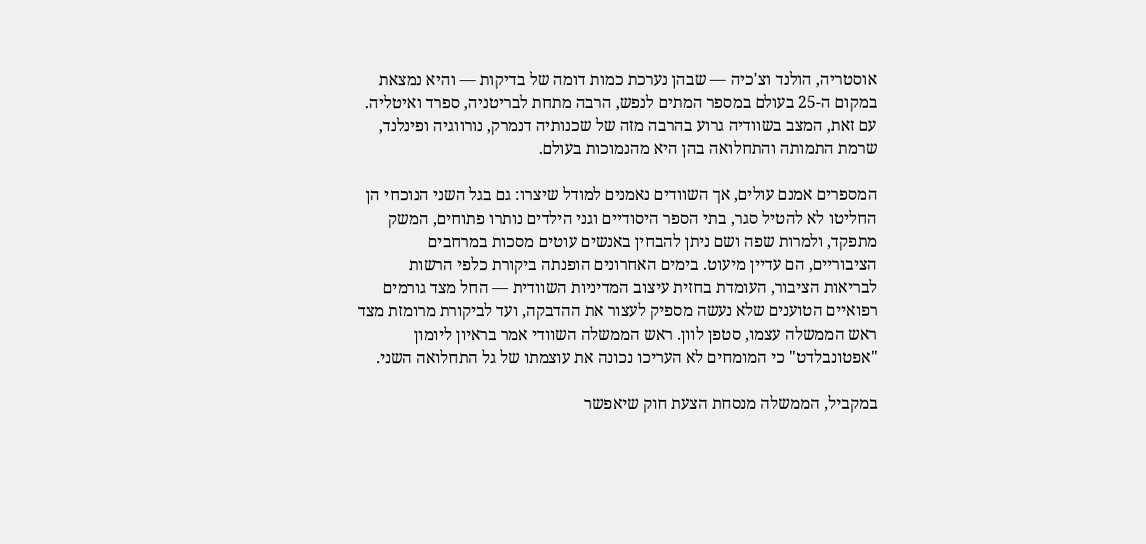אוסטריה, הולנד וצ'כיה — שבהן נערכת כמות דומה של בדיקות — והיא נמצאת במקום ה-25 בעולם במספר המתים לנפש, הרבה מתחת לבריטניה, ספרד ואיטליה. עם זאת, המצב בשוודיה גרוע בהרבה מזה של שכנותיה דנמרק, נורווגיה ופינלנד, שרמת התמותה והתחלואה בהן היא מהנמוכות בעולם.

המספרים אמנם עולים, אך השוודים נאמנים למודל שיצרו: גם בגל השני הנוכחי הן החליטו לא להטיל סגר, בתי הספר היסודיים וגני הילדים נותרו פתוחים, המשק מתפקד, ולמרות שפה ושם ניתן להבחין באנשים עוטים מסכות במרחבים הציבוריים, הם עדיין מיעוט. בימים האחרונים הופנתה ביקורת כלפי הרשות לבריאות הציבור, העומדת בחזית עיצוב המדיניות השוודית — החל מצד גורמים רפואיים הטוענים שלא נעשה מספיק לעצור את ההדבקה, ועד לביקורת מרומזת מצד ראש הממשלה עצמו, סטפן לוון. ראש הממשלה השוודי אמר בראיון ליומון "אפטונבלדט" כי המומחים לא העריכו נכונה את עוצמתו של גל התחלואה השני.

במקביל, הממשלה מנסחת הצעת חוק שיאפשר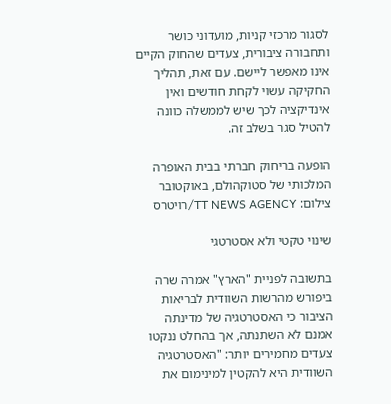לסגור מרכזי קניות, מועדוני כושר ותחבורה ציבורית, צעדים שהחוק הקיים אינו מאפשר ליישם. עם זאת, תהליך החקיקה עשוי לקחת חודשים ואין אינדיקציה לכך שיש לממשלה כוונה להטיל סגר בשלב זה.

הופעה בריחוק חברתי בבית האופרה המלכותי של סטוקהולם, באוקטובר צילום: TT NEWS AGENCY/רויטרס

שינוי טקטי ולא אסטרטגי

בתשובה לפניית "הארץ" אמרה שרה ביפורש מהרשות השוודית לבריאות הציבור כי האסטרטגיה של מדינתה אמנם לא השתנתה, אך בהחלט ננקטו צעדים מחמירים יותר: "האסטרטגיה השוודית היא להקטין למינימום את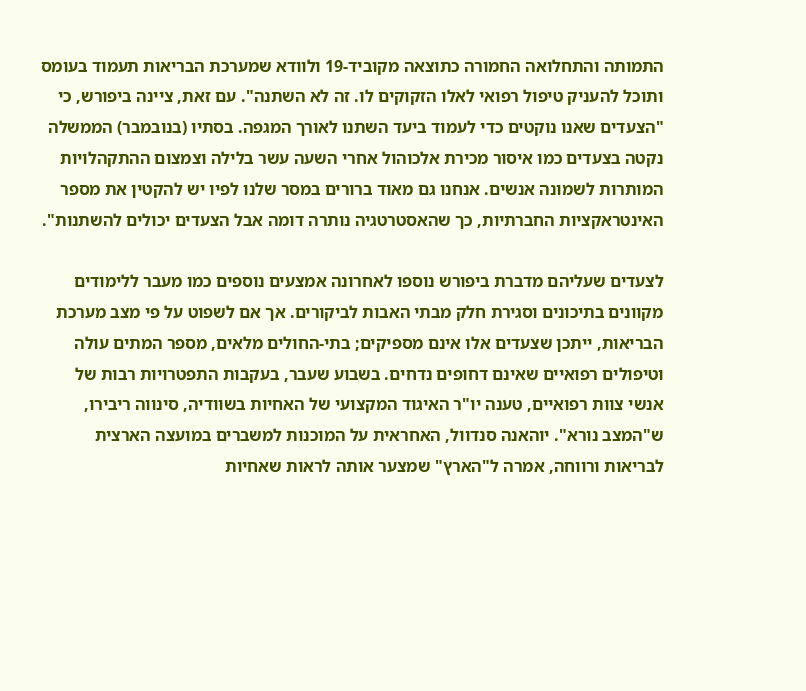התמותה והתחלואה החמורה כתוצאה מקוביד-19 ולוודא שמערכת הבריאות תעמוד בעומס ותוכל להעניק טיפול רפואי לאלו הזקוקים לו. זה לא השתנה". עם זאת, ציינה ביפורש, כי "הצעדים שאנו נוקטים כדי לעמוד ביעד השתנו לאורך המגפה. בסתיו (בנובמבר) הממשלה נקטה בצעדים כמו איסור מכירת אלכוהול אחרי השעה עשר בלילה וצמצום ההתקהלויות המותרות לשמונה אנשים. אנחנו גם מאוד ברורים במסר שלנו לפיו יש להקטין את מספר האינטראקציות החברתיות, כך שהאסטרטגיה נותרה דומה אבל הצעדים יכולים להשתנות".

לצעדים שעליהם מדברת ביפורש נוספו לאחרונה אמצעים נוספים כמו מעבר ללימודים מקוונים בתיכונים וסגירת חלק מבתי האבות לביקורים. אך אם לשפוט על פי מצב מערכת הבריאות, ייתכן שצעדים אלו אינם מספיקים; בתי-החולים מלאים, מספר המתים עולה וטיפולים רפואיים שאינם דחופים נדחים. בשבוע שעבר, בעקבות התפטרויות רבות של אנשי צוות רפואיים, טענה יו"ר האיגוד המקצועי של האחיות בשוודיה, סינווה ריבירו, ש"המצב נורא". יוהאנה סנדוול, האחראית על המוכנות למשברים במועצה הארצית לבריאות ורווחה, אמרה ל"הארץ" שמצער אותה לראות שאחיות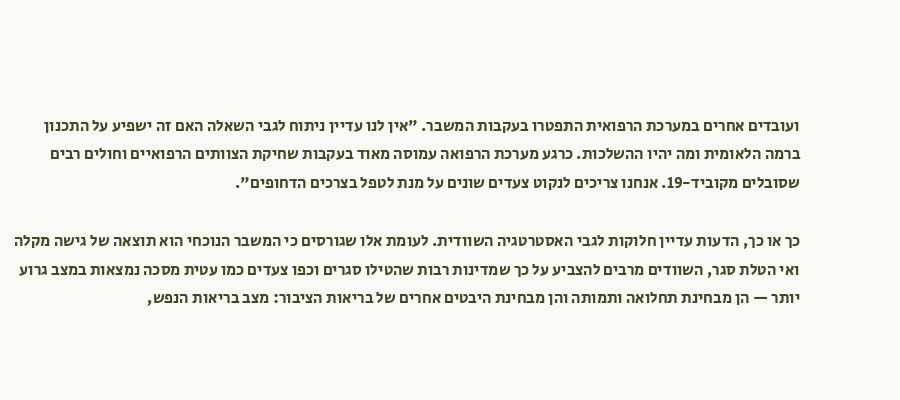ועובדים אחרים במערכת הרפואית התפטרו בעקבות המשבר. "אין לנו עדיין ניתוח לגבי השאלה האם זה ישפיע על התכנון ברמה הלאומית ומה יהיו ההשלכות. כרגע מערכת הרפואה עמוסה מאוד בעקבות שחיקת הצוותים הרפואיים וחולים רבים שסובלים מקוביד-19. אנחנו צריכים לנקוט צעדים שונים על מנת לטפל בצרכים הדחופים".

כך או כך, הדעות עדיין חלוקות לגבי האסטרטגיה השוודית. לעומת אלו שגורסים כי המשבר הנוכחי הוא תוצאה של גישה מקלה ואי הטלת סגר, השוודים מרבים להצביע על כך שמדינות רבות שהטילו סגרים וכפו צעדים כמו עטית מסכה נמצאות במצב גרוע יותר — הן מבחינת תחלואה ותמותה והן מבחינת היבטים אחרים של בריאות הציבור: מצב בריאות הנפש,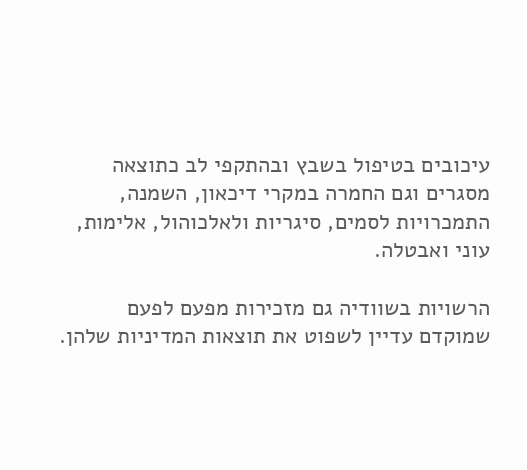עיכובים בטיפול בשבץ ובהתקפי לב כתוצאה מסגרים וגם החמרה במקרי דיכאון, השמנה, התמכרויות לסמים, סיגריות ולאלכוהול, אלימות, עוני ואבטלה.

הרשויות בשוודיה גם מזכירות מפעם לפעם שמוקדם עדיין לשפוט את תוצאות המדיניות שלהן.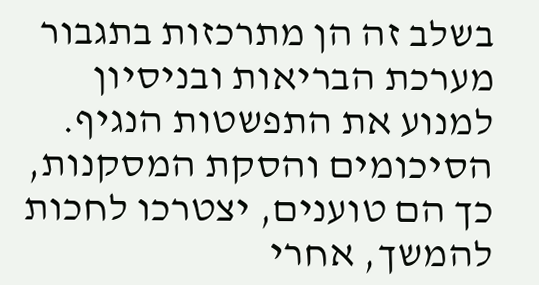בשלב זה הן מתרכזות בתגבור מערכת הבריאות ובניסיון למנוע את התפשטות הנגיף. הסיכומים והסקת המסקנות, כך הם טוענים, יצטרכו לחכות להמשך, אחרי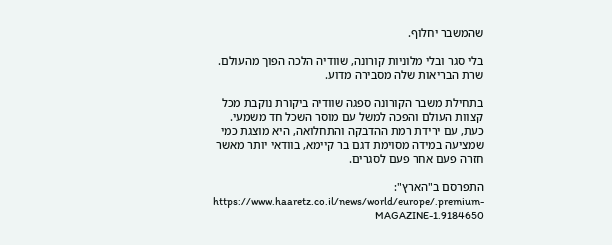שהמשבר יחלוף.

בלי סגר ובלי מלוניות קורונה, שוודיה הלכה הפוך מהעולם. שרת הבריאות שלה מסבירה מדוע.

בתחילת משבר הקורונה ספגה שוודיה ביקורת נוקבת מכל קצוות העולם והפכה למשל עם מוסר השכל חד משמעי. כעת, עם ירידת רמת ההדבקה והתחלואה, היא מוצגת כמי שמציעה במידה מסוימת דגם בר קיימא, בוודאי יותר מאשר חזרה פעם אחר פעם לסגרים.

התפרסם ב"הארץ": https://www.haaretz.co.il/news/world/europe/.premium-MAGAZINE-1.9184650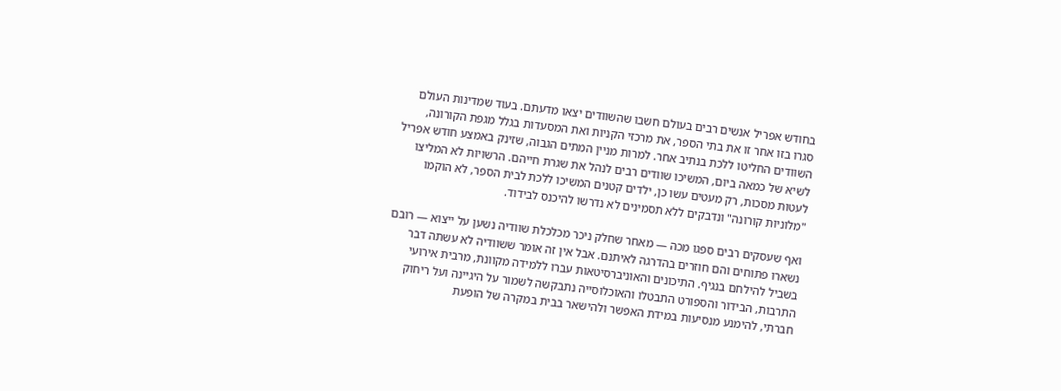בחודש אפריל אנשים רבים בעולם חשבו שהשוודים יצאו מדעתם. בעוד שמדינות העולם סגרו בזו אחר זו את בתי הספר, את מרכזי הקניות ואת המסעדות בגלל מגפת הקורונה, השוודים החליטו ללכת בנתיב אחר. למרות מניין המתים הגבוה, שזינק באמצע חודש אפריל לשיא של כמאה ביום, המשיכו שוודים רבים לנהל את שגרת חייהם. הרשויות לא המליצו לעטות מסכות, רק מעטים עשו כן, ילדים קטנים המשיכו ללכת לבית הספר, לא הוקמו "מלוניות קורונה" ונדבקים ללא תסמינים לא נדרשו להיכנס לבידוד.

ואף שעסקים רבים ספגו מכה — מאחר שחלק ניכר מכלכלת שוודיה נשען על ייצוא — רובם נשארו פתוחים והם חוזרים בהדרגה לאיתנם. אבל אין זה אומר ששוודיה לא עשתה דבר בשביל להילחם בנגיף. התיכונים והאוניברסיטאות עברו ללמידה מקוונת, מרבית אירועי התרבות, הבידור והספורט התבטלו והאוכלוסייה נתבקשה לשמור על היגיינה ועל ריחוק חברתי, להימנע מנסיעות במידת האפשר ולהישאר בבית במקרה של הופעת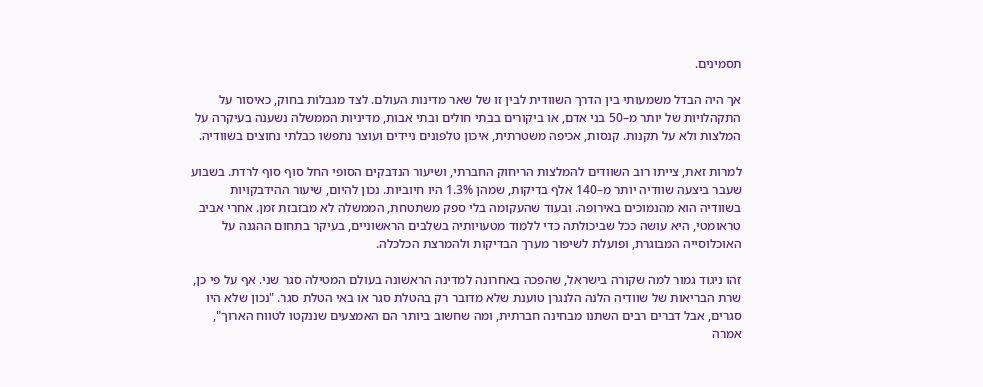תסמינים.

אך היה הבדל משמעותי בין הדרך השוודית לבין זו של שאר מדינות העולם. לצד מגבלות בחוק, כאיסור על התקהלויות של יותר מ–50 בני אדם, או ביקורים בבתי חולים ובתי אבות, מדיניות הממשלה נשענה בעיקרה על המלצות ולא על תקנות. קנסות, אכיפה משטרתית, איכון טלפונים ניידים ועוצר נתפשו כבלתי נחוצים בשוודיה.

למרות זאת, צייתו רוב השוודים להמלצות הריחוק החברתי, ושיעור הנדבקים הסופי החל סוף סוף לרדת. בשבוע שעבר ביצעה שוודיה יותר מ–140 אלף בדיקות, שמהן 1.3% היו חיוביות. נכון להיום, שיעור ההידבקויות בשוודיה הוא מהנמוכים באירופה. ובעוד שהעקומה בלי ספק משתטחת, הממשלה לא מבזבזת זמן. אחרי אביב טראומטי, היא עושה ככל שביכולתה כדי ללמוד מטעויותיה בשלבים הראשוניים, בעיקר בתחום ההגנה על האוכלוסייה המבוגרת, ופועלת לשיפור מערך הבדיקות ולהמרצת הכלכלה.

זהו ניגוד גמור למה שקורה בישראל, שהפכה באחרונה למדינה הראשונה בעולם המטילה סגר שני. אף על פי כן, שרת הבריאות של שוודיה הלנה הלנגרן טוענת שלא מדובר רק בהטלת סגר או באי הטלת סגר. "נכון שלא היו סגרים, אבל דברים רבים השתנו מבחינה חברתית, ומה שחשוב ביותר הם האמצעים שננקטו לטווח הארוך", אמרה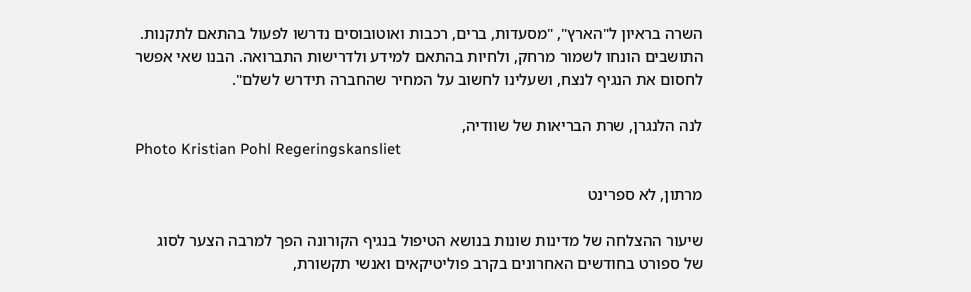השרה בראיון ל"הארץ", "מסעדות, ברים, רכבות ואוטובוסים נדרשו לפעול בהתאם לתקנות. התושבים הונחו לשמור מרחק, ולחיות בהתאם למידע ולדרישות התברואה. הבנו שאי אפשר לחסום את הנגיף לנצח, ושעלינו לחשוב על המחיר שהחברה תידרש לשלם".

לנה הלנגרן, שרת הבריאות של שוודיה,
Photo Kristian Pohl Regeringskansliet

מרתון, לא ספרינט

שיעור ההצלחה של מדינות שונות בנושא הטיפול בנגיף הקורונה הפך למרבה הצער לסוג של ספורט בחודשים האחרונים בקרב פוליטיקאים ואנשי תקשורת,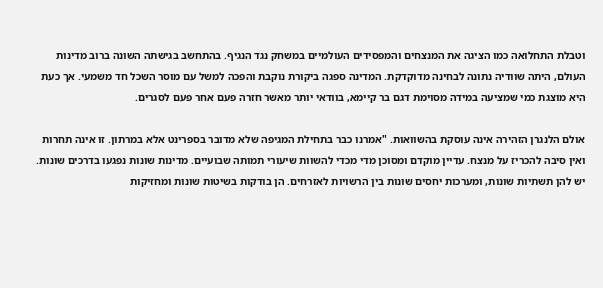וטבלת התחלואה כמו הציגה את המנצחים והמפסידים העולמיים במשחק נגד הנגיף. בהתחשב בגישתה השונה ברוב מדינות העולם, היתה שוודיה נתונה לבחינה מדוקדקת. המדינה ספגה ביקורת נוקבת והפכה למשל עם מוסר השכל חד משמעי. אך כעת היא מוצגת כמי שמציעה במידה מסוימת דגם בר קיימא, בוודאי יותר מאשר חזרה פעם אחר פעם לסגרים.

אולם הלנגרן הזהירה אינה עוסקת בהשוואות. "אמרנו כבר בתחילת המגיפה שלא מדובר בספרינט אלא במרתון. זו אינה תחרות ואין סיבה להכריז על מנצח. עדיין מוקדם ומסוכן מדי מכדי להשוות שיעורי תמותה שבועיים. מדינות שונות נפגעו בדרכים שונות. יש להן תשתיות שונות, ומערכות יחסים שונות בין הרשויות לאזרחים. הן בודקות בשיטות שונות ומחזיקות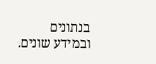בנתונים ובמידע שונים.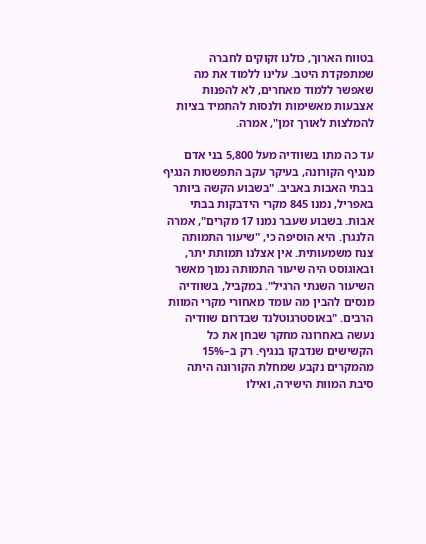בטווח הארוך, כולנו זקוקים לחברה שמתפקדת היטב. עלינו ללמוד את מה שאפשר ללמוד מאחרים, לא להפנות אצבעות מאשימות ולנסות להתמיד בציות להמלצות לאורך זמן", אמרה.

עד כה מתו בשוודיה מעל 5,800 בני אדם מנגיף הקורונה, בעיקר עקב התפשטות הנגיף בבתי האבות באביב. "בשבוע הקשה ביותר באפריל, נמנו 845 מקרי הידבקות בבתי אבות. בשבוע שעבר נמנו 17 מקרים", אמרה הלנגרן. היא הוסיפה כי, "שיעור התמותה צנח משמעותית. אין אצלנו תמותת יתר, ובאוגוסט היה שיעור התמותה נמוך מאשר השיעור השנתי הרגיל". במקביל, בשוודיה מנסים להבין מה עומד מאחורי מקרי המוות הרבים. "באוסטרגוטלנד שבדרום שוודיה נעשה באחרונה מחקר שבחן את כל הקשישים שנדבקו בנגיף. רק ב–15% מהמקרים נקבע שמחלת הקורונה היתה סיבת המוות הישירה, ואילו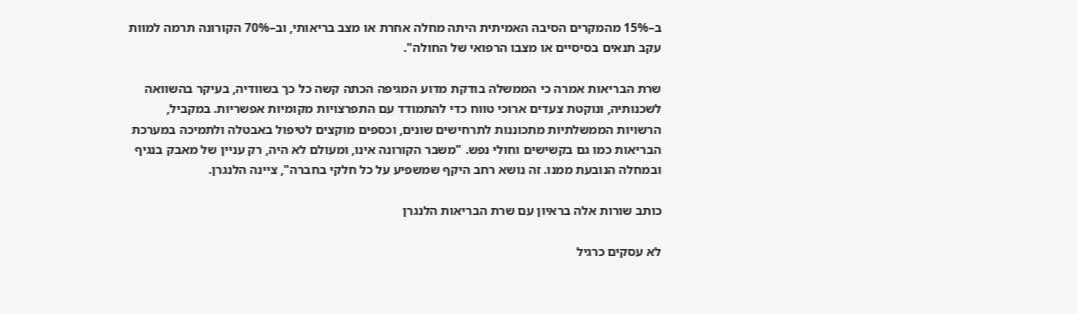ב–15% מהמקרים הסיבה האמיתית היתה מחלה אחרת או מצב בריאותי, וב–70% הקורונה תרמה למוות עקב תנאים בסיסיים או מצבו הרפואי של החולה".

שרת הבריאות אמרה כי הממשלה בודקת מדוע המגיפה הכתה קשה כל כך בשוודיה, בעיקר בהשוואה לשכנותיה, ונוקטת צעדים ארוכי טווח כדי להתמודד עם התפרצויות מקומיות אפשריות. במקביל, הרשויות הממשלתיות מתכוננות לתרחישים שונים, וכספים מוקצים לטיפול באבטלה ולתמיכה במערכת הבריאות כמו גם בקשישים וחולי נפש. "משבר הקורונה אינו, ומעולם לא היה, רק עניין של מאבק בנגיף ובמחלה הנובעת ממנו. זה נושא רחב היקף שמשפיע על כל חלקי בחברה", ציינה הלנגרן.

כותב שורות אלה בראיון עם שרת הבריאות הלנגרן

לא עסקים כרגיל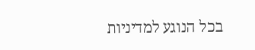בכל הנוגע למדיניות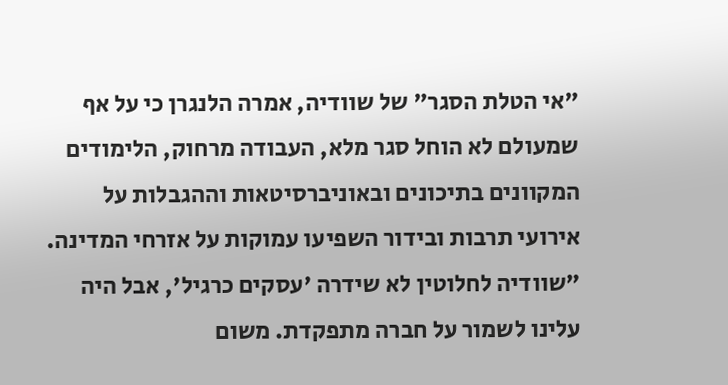"אי הטלת הסגר" של שוודיה, אמרה הלנגרן כי על אף שמעולם לא הוחל סגר מלא, העבודה מרחוק, הלימודים המקוונים בתיכונים ובאוניברסיטאות וההגבלות על אירועי תרבות ובידור השפיעו עמוקות על אזרחי המדינה. "שוודיה לחלוטין לא שידרה 'עסקים כרגיל', אבל היה עלינו לשמור על חברה מתפקדת. משום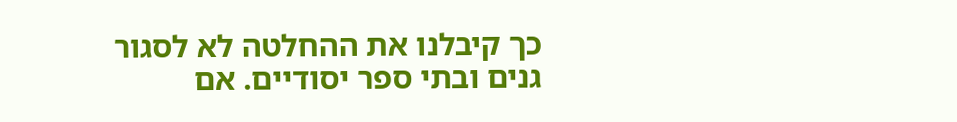כך קיבלנו את ההחלטה לא לסגור גנים ובתי ספר יסודיים. אם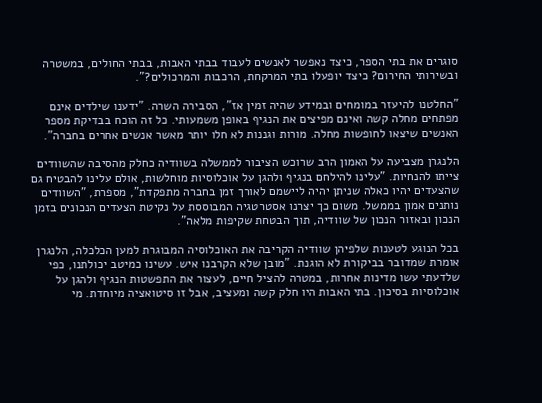סוגרים את בתי הספר, כיצד נאפשר לאנשים לעבוד בבתי האבות, בבתי החולים, במשטרה ובשירותי החירום? כיצד יופעלו בתי המרקחת, הרכבות והמרכולים?".

"החלטנו להיעזר במומחים ובמידע שהיה זמין אז", הסבירה השרה. "ידענו שילדים אינם מפתחים מחלה קשה ואינם מפיצים את הנגיף באופן משמעותי. כל זה הוכח בבדיקת מספר האנשים שיצאו לחופשות מחלה. מורות וגננות לא חלו יותר מאשר אנשים אחרים בחברה".

הלנגרן מצביעה על האמון הרב שרוכש הציבור לממשלה בשוודיה כחלק מהסיבה שהשוודים צייתו להנחיות. "עלינו להילחם בנגיף ולהגן על אוכלוסיות מוחלשות, אולם עלינו להבטיח גם שהצעדים יהיו כאלה שניתן יהיה ליישמם לאורך זמן בחברה מתפקדת", מספרת, "השוודים נותנים אמון בממשל. משום כך יצרנו אסטרטגיה המבוססת על נקיטת הצעדים הנכונים בזמן הנכון ובאזור הנכון של שוודיה, תוך הבטחת שקיפות מלאה".

בכל הנוגע לטענות שלפיהן שוודיה הקריבה את האוכלוסיה המבוגרת למען הכלכלה, הלנגרן אומרת שמדובר בביקורת לא הוגנת. "מובן שלא הקרבנו איש. עשינו כמיטב יכולתנו, כפי שלדעתי עשו מדינות אחרות, במטרה להציל חיים, לעצור את התפשטות הנגיף ולהגן על אוכלוסיות בסיכון. בתי האבות היו חלק קשה ומעציב, אבל זו סיטואציה מיוחדת. מי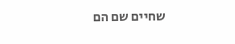שחיים שם הם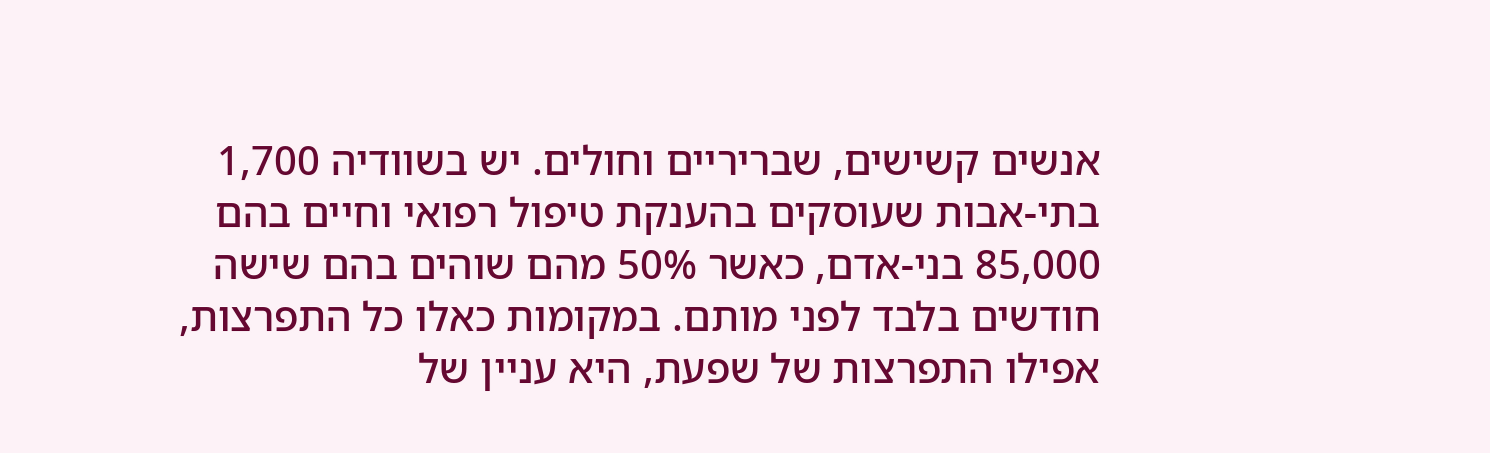אנשים קשישים, שבריריים וחולים. יש בשוודיה 1,700 בתי-אבות שעוסקים בהענקת טיפול רפואי וחיים בהם 85,000 בני-אדם, כאשר 50% מהם שוהים בהם שישה חודשים בלבד לפני מותם. במקומות כאלו כל התפרצות, אפילו התפרצות של שפעת, היא עניין של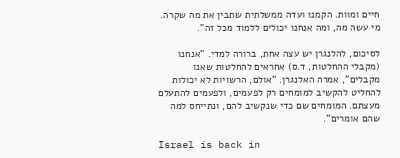חיים ומוות. הקמנו ועדה ממשלתית שתבין את מה שקרה. מי עשה מה, ומה אנחנו יכולים ללמוד מכל זה”.

לסיכום, להלנגרן יש עצה אחת, ברורה למדי. "אנחנו (מקבלי ההחלטות, ד.ס) אחראים להחלטות שאנו מקבלים", אמרה האלנגרן. "אולם, הרשויות לא יכולות להחליט להקשיב למומחים רק לפעמים, ולפעמים להתעלם מעצתם. המומחים שם כדי שנקשיב להם, ונתייחס למה שהם אומרים".

Israel is back in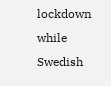lockdown while Swedish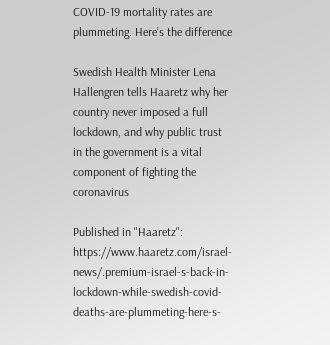COVID-19 mortality rates are plummeting. Here’s the difference

Swedish Health Minister Lena Hallengren tells Haaretz why her country never imposed a full lockdown, and why public trust in the government is a vital component of fighting the coronavirus

Published in "Haaretz": https://www.haaretz.com/israel-news/.premium-israel-s-back-in-lockdown-while-swedish-covid-deaths-are-plummeting-here-s-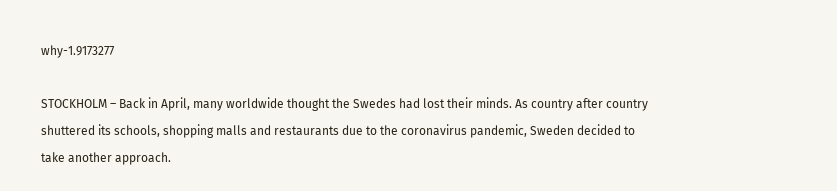why-1.9173277

STOCKHOLM – Back in April, many worldwide thought the Swedes had lost their minds. As country after country shuttered its schools, shopping malls and restaurants due to the coronavirus pandemic, Sweden decided to take another approach.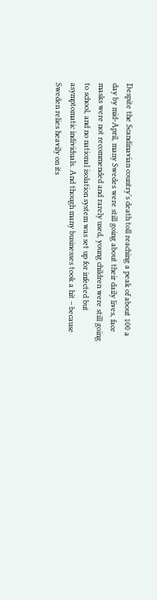Despite the Scandinavian country’s death toll reaching a peak of about 100 a day by mid-April, many Swedes were still going about their daily lives, face masks were not recommended and rarely used, young children were still going to school, and no national isolation system was set up for infected but asymptomatic individuals. And though many businesses took a hit – because Sweden relies heavily on its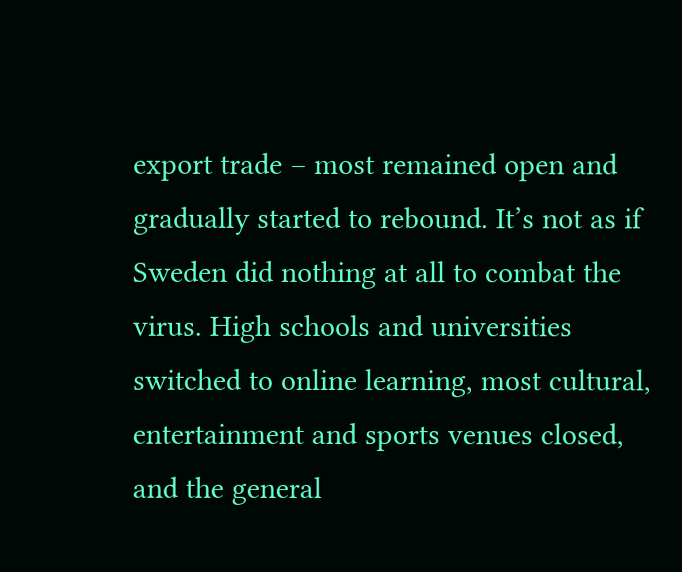export trade – most remained open and gradually started to rebound. It’s not as if Sweden did nothing at all to combat the virus. High schools and universities switched to online learning, most cultural, entertainment and sports venues closed, and the general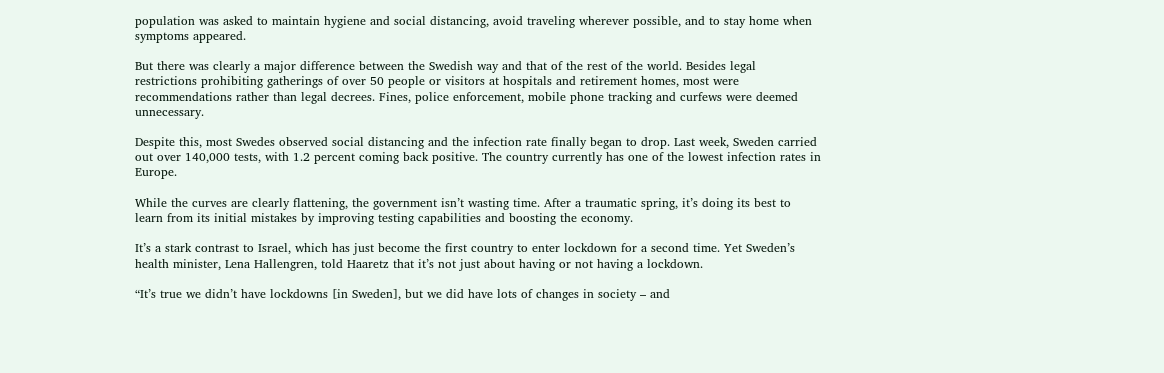population was asked to maintain hygiene and social distancing, avoid traveling wherever possible, and to stay home when symptoms appeared.

But there was clearly a major difference between the Swedish way and that of the rest of the world. Besides legal restrictions prohibiting gatherings of over 50 people or visitors at hospitals and retirement homes, most were recommendations rather than legal decrees. Fines, police enforcement, mobile phone tracking and curfews were deemed unnecessary.

Despite this, most Swedes observed social distancing and the infection rate finally began to drop. Last week, Sweden carried out over 140,000 tests, with 1.2 percent coming back positive. The country currently has one of the lowest infection rates in Europe.

While the curves are clearly flattening, the government isn’t wasting time. After a traumatic spring, it’s doing its best to learn from its initial mistakes by improving testing capabilities and boosting the economy.

It’s a stark contrast to Israel, which has just become the first country to enter lockdown for a second time. Yet Sweden’s health minister, Lena Hallengren, told Haaretz that it’s not just about having or not having a lockdown.

“It’s true we didn’t have lockdowns [in Sweden], but we did have lots of changes in society – and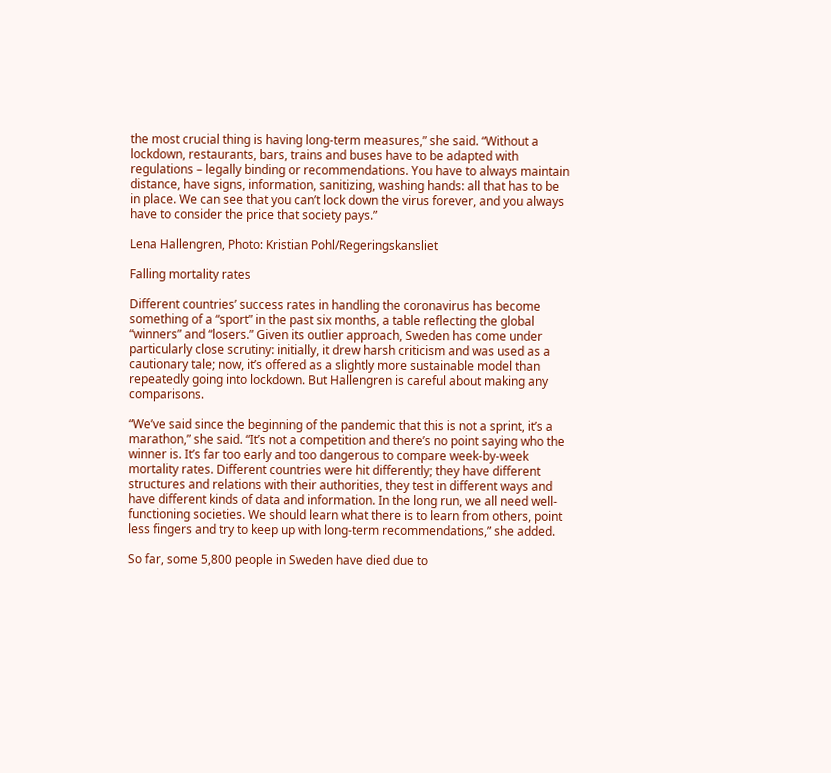the most crucial thing is having long-term measures,” she said. “Without a lockdown, restaurants, bars, trains and buses have to be adapted with regulations – legally binding or recommendations. You have to always maintain distance, have signs, information, sanitizing, washing hands: all that has to be in place. We can see that you can’t lock down the virus forever, and you always have to consider the price that society pays.”

Lena Hallengren, Photo: Kristian Pohl/Regeringskansliet

Falling mortality rates

Different countries’ success rates in handling the coronavirus has become something of a “sport” in the past six months, a table reflecting the global “winners” and “losers.” Given its outlier approach, Sweden has come under particularly close scrutiny: initially, it drew harsh criticism and was used as a cautionary tale; now, it’s offered as a slightly more sustainable model than repeatedly going into lockdown. But Hallengren is careful about making any comparisons.

“We’ve said since the beginning of the pandemic that this is not a sprint, it’s a marathon,” she said. “It’s not a competition and there’s no point saying who the winner is. It’s far too early and too dangerous to compare week-by-week mortality rates. Different countries were hit differently; they have different structures and relations with their authorities, they test in different ways and have different kinds of data and information. In the long run, we all need well-functioning societies. We should learn what there is to learn from others, point less fingers and try to keep up with long-term recommendations,” she added.

So far, some 5,800 people in Sweden have died due to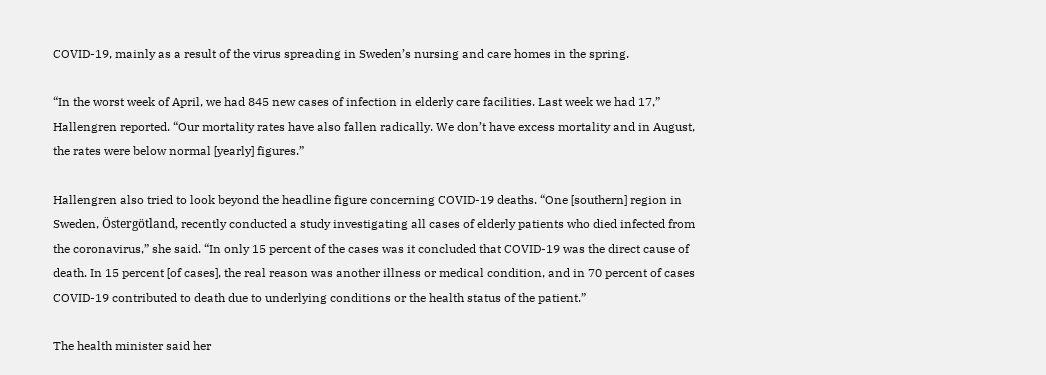COVID-19, mainly as a result of the virus spreading in Sweden’s nursing and care homes in the spring.

“In the worst week of April, we had 845 new cases of infection in elderly care facilities. Last week we had 17,” Hallengren reported. “Our mortality rates have also fallen radically. We don’t have excess mortality and in August, the rates were below normal [yearly] figures.”

Hallengren also tried to look beyond the headline figure concerning COVID-19 deaths. “One [southern] region in Sweden, Östergötland, recently conducted a study investigating all cases of elderly patients who died infected from the coronavirus,” she said. “In only 15 percent of the cases was it concluded that COVID-19 was the direct cause of death. In 15 percent [of cases], the real reason was another illness or medical condition, and in 70 percent of cases COVID-19 contributed to death due to underlying conditions or the health status of the patient.”

The health minister said her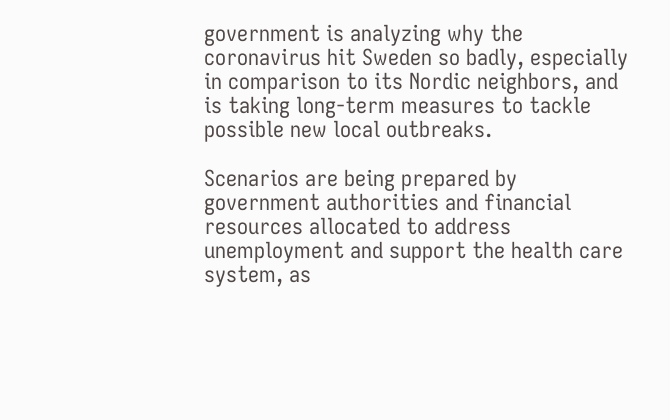government is analyzing why the coronavirus hit Sweden so badly, especially in comparison to its Nordic neighbors, and is taking long-term measures to tackle possible new local outbreaks.

Scenarios are being prepared by government authorities and financial resources allocated to address unemployment and support the health care system, as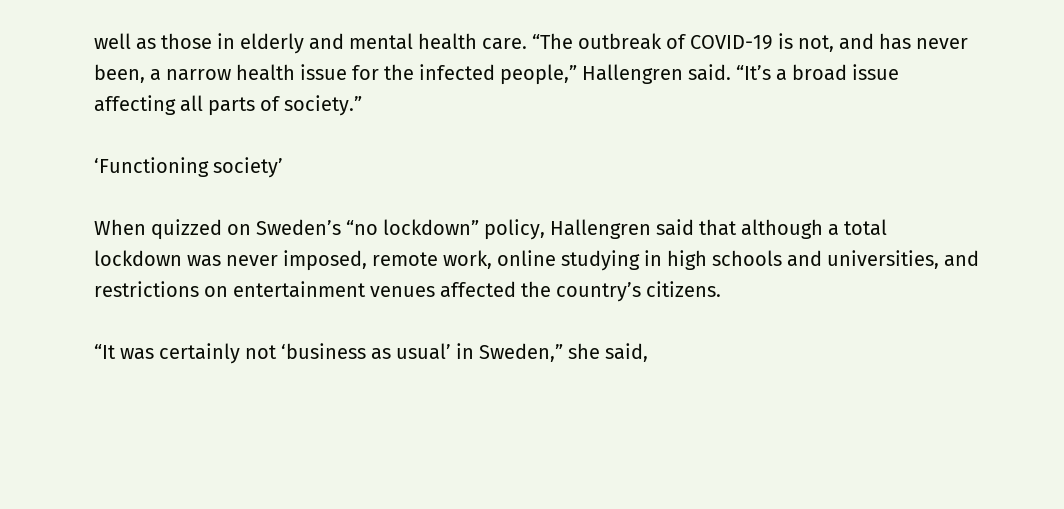well as those in elderly and mental health care. “The outbreak of COVID-19 is not, and has never been, a narrow health issue for the infected people,” Hallengren said. “It’s a broad issue affecting all parts of society.”

‘Functioning society’

When quizzed on Sweden’s “no lockdown” policy, Hallengren said that although a total lockdown was never imposed, remote work, online studying in high schools and universities, and restrictions on entertainment venues affected the country’s citizens.

“It was certainly not ‘business as usual’ in Sweden,” she said,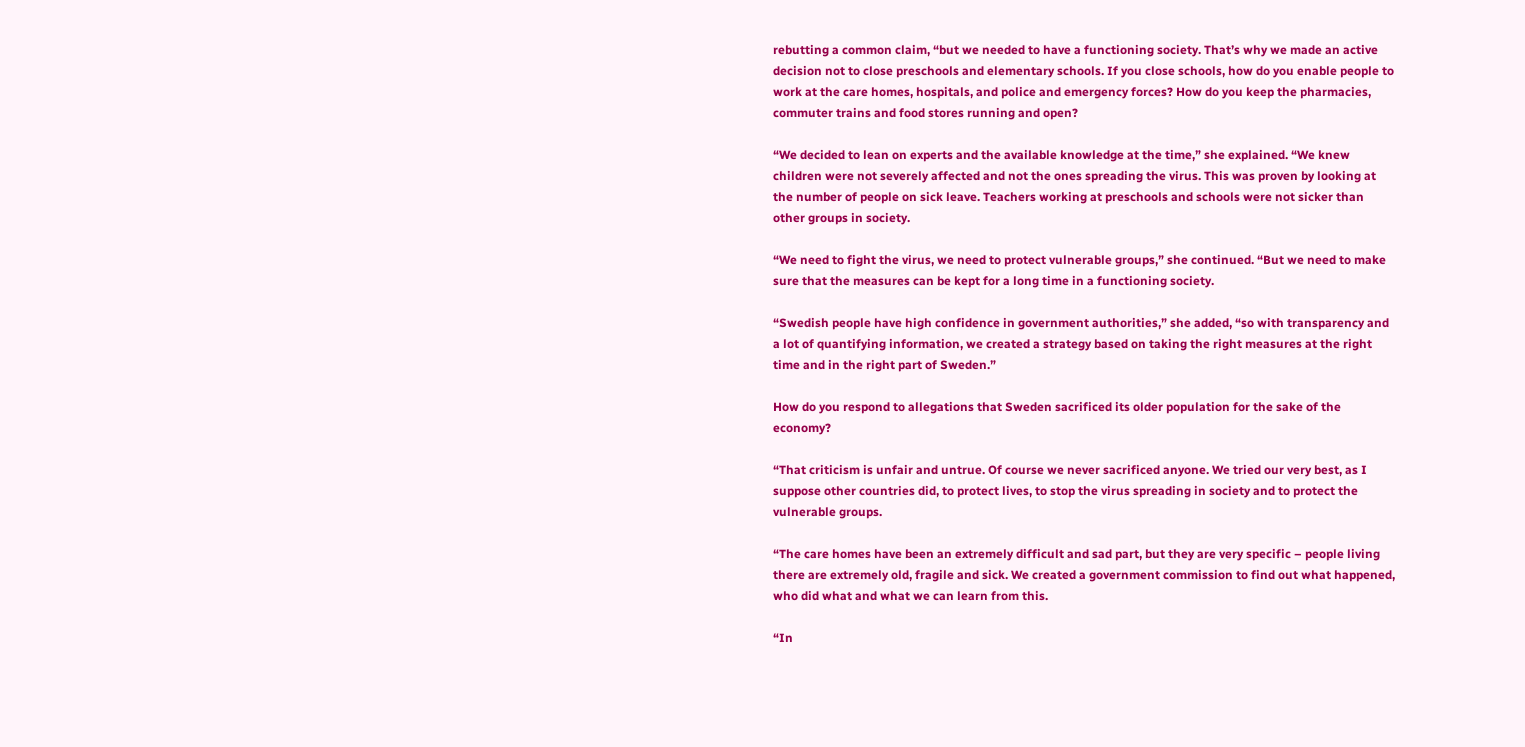rebutting a common claim, “but we needed to have a functioning society. That’s why we made an active decision not to close preschools and elementary schools. If you close schools, how do you enable people to work at the care homes, hospitals, and police and emergency forces? How do you keep the pharmacies, commuter trains and food stores running and open?

“We decided to lean on experts and the available knowledge at the time,” she explained. “We knew children were not severely affected and not the ones spreading the virus. This was proven by looking at the number of people on sick leave. Teachers working at preschools and schools were not sicker than other groups in society.

“We need to fight the virus, we need to protect vulnerable groups,” she continued. “But we need to make sure that the measures can be kept for a long time in a functioning society.

“Swedish people have high confidence in government authorities,” she added, “so with transparency and a lot of quantifying information, we created a strategy based on taking the right measures at the right time and in the right part of Sweden.”

How do you respond to allegations that Sweden sacrificed its older population for the sake of the economy?

“That criticism is unfair and untrue. Of course we never sacrificed anyone. We tried our very best, as I suppose other countries did, to protect lives, to stop the virus spreading in society and to protect the vulnerable groups.

“The care homes have been an extremely difficult and sad part, but they are very specific – people living there are extremely old, fragile and sick. We created a government commission to find out what happened, who did what and what we can learn from this.

“In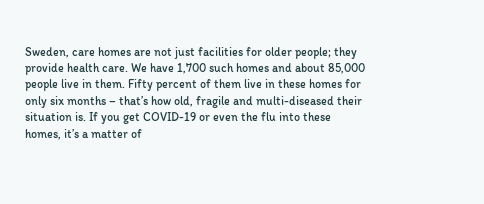Sweden, care homes are not just facilities for older people; they provide health care. We have 1,700 such homes and about 85,000 people live in them. Fifty percent of them live in these homes for only six months – that’s how old, fragile and multi-diseased their situation is. If you get COVID-19 or even the flu into these homes, it’s a matter of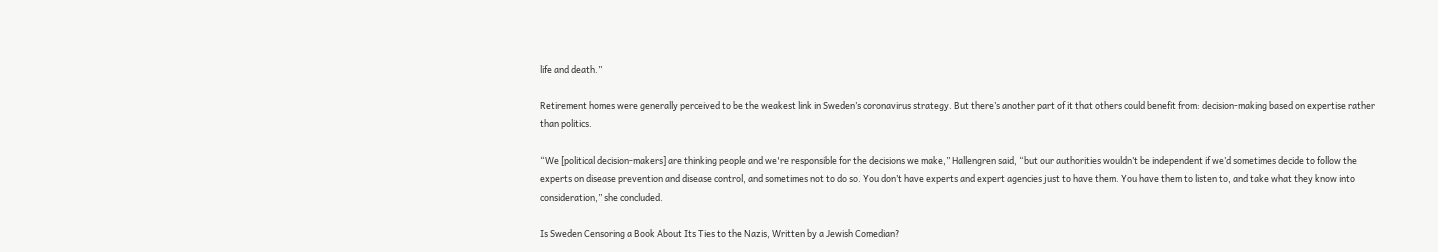life and death.”

Retirement homes were generally perceived to be the weakest link in Sweden’s coronavirus strategy. But there’s another part of it that others could benefit from: decision-making based on expertise rather than politics.

“We [political decision-makers] are thinking people and we're responsible for the decisions we make,” Hallengren said, “but our authorities wouldn’t be independent if we’d sometimes decide to follow the experts on disease prevention and disease control, and sometimes not to do so. You don’t have experts and expert agencies just to have them. You have them to listen to, and take what they know into consideration,” she concluded.

Is Sweden Censoring a Book About Its Ties to the Nazis, Written by a Jewish Comedian?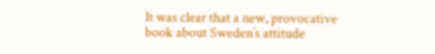It was clear that a new, provocative book about Sweden’s attitude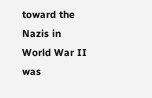toward the Nazis in World War II was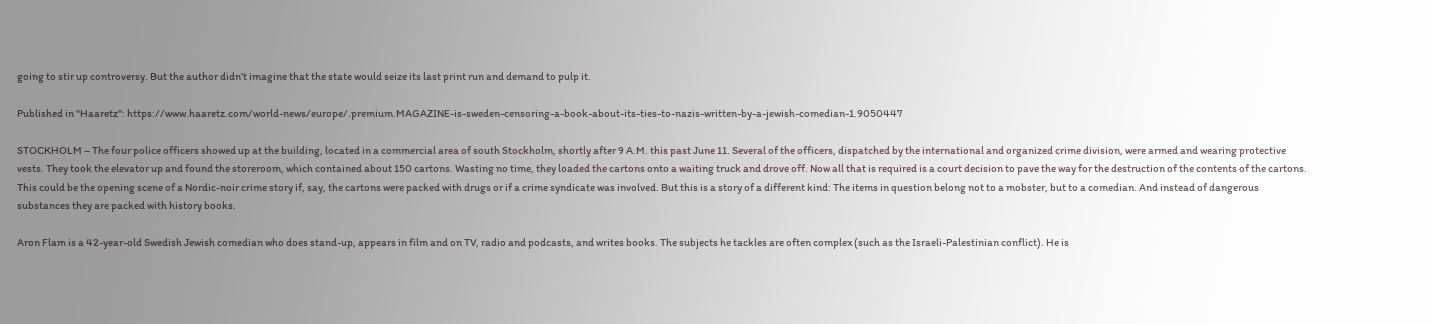going to stir up controversy. But the author didn’t imagine that the state would seize its last print run and demand to pulp it.

Published in "Haaretz": https://www.haaretz.com/world-news/europe/.premium.MAGAZINE-is-sweden-censoring-a-book-about-its-ties-to-nazis-written-by-a-jewish-comedian-1.9050447

STOCKHOLM – The four police officers showed up at the building, located in a commercial area of south Stockholm, shortly after 9 A.M. this past June 11. Several of the officers, dispatched by the international and organized crime division, were armed and wearing protective vests. They took the elevator up and found the storeroom, which contained about 150 cartons. Wasting no time, they loaded the cartons onto a waiting truck and drove off. Now all that is required is a court decision to pave the way for the destruction of the contents of the cartons. This could be the opening scene of a Nordic-noir crime story if, say, the cartons were packed with drugs or if a crime syndicate was involved. But this is a story of a different kind: The items in question belong not to a mobster, but to a comedian. And instead of dangerous substances they are packed with history books.

Aron Flam is a 42-year-old Swedish Jewish comedian who does stand-up, appears in film and on TV, radio and podcasts, and writes books. The subjects he tackles are often complex (such as the Israeli-Palestinian conflict). He is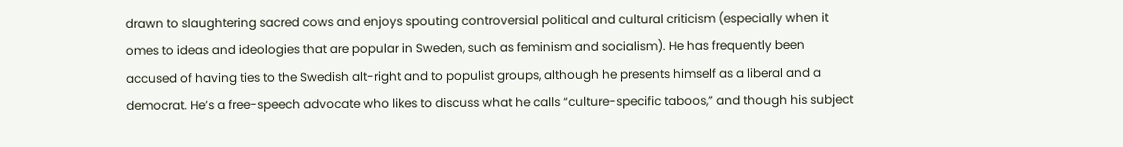drawn to slaughtering sacred cows and enjoys spouting controversial political and cultural criticism (especially when it  omes to ideas and ideologies that are popular in Sweden, such as feminism and socialism). He has frequently been accused of having ties to the Swedish alt-right and to populist groups, although he presents himself as a liberal and a democrat. He’s a free-speech advocate who likes to discuss what he calls “culture-specific taboos,” and though his subject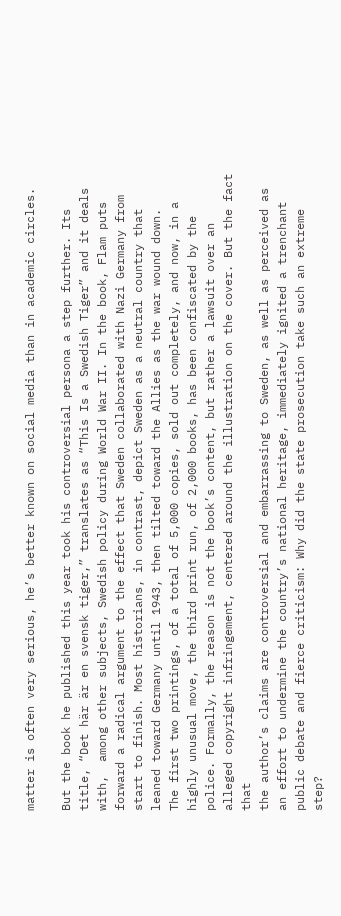matter is often very serious, he’s better known on social media than in academic circles.

But the book he published this year took his controversial persona a step further. Its title, “Det här är en svensk tiger,” translates as “This Is a Swedish Tiger” and it deals with,  among other subjects, Swedish policy during World War II. In the book, Flam puts forward a radical argument to the effect that Sweden collaborated with Nazi Germany from start to finish. Most historians, in contrast, depict Sweden as a neutral country that leaned toward Germany until 1943, then tilted toward the Allies as the war wound down.
The first two printings, of a total of 5,000 copies, sold out completely, and now, in a highly unusual move, the third print run, of 2,000 books, has been confiscated by the police. Formally, the reason is not the book’s content, but rather a lawsuit over an alleged copyright infringement, centered around the illustration on the cover. But the fact that
the author’s claims are controversial and embarrassing to Sweden, as well as perceived as an effort to undermine the country’s national heritage, immediately ignited a trenchant public debate and fierce criticism: Why did the state prosecution take such an extreme step?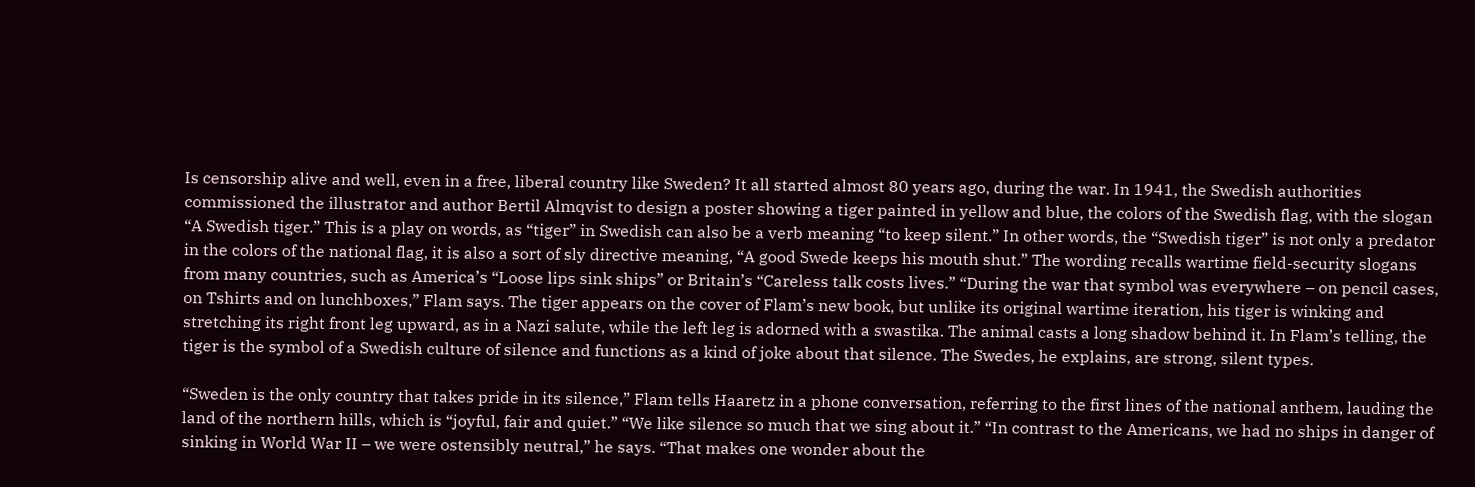Is censorship alive and well, even in a free, liberal country like Sweden? It all started almost 80 years ago, during the war. In 1941, the Swedish authorities commissioned the illustrator and author Bertil Almqvist to design a poster showing a tiger painted in yellow and blue, the colors of the Swedish flag, with the slogan “A Swedish tiger.” This is a play on words, as “tiger” in Swedish can also be a verb meaning “to keep silent.” In other words, the “Swedish tiger” is not only a predator in the colors of the national flag, it is also a sort of sly directive meaning, “A good Swede keeps his mouth shut.” The wording recalls wartime field-security slogans from many countries, such as America’s “Loose lips sink ships” or Britain’s “Careless talk costs lives.” “During the war that symbol was everywhere – on pencil cases, on Tshirts and on lunchboxes,” Flam says. The tiger appears on the cover of Flam’s new book, but unlike its original wartime iteration, his tiger is winking and stretching its right front leg upward, as in a Nazi salute, while the left leg is adorned with a swastika. The animal casts a long shadow behind it. In Flam’s telling, the tiger is the symbol of a Swedish culture of silence and functions as a kind of joke about that silence. The Swedes, he explains, are strong, silent types.

“Sweden is the only country that takes pride in its silence,” Flam tells Haaretz in a phone conversation, referring to the first lines of the national anthem, lauding the land of the northern hills, which is “joyful, fair and quiet.” “We like silence so much that we sing about it.” “In contrast to the Americans, we had no ships in danger of sinking in World War II – we were ostensibly neutral,” he says. “That makes one wonder about the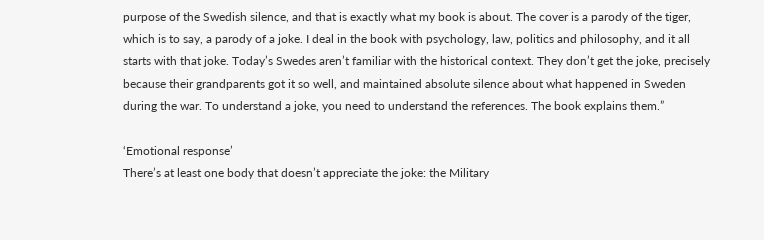purpose of the Swedish silence, and that is exactly what my book is about. The cover is a parody of the tiger, which is to say, a parody of a joke. I deal in the book with psychology, law, politics and philosophy, and it all starts with that joke. Today’s Swedes aren’t familiar with the historical context. They don’t get the joke, precisely because their grandparents got it so well, and maintained absolute silence about what happened in Sweden during the war. To understand a joke, you need to understand the references. The book explains them.”

‘Emotional response’
There’s at least one body that doesn’t appreciate the joke: the Military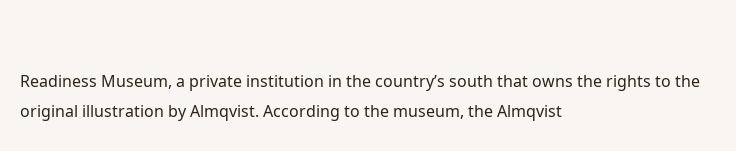Readiness Museum, a private institution in the country’s south that owns the rights to the original illustration by Almqvist. According to the museum, the Almqvist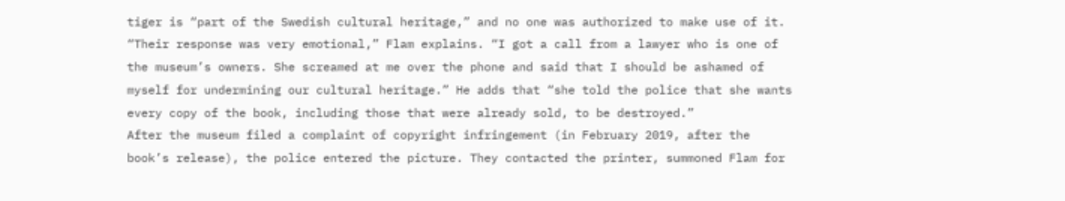tiger is “part of the Swedish cultural heritage,” and no one was authorized to make use of it. “Their response was very emotional,” Flam explains. “I got a call from a lawyer who is one of the museum’s owners. She screamed at me over the phone and said that I should be ashamed of myself for undermining our cultural heritage.” He adds that “she told the police that she wants every copy of the book, including those that were already sold, to be destroyed.”
After the museum filed a complaint of copyright infringement (in February 2019, after the book’s release), the police entered the picture. They contacted the printer, summoned Flam for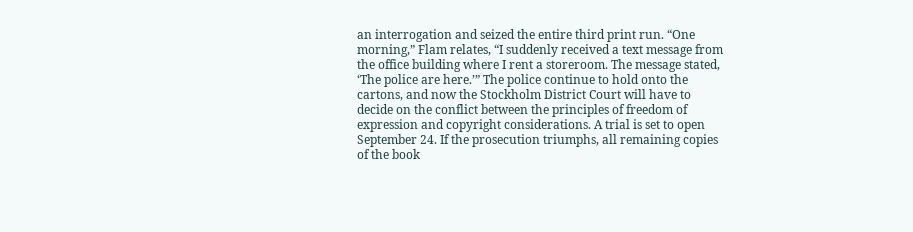an interrogation and seized the entire third print run. “One morning,” Flam relates, “I suddenly received a text message from the office building where I rent a storeroom. The message stated, ‘The police are here.’” The police continue to hold onto the cartons, and now the Stockholm District Court will have to decide on the conflict between the principles of freedom of expression and copyright considerations. A trial is set to open September 24. If the prosecution triumphs, all remaining copies of the book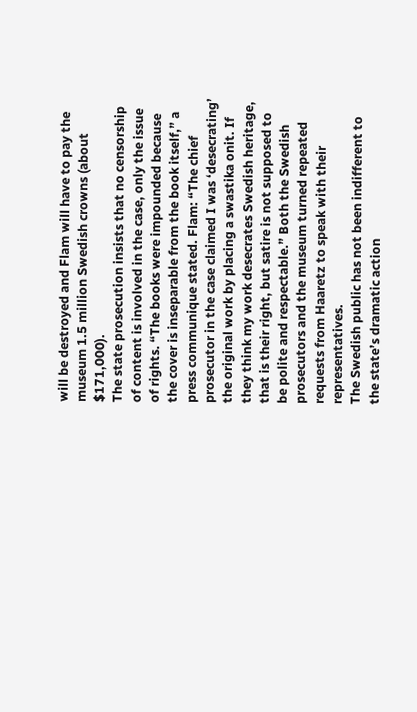will be destroyed and Flam will have to pay the museum 1.5 million Swedish crowns (about $171,000).
The state prosecution insists that no censorship of content is involved in the case, only the issue of rights. “The books were impounded because the cover is inseparable from the book itself,” a press communique stated. Flam: “The chief prosecutor in the case claimed I was ‘desecrating’ the original work by placing a swastika onit. If they think my work desecrates Swedish heritage, that is their right, but satire is not supposed to be polite and respectable.” Both the Swedish prosecutors and the museum turned repeated requests from Haaretz to speak with their representatives.
The Swedish public has not been indifferent to the state’s dramatic action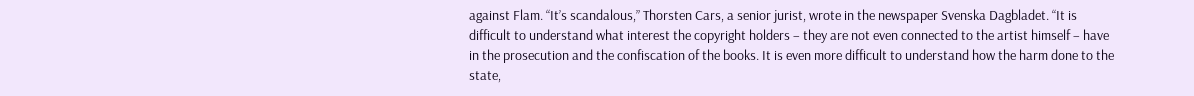against Flam. “It’s scandalous,” Thorsten Cars, a senior jurist, wrote in the newspaper Svenska Dagbladet. “It is difficult to understand what interest the copyright holders – they are not even connected to the artist himself – have in the prosecution and the confiscation of the books. It is even more difficult to understand how the harm done to the state,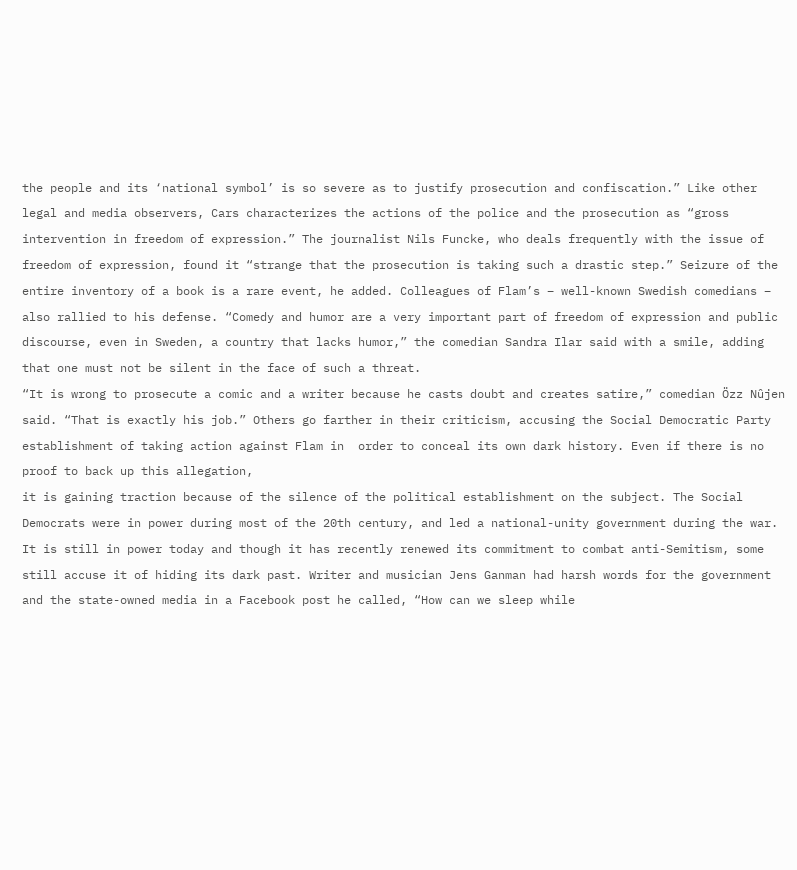the people and its ‘national symbol’ is so severe as to justify prosecution and confiscation.” Like other legal and media observers, Cars characterizes the actions of the police and the prosecution as “gross intervention in freedom of expression.” The journalist Nils Funcke, who deals frequently with the issue of freedom of expression, found it “strange that the prosecution is taking such a drastic step.” Seizure of the entire inventory of a book is a rare event, he added. Colleagues of Flam’s – well-known Swedish comedians – also rallied to his defense. “Comedy and humor are a very important part of freedom of expression and public discourse, even in Sweden, a country that lacks humor,” the comedian Sandra Ilar said with a smile, adding that one must not be silent in the face of such a threat.
“It is wrong to prosecute a comic and a writer because he casts doubt and creates satire,” comedian Özz Nûjen said. “That is exactly his job.” Others go farther in their criticism, accusing the Social Democratic Party establishment of taking action against Flam in  order to conceal its own dark history. Even if there is no proof to back up this allegation,
it is gaining traction because of the silence of the political establishment on the subject. The Social Democrats were in power during most of the 20th century, and led a national-unity government during the war. It is still in power today and though it has recently renewed its commitment to combat anti-Semitism, some still accuse it of hiding its dark past. Writer and musician Jens Ganman had harsh words for the government and the state-owned media in a Facebook post he called, “How can we sleep while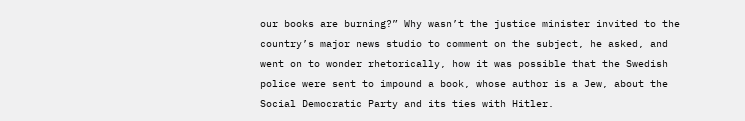our books are burning?” Why wasn’t the justice minister invited to the country’s major news studio to comment on the subject, he asked, and went on to wonder rhetorically, how it was possible that the Swedish police were sent to impound a book, whose author is a Jew, about the Social Democratic Party and its ties with Hitler.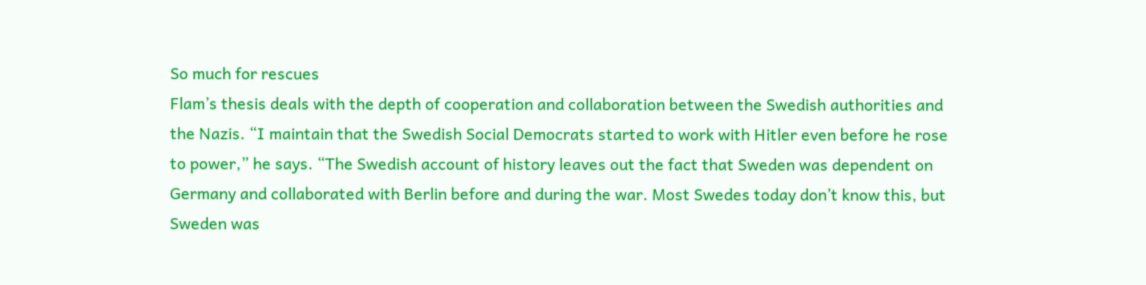So much for rescues
Flam’s thesis deals with the depth of cooperation and collaboration between the Swedish authorities and the Nazis. “I maintain that the Swedish Social Democrats started to work with Hitler even before he rose to power,” he says. “The Swedish account of history leaves out the fact that Sweden was dependent on Germany and collaborated with Berlin before and during the war. Most Swedes today don’t know this, but Sweden was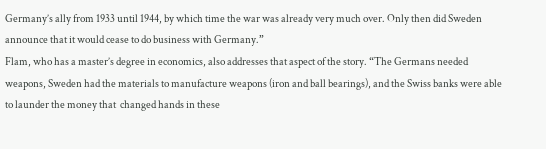Germany’s ally from 1933 until 1944, by which time the war was already very much over. Only then did Sweden announce that it would cease to do business with Germany.”
Flam, who has a master’s degree in economics, also addresses that aspect of the story. “The Germans needed weapons, Sweden had the materials to manufacture weapons (iron and ball bearings), and the Swiss banks were able to launder the money that  changed hands in these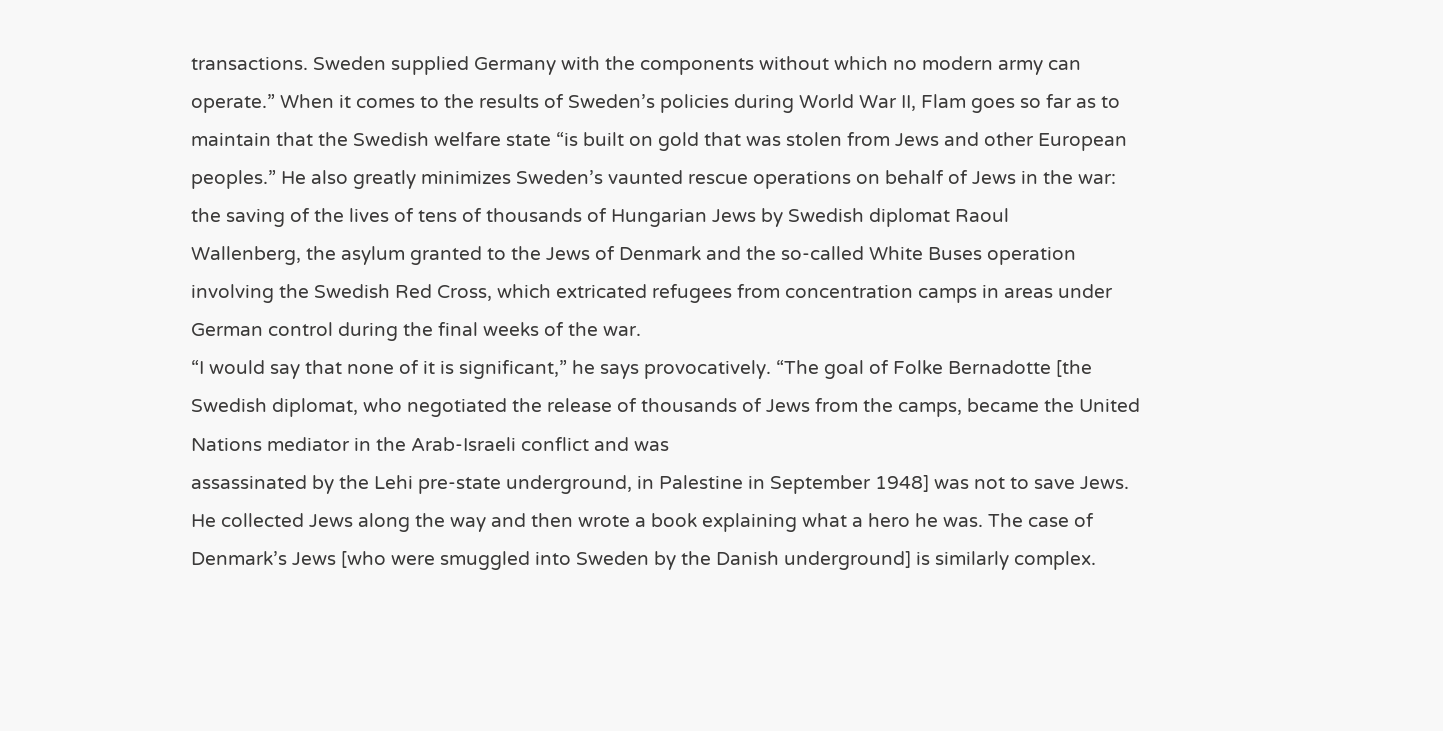transactions. Sweden supplied Germany with the components without which no modern army can operate.” When it comes to the results of Sweden’s policies during World War II, Flam goes so far as to maintain that the Swedish welfare state “is built on gold that was stolen from Jews and other European peoples.” He also greatly minimizes Sweden’s vaunted rescue operations on behalf of Jews in the war: the saving of the lives of tens of thousands of Hungarian Jews by Swedish diplomat Raoul
Wallenberg, the asylum granted to the Jews of Denmark and the so-called White Buses operation involving the Swedish Red Cross, which extricated refugees from concentration camps in areas under German control during the final weeks of the war.
“I would say that none of it is significant,” he says provocatively. “The goal of Folke Bernadotte [the Swedish diplomat, who negotiated the release of thousands of Jews from the camps, became the United Nations mediator in the Arab-Israeli conflict and was
assassinated by the Lehi pre-state underground, in Palestine in September 1948] was not to save Jews. He collected Jews along the way and then wrote a book explaining what a hero he was. The case of Denmark’s Jews [who were smuggled into Sweden by the Danish underground] is similarly complex.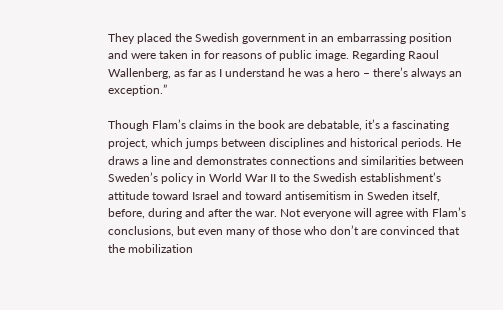They placed the Swedish government in an embarrassing position and were taken in for reasons of public image. Regarding Raoul Wallenberg, as far as I understand he was a hero – there’s always an exception.”

Though Flam’s claims in the book are debatable, it’s a fascinating project, which jumps between disciplines and historical periods. He draws a line and demonstrates connections and similarities between Sweden’s policy in World War II to the Swedish establishment’s attitude toward Israel and toward antisemitism in Sweden itself,
before, during and after the war. Not everyone will agree with Flam’s conclusions, but even many of those who don’t are convinced that the mobilization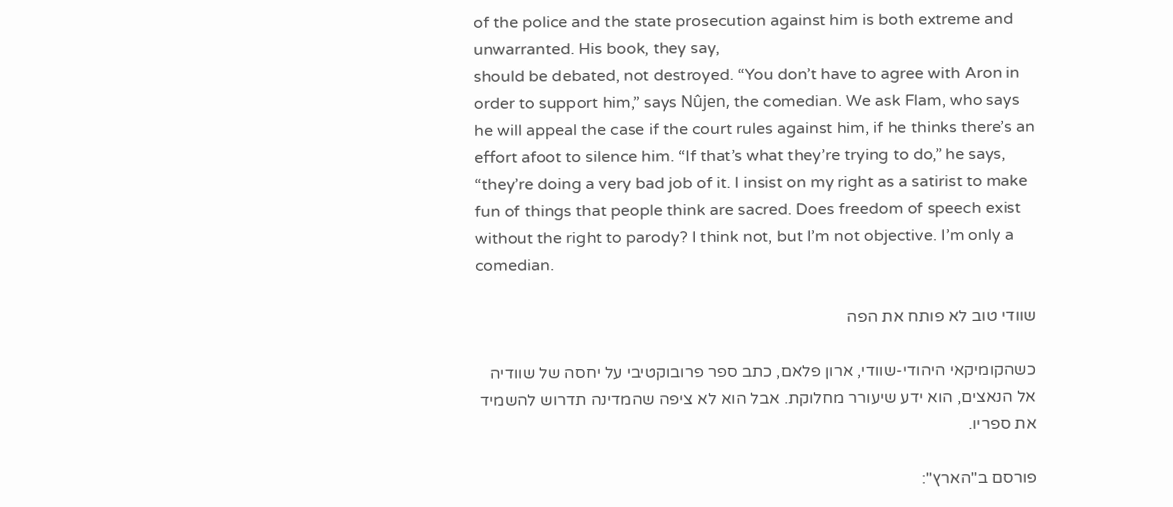of the police and the state prosecution against him is both extreme and unwarranted. His book, they say,
should be debated, not destroyed. “You don’t have to agree with Aron in order to support him,” says Nûjen, the comedian. We ask Flam, who says he will appeal the case if the court rules against him, if he thinks there’s an effort afoot to silence him. “If that’s what they’re trying to do,” he says, “they’re doing a very bad job of it. I insist on my right as a satirist to make fun of things that people think are sacred. Does freedom of speech exist without the right to parody? I think not, but I’m not objective. I’m only a comedian.

שוודי טוב לא פותח את הפה

כשהקומיקאי היהודי-שוודי, ארון פלאם, כתב ספר פרובוקטיבי על יחסה של שוודיה אל הנאצים, הוא ידע שיעורר מחלוקת. אבל הוא לא ציפה שהמדינה תדרוש להשמיד את ספריו.

פורסם ב"הארץ":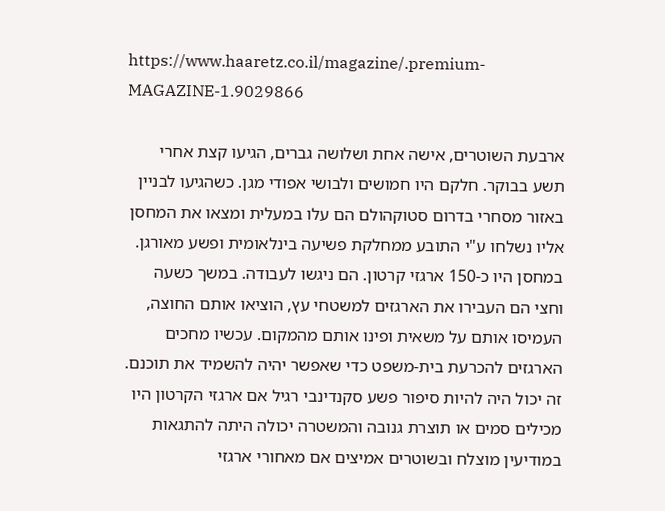https://www.haaretz.co.il/magazine/.premium-MAGAZINE-1.9029866

ארבעת השוטרים, אישה אחת ושלושה גברים, הגיעו קצת אחרי תשע בבוקר. חלקם היו חמושים ולבושי אפודי מגן. כשהגיעו לבניין באזור מסחרי בדרום סטוקהולם הם עלו במעלית ומצאו את המחסן אליו נשלחו ע"י התובע ממחלקת פשיעה בינלאומית ופשע מאורגן. במחסן היו כ-150 ארגזי קרטון. הם ניגשו לעבודה. במשך כשעה וחצי הם העבירו את הארגזים למשטחי עץ, הוציאו אותם החוצה, העמיסו אותם על משאית ופינו אותם מהמקום. עכשיו מחכים הארגזים להכרעת בית-משפט כדי שאפשר יהיה להשמיד את תוכנם. זה יכול היה להיות סיפור פשע סקנדינבי רגיל אם ארגזי הקרטון היו מכילים סמים או תוצרת גנובה והמשטרה יכולה היתה להתגאות במודיעין מוצלח ובשוטרים אמיצים אם מאחורי ארגזי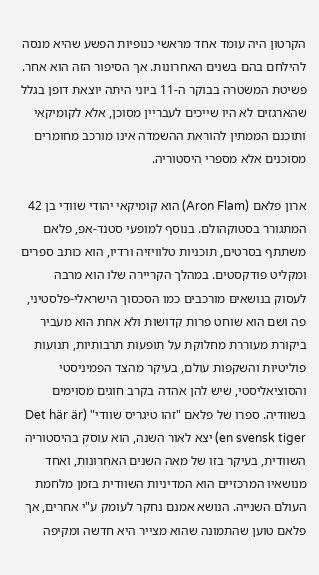הקרטון היה עומד אחד מראשי כנופיות הפשע שהיא מנסה להילחם בהם בשנים האחרונות. אך הסיפור הזה הוא אחר. פשיטת המשטרה בבוקר ה-11 ביוני היתה יוצאת דופן בגלל שהארגזים לא היו שייכים לעבריין מסוכן, אלא לקומיקאי ותוכנם הממתין להוראת ההשמדה אינו מורכב מחומרים מסוכנים אלא מספרי היסטוריה.

ארון פלאם (Aron Flam) הוא קומיקאי יהודי שוודי בן 42 המתגורר בסטוקהולם. בנוסף למופעי סטנד-אפ, פלאם משתתף בסרטים, תוכניות טלוויזיה ורדיו, הוא כותב ספרים ומקליט פודקסטים. במהלך הקריירה שלו הוא מרבה לעסוק בנושאים מורכבים כמו הסכסוך הישראלי-פלסטיני, פה ושם הוא שוחט פרות קדושות ולא אחת הוא מעביר ביקורת מעוררת מחלוקת על תופעות תרבותיות, תנועות פוליטיות והשקפות עולם, בעיקר מהצד הפמיניסטי והסוציאליסטי, שיש להן אהדה בקרב חוגים מסוימים בשוודיה. ספרו של פלאם "זהו טיגריס שוודי" (Det här är en svensk tiger) יצא לאור השנה, הוא עוסק בהיסטוריה השוודית, בעיקר בזו של מאה השנים האחרונות, ואחד מנושאיו המרכזיים הוא המדיניות השוודית בזמן מלחמת העולם השנייה. הנושא אמנם נחקר לעומק ע"י אחרים, אך פלאם טוען שהתמונה שהוא מצייר היא חדשה ומקיפה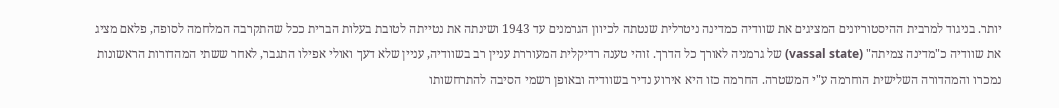יותר. בניגוד למרבית ההיסטוריונים המציגים את שוודיה כמדינה ניטרלית שנטתה לכיוון הגרמנים עד 1943 ושינתה את נטייתה לטובת בעלות הברית ככל שהתקרבה המלחמה לסופה, פלאם מציג את שוודיה כ"מדינה צמיתה" (vassal state) של גרמניה לאורך כל הדרך. זוהי טענה רדיקלית המעוררת עניין רב בשוודיה, עניין שלא דעך ואולי אפילו התגבר, לאחר ששתי המהדורות הראשונות נמכרו והמהדורה השלישית הוחרמה ע"י המשטרה. החרמה כזו היא אירוע נדיר בשוודיה ובאופן רשמי הסיבה להתרחשותו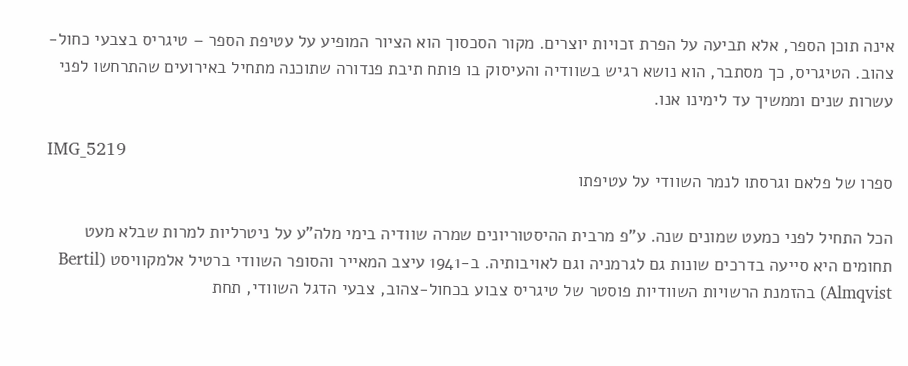אינה תוכן הספר, אלא תביעה על הפרת זכויות יוצרים. מקור הסכסוך הוא הציור המופיע על עטיפת הספר – טיגריס בצבעי כחול-צהוב. הטיגריס, כך מסתבר, הוא נושא רגיש בשוודיה והעיסוק בו פותח תיבת פנדורה שתוכנה מתחיל באירועים שהתרחשו לפני עשרות שנים וממשיך עד לימינו אנו.

IMG_5219
ספרו של פלאם וגרסתו לנמר השוודי על עטיפתו

הכל התחיל לפני כמעט שמונים שנה. ע"פ מרבית ההיסטוריונים שמרה שוודיה בימי מלה"ע על ניטרליות למרות שבלא מעט תחומים היא סייעה בדרכים שונות גם לגרמניה וגם לאויבותיה. ב-1941 עיצב המאייר והסופר השוודי ברטיל אלמקוויסט (Bertil Almqvist) בהזמנת הרשויות השוודיות פוסטר של טיגריס צבוע בכחול-צהוב, צבעי הדגל השוודי, תחת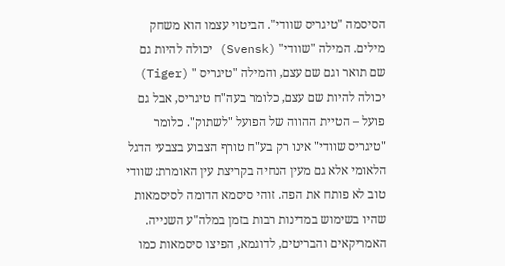הסיסמה "טיגריס שוודי". הביטוי עצמו הוא משחק מילים. המילה "שוודי" (Svensk) יכולה להיות גם שם תואר וגם שם עצם, והמילה "טיגריס " (Tiger) יכולה להיות שם עצם, כלומר בעה"ח טיגריס, אבל גם פועל – הטיית ההווה של הפועל "לשתוק". כלומר "טיגריס שוודי" אינו רק בע"ח טורף הצבוע בצבעי הדגל הלאומי אלא גם מעין הנחיה בקריצת עין האומרת: שוודי טוב לא פותח את הפה. זוהי סיסמא הדומה לסיסמאות שהיו בשימוש במדינות רבות בזמן במלה"ע השנייה. האמריקאים והבריטים, לדוגמא, הפיצו סיסמאות כמו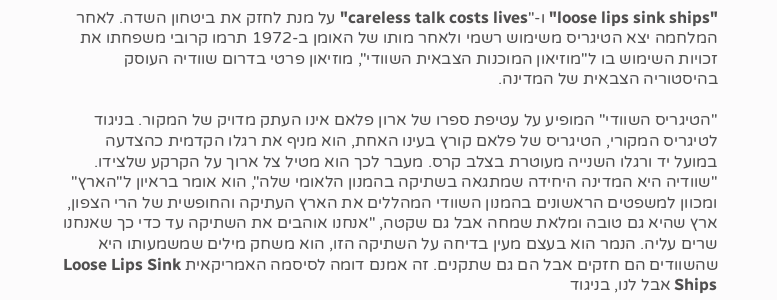"loose lips sink ships" ו-"careless talk costs lives" על מנת לחזק את ביטחון השדה. לאחר המלחמה יצא הטיגריס משימוש רשמי ולאחר מותו של האומן ב-1972 תרמו קרובי משפחתו את זכויות השימוש בו ל"מוזיאון המוכנות הצבאית השוודי", מוזיאון פרטי בדרום שוודיה העוסק בהיסטוריה הצבאית של המדינה.

"הטיגריס השוודי" המופיע על עטיפת ספרו של ארון פלאם אינו העתק מדויק של המקור. בניגוד לטיגריס המקורי, הטיגריס של פלאם קורץ בעינו האחת, הוא מניף את רגלו הקדמית כהצדעה במועל יד ורגלו השנייה מעוטרת בצלב קרס. מעבר לכך הוא מטיל צל ארוך על הקרקע שלצידו. "שוודיה היא המדינה היחידה שמתגאה בשתיקה בהמנון הלאומי שלה", הוא אומר בראיון ל"הארץ" ומכוון למשפטים הראשונים בהמנון השוודי המהללים את הארץ העתיקה והחופשית של הרי הצפון, ארץ שהיא גם טובה ומלאת שמחה אבל גם שקטה, "אנחנו אוהבים את השתיקה עד כדי כך שאנחנו שרים עליה. הנמר הוא בעצם מעין בדיחה על השתיקה הזו, הוא משחק מילים שמשמעותו היא שהשוודים הם חזקים אבל הם גם שתקנים. זה אמנם דומה לסיסמה האמריקאית Loose Lips Sink Ships אבל לנו, בניגוד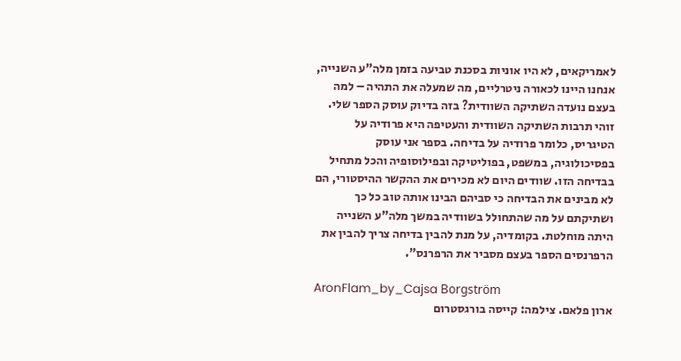לאמריקאים, לא היו אוניות בסכנת טביעה בזמן מלה"ע השנייה, אנחנו היינו לכאורה ניטרליים, מה שמעלה את התהיה – למה בעצם נועדה השתיקה השוודית? בזה בדיוק עוסק הספר שלי. זוהי תרבות השתיקה השוודית והעטיפה היא פרודיה על הטיגריס, כלומר פרודיה על בדיחה. בספר אני עוסק בפסיכולוגיה, במשפט, בפוליטיקה ובפילוסופיה והכל מתחיל בבדיחה הזו. שוודים היום לא מכירים את ההקשר ההיסטורי, הם לא מבינים את הבדיחה כי סביהם הבינו אותה טוב כל כך ושתיקתם על מה שהתחולל בשוודיה במשך מלה"ע השנייה היתה מוחלטת. בקומדיה, על מנת להבין בדיחה צריך להבין את הרפרנסים הספר בעצם מסביר את הרפרנס".

AronFlam_by_Cajsa Borgström
ארון פלאם. צילמה: קייסה בורגסטרום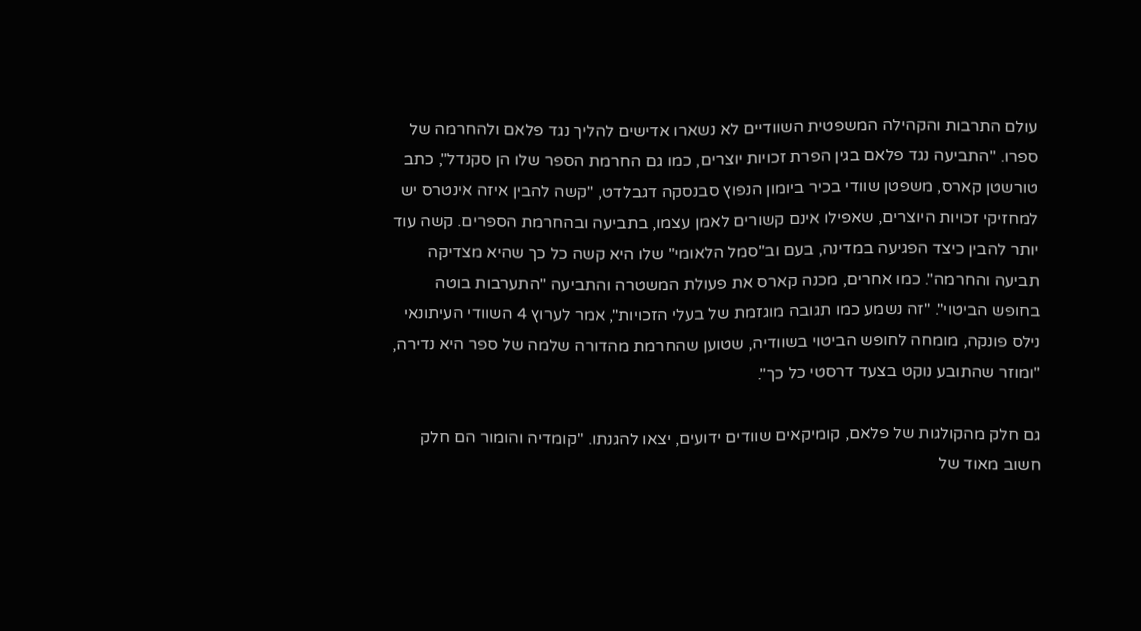עולם התרבות והקהילה המשפטית השוודיים לא נשארו אדישים להליך נגד פלאם ולהחרמה של ספרו. "התביעה נגד פלאם בגין הפרת זכויות יוצרים, כמו גם החרמת הספר שלו הן סקנדל", כתב טורשטן קארס, משפטן שוודי בכיר ביומון הנפוץ סבנסקה דגבלדט, "קשה להבין איזה אינטרס יש למחזיקי זכויות היוצרים, שאפילו אינם קשורים לאמן עצמו, בתביעה ובהחרמת הספרים. קשה עוד יותר להבין כיצד הפגיעה במדינה, בעם וב"סמל הלאומי" שלו היא קשה כל כך שהיא מצדיקה תביעה והחרמה". כמו אחרים, מכנה קארס את פעולת המשטרה והתביעה "התערבות בוטה בחופש הביטוי". "זה נשמע כמו תגובה מוגזמת של בעלי הזכויות", אמר לערוץ 4 השוודי העיתונאי נילס פונקה, מומחה לחופש הביטוי בשוודיה, שטוען שהחרמת מהדורה שלמה של ספר היא נדירה, "ומוזר שהתובע נוקט בצעד דרסטי כל כך".

גם חלק מהקולגות של פלאם, קומיקאים שוודים ידועים, יצאו להגנתו. "קומדיה והומור הם חלק חשוב מאוד של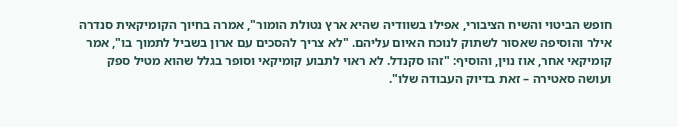חופש הביטוי והשיח הציבורי, אפילו בשוודיה שהיא ארץ נטולת הומור", אמרה בחיוך הקומיקאית סנדרה אילר והוסיפה שאסור לשתוק לנוכח האיום עליהם. "לא צריך להסכים עם ארון בשביל לתמוך בו", אמר קומיקאי אחר, אוז נוין, והוסיף: "זהו סקנדל. לא ראוי לתבוע קומיקאי וסופר בגלל שהוא מטיל ספק ועושה סאטירה – זאת בדיוק העבודה שלו".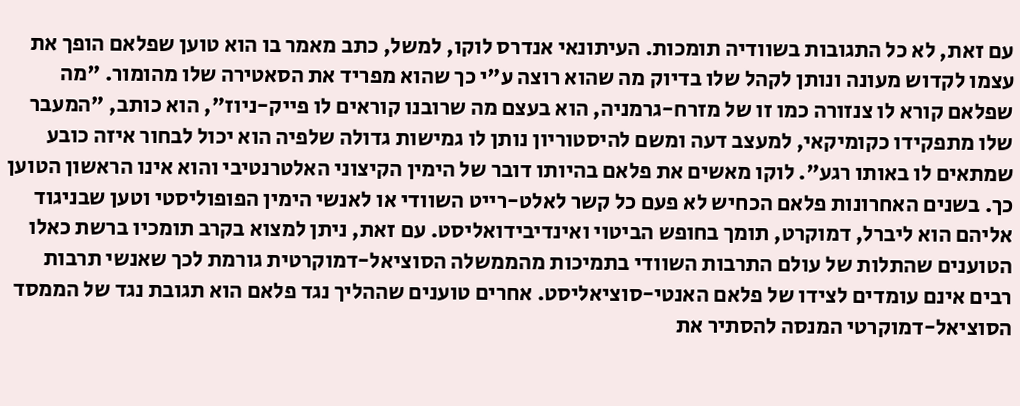עם זאת, לא כל התגובות בשוודיה תומכות. העיתונאי אנדרס לוקו, למשל, כתב מאמר בו הוא טוען שפלאם הופך את עצמו לקדוש מעונה ונותן לקהל שלו בדיוק מה שהוא רוצה ע"י כך שהוא מפריד את הסאטירה שלו מהומור. "מה שפלאם קורא לו צנזורה כמו זו של מזרח-גרמניה, הוא בעצם מה שרובנו קוראים לו פייק-ניוז", הוא כותב, "המעבר שלו מתפקידו כקומיקאי, למעצב דעה ומשם להיסטוריון נותן לו גמישות גדולה שלפיה הוא יכול לבחור איזה כובע שמתאים לו באותו רגע". לוקו מאשים את פלאם בהיותו דובר של הימין הקיצוני האלטרנטיבי והוא אינו הראשון הטוען כך. בשנים האחרונות פלאם הכחיש לא פעם כל קשר לאלט-רייט השוודי או לאנשי הימין הפופוליסטי וטען שבניגוד אליהם הוא ליברל, דמוקרט, תומך בחופש הביטוי ואינדיבידואליסט. עם זאת, ניתן למצוא בקרב תומכיו ברשת כאלו הטוענים שהתלות של עולם התרבות השוודי בתמיכות מהממשלה הסוציאל-דמוקרטית גורמת לכך שאנשי תרבות רבים אינם עומדים לצידו של פלאם האנטי-סוציאליסט. אחרים טוענים שההליך נגד פלאם הוא תגובת נגד של הממסד הסוציאל-דמוקרטי המנסה להסתיר את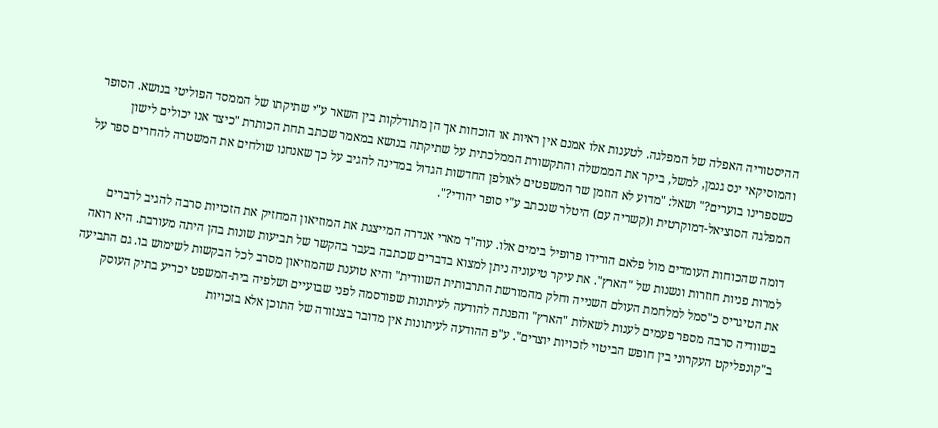ההיסטוריה האפלה של המפלגה. לטענות אלו אמנם אין ראיות או הוכחות אך הן מתודלקות בין השאר ע"י שתיקתו של הממסד הפוליטי בנושא. הסופר והמוסיקאי ינס גנמן, למשל, ביקר את הממשלה והתקשורת הממלכתית על שתיקתה בנושא במאמר שכתב תחת הכותרת "כיצד אנו יכולים לישון כשספרינו בוערים?" ושאל: "מדוע לא הוזמן שר המשפטים לאולפן החדשות הגדול במדינה להגיב על כך שאנחנו שולחים את המשטרה להחרים ספר על המפלגה הסוציאל-דמוקרטית ו(קשריה עם) היטלר שנכתב ע"י סופר יהודי?".

דומה שהכוחות העומדים מול פלאם הורידו פרופיל בימים אלו. עוה"ד מארי אנדרה המייצגת את המוזיאון המחזיק את הזכויות סרבה להגיב לדברים למרות פניות חוזרות ונשנות של "הארץ". את עיקר טיעוניה ניתן למצוא בדברים שכתבה בעבר בהקשר של תביעות שונות בהן היתה מעורבת. היא רואה את הטיגריס כ"סמל למלחמת העולם השנייה וחלק מהמורשת התרבותית השוודית" והיא טוענת שהמוזיאון מסרב לכל הבקשות לשימוש בו. גם התביעה בשוודיה סרבה מספר פעמים לענות לשאלות "הארץ" והפנתה להודעה לעיתונות שפורסמה לפני שבועיים ושלפיה בית-המשפט יכריע בתיק העוסק ב"קונפליקט העקרוני בין חופש הביטוי לזכויות יוצרים". ע"פ ההודעה לעיתונות אין מדובר בצנזורה של התוכן אלא בזכויות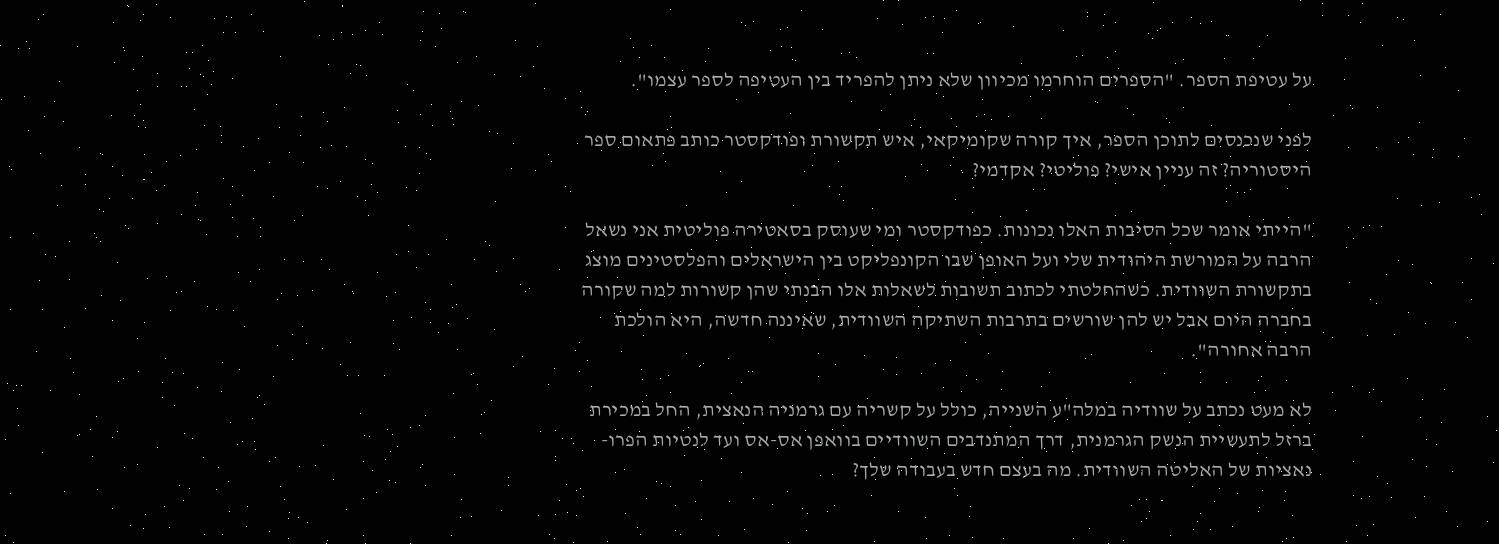על עטיפת הספר. "הספרים הוחרמו מכיוון שלא ניתן להפריד בין העטיפה לספר עצמו".

לפני שנכנסים לתוכן הספר, איך קורה שקומיקאי, איש תקשורת ופודקסטר כותב פתאום ספר היסטוריה? זה עניין אישי? פוליטי? אקדמי?

"הייתי אומר שכל הסיבות האלו נכונות. כפודקסטר ומי שעוסק בסאטירה פוליטית אני נשאל הרבה על המורשת היהודית שלי ועל האופן שבו הקונפליקט בין הישראלים והפלסטינים מוצג בתקשורת השוודית. כשהחלטתי לכתוב תשובות לשאלות אלו הבנתי שהן קשורות למה שקורה בחברה היום אבל יש להן שורשים בתרבות השתיקה השוודית, שאיננה חדשה, היא הולכת הרבה אחורה".

לא מעט נכתב על שוודיה במלה"ע השנייה, כולל על קשריה עם גרמניה הנאצית, החל במכירת ברזל לתעשיית הנשק הגרמנית, דרך המתנדבים השוודיים בוואפן אס-אס ועד לנטיות הפרו-נאציות של האליטה השוודית. מה בעצם חדש בעבודה שלך?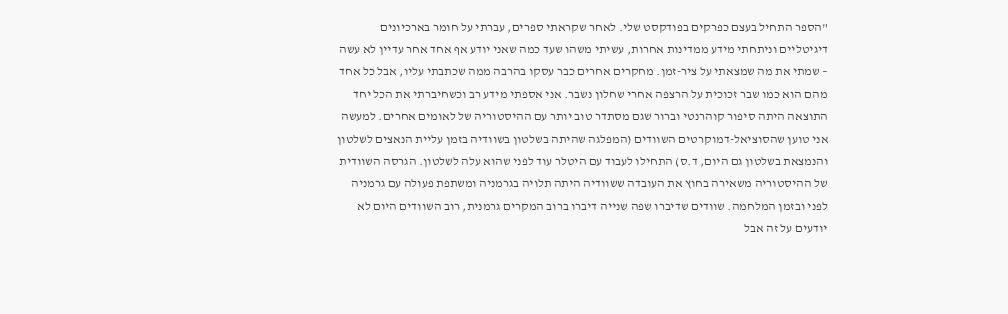"הספר התחיל בעצם כפרקים בפודקסט שלי. לאחר שקראתי ספרים, עברתי על חומר בארכיונים דיגיטליים וניתחתי מידע ממדינות אחרות, עשיתי משהו שעד כמה שאני יודע אף אחד אחר עדיין לא עשה – שמתי את מה שמצאתי על ציר-זמן. מחקרים אחרים כבר עסקו בהרבה ממה שכתבתי עליו, אבל כל אחד מהם הוא כמו שבר זכוכית על הרצפה אחרי שחלון נשבר. אני אספתי מידע רב וכשחיברתי את הכל יחד התוצאה היתה סיפור קוהרנטי וברור שגם מסתדר טוב יותר עם ההיסטוריה של לאומים אחרים. למעשה אני טוען שהסוציאל-דמוקרטים השוודים (המפלגה שהיתה בשלטון בשוודיה בזמן עליית הנאצים לשלטון והנמצאת בשלטון גם היום, ד.ס) התחילו לעבוד עם היטלר עוד לפני שהוא עלה לשלטון. הגרסה השוודית של ההיסטוריה משאירה בחוץ את העובדה ששוודיה היתה תלויה בגרמניה ומשתפת פעולה עם גרמניה לפני ובזמן המלחמה. שוודים שדיברו שפה שנייה דיברו ברוב המקרים גרמנית, רוב השוודים היום לא יודעים על זה אבל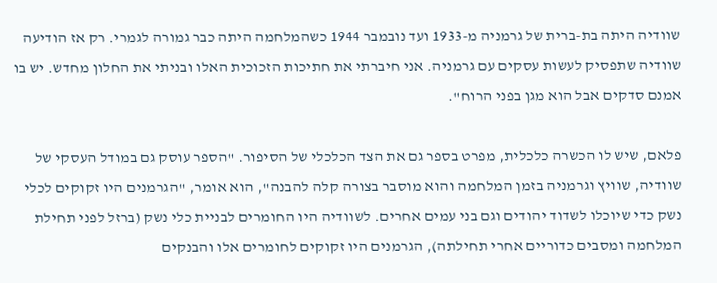שוודיה היתה בת-ברית של גרמניה מ-1933 ועד נובמבר 1944 כשהמלחמה היתה כבר גמורה לגמרי. רק אז הודיעה שוודיה שתפסיק לעשות עסקים עם גרמניה. אני חיברתי את חתיכות הזכוכית האלו ובניתי את החלון מחדש. יש בו אמנם סדקים אבל הוא מגן בפני הרוח".

פלאם, שיש לו הכשרה כלכלית, מפרט בספר גם את הצד הכלכלי של הסיפור. "הספר עוסק גם במודל העסקי של שוודיה, שוויץ וגרמניה בזמן המלחמה והוא מוסבר בצורה קלה להבנה", הוא אומר, "הגרמנים היו זקוקים לכלי נשק כדי שיוכלו לשדוד יהודים וגם בני עמים אחרים. לשוודיה היו החומרים לבניית כלי נשק (ברזל לפני תחילת המלחמה ומסבים כדוריים אחרי תחילתה), הגרמנים היו זקוקים לחומרים אלו והבנקים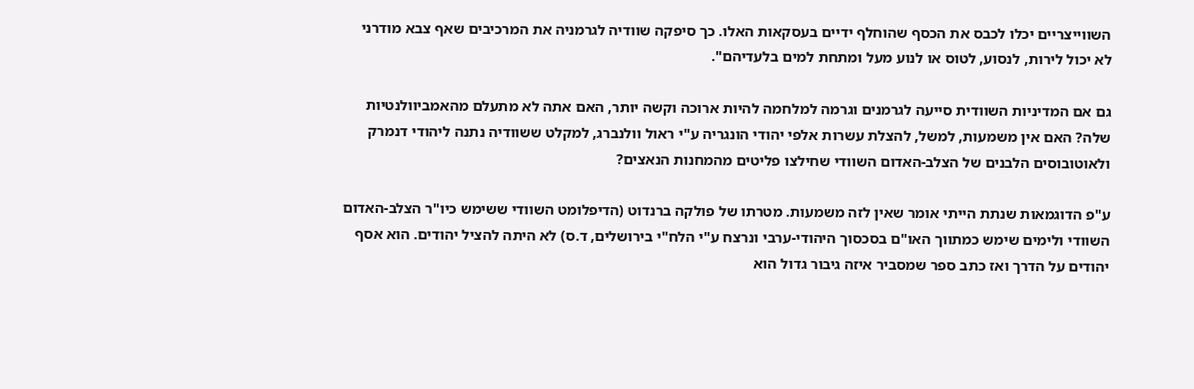השווייצריים יכלו לכבס את הכסף שהוחלף ידיים בעסקאות האלו. כך סיפקה שוודיה לגרמניה את המרכיבים שאף צבא מודרני לא יכול לירות, לנסוע, לטוס או לנוע מעל ומתחת למים בלעדיהם".

גם אם המדיניות השוודית סייעה לגרמנים וגרמה למלחמה להיות ארוכה וקשה יותר, האם אתה לא מתעלם מהאמביוולנטיות שלה? האם אין משמעות, למשל, להצלת עשרות אלפי יהודי הונגריה ע"י ראול וולנברג, למקלט ששוודיה נתנה ליהודי דנמרק ולאוטובוסים הלבנים של הצלב-האדום השוודי שחילצו פליטים מהמחנות הנאצים?

ע"פ הדוגמאות שנתת הייתי אומר שאין לזה משמעות. מטרתו של פולקה ברנדוט (הדיפלומט השוודי ששימש כיו"ר הצלב-האדום השוודי ולימים שימש כמתווך האו"ם בסכסוך היהודי-ערבי ונרצח ע"י הלח"י בירושלים, ד.ס) לא היתה להציל יהודים. הוא אסף יהודים על הדרך ואז כתב ספר שמסביר איזה גיבור גדול הוא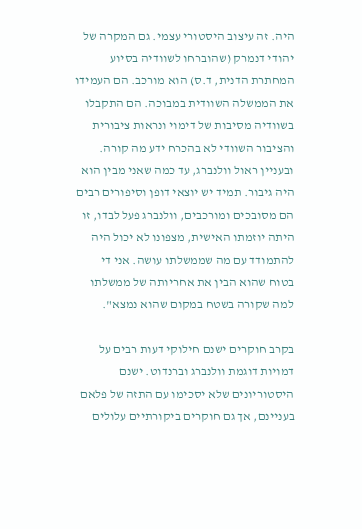היה. זה עיצוב היסטורי עצמי. גם המקרה של יהודי דנמרק (שהוברחו לשוודיה בסיוע המחתרת הדנית, ד.ס) הוא מורכב. הם העמידו את הממשלה השוודית במבוכה. הם התקבלו בשוודיה מסיבות של דימוי ונראות ציבורית והציבור השוודי לא בהכרח ידע מה קורה. ובעניין ראול וולנברג, עד כמה שאני מבין הוא היה גיבור. תמיד יש יוצאי דופן וסיפורים רבים הם מסובכים ומורכבים, וולנברג פעל לבדו, זו היתה יוזמתו האישית, מצפונו לא יכול היה להתמודד עם מה שממשלתו עושה. אני די בטוח שהוא הבין את אחריותה של ממשלתו למה שקורה בשטח במקום שהוא נמצא".

בקרב חוקרים ישנם חילוקי דעות רבים על דמויות דוגמת וולנברג וברנדוט. ישנם היסטוריונים שלא יסכימו עם התזה של פלאם בעניינם, אך גם חוקרים ביקורתיים עלולים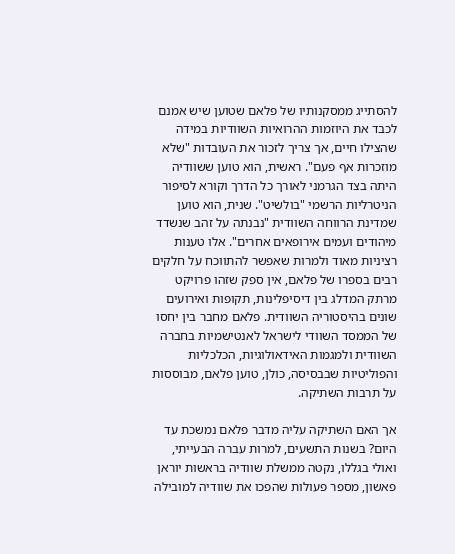להסתייג ממסקנותיו של פלאם שטוען שיש אמנם לכבד את היוזמות ההרואיות השוודיות במידה שהצילו חיים, אך צריך לזכור את העובדות "שלא מוזכרות אף פעם". ראשית, הוא טוען ששוודיה היתה בצד הגרמני לאורך כל הדרך וקורא לסיפור הניטרליות הרשמי "בולשיט". שנית, הוא טוען שמדינת הרווחה השוודית "נבנתה על זהב שנשדד מיהודים ועמים אירופאים אחרים". אלו טענות רציניות מאוד ולמרות שאפשר להתווכח על חלקים רבים בספרו של פלאם, אין ספק שזהו פרויקט מרתק המדלג בין דיסיפלינות, תקופות ואירועים שונים בהיסטוריה השוודית. פלאם מחבר בין יחסו של הממסד השוודי לישראל לאנטישמיות בחברה השוודית ולמגמות האידאולוגיות, הכלכליות והפוליטיות שבבסיסה, כולן, טוען פלאם, מבוססות על תרבות השתיקה.

אך האם השתיקה עליה מדבר פלאם נמשכת עד היום? בשנות התשעים, למרות עברה הבעייתי, ואולי בגללו, נקטה ממשלת שוודיה בראשות יוראן פאשון, מספר פעולות שהפכו את שוודיה למובילה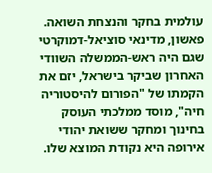עולמית בחקר והנצחת השואה. פאשון, מדינאי סוציאל-דמוקרטי שגם היה ראש-הממשלה השוודי האחרון שביקר בישראל, יזם את הקמתו של "הפורום להיסטוריה חיה", מוסד ממלכתי העוסק בחינוך ומחקר ששואת יהודי אירופה היא נקודת המוצא שלו.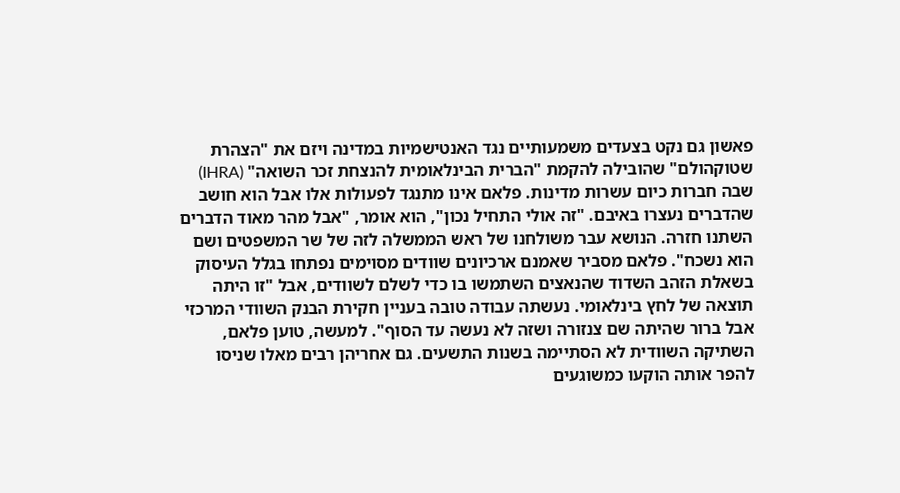פאשון גם נקט בצעדים משמעותיים נגד האנטישמיות במדינה ויזם את "הצהרת שטוקהולם" שהובילה להקמת "הברית הבינלאומית להנצחת זכר השואה" (IHRA) שבה חברות כיום עשרות מדינות. פלאם אינו מתנגד לפעולות אלו אבל הוא חושב שהדברים נעצרו באיבם. "זה אולי התחיל נכון", הוא אומר, "אבל מהר מאוד הדברים השתנו חזרה. הנושא עבר משולחנו של ראש הממשלה לזה של שר המשפטים ושם הוא נשכח". פלאם מסביר שאמנם ארכיונים שוודים מסוימים נפתחו בגלל העיסוק בשאלת הזהב השדוד שהנאצים השתמשו בו כדי לשלם לשוודים, אבל "זו היתה תוצאה של לחץ בינלאומי. נעשתה עבודה טובה בעניין חקירת הבנק השוודי המרכזי אבל ברור שהיתה שם צנזורה ושזה לא נעשה עד הסוף". למעשה, טוען פלאם, השתיקה השוודית לא הסתיימה בשנות התשעים. גם אחריהן רבים מאלו שניסו להפר אותה הוקעו כמשוגעים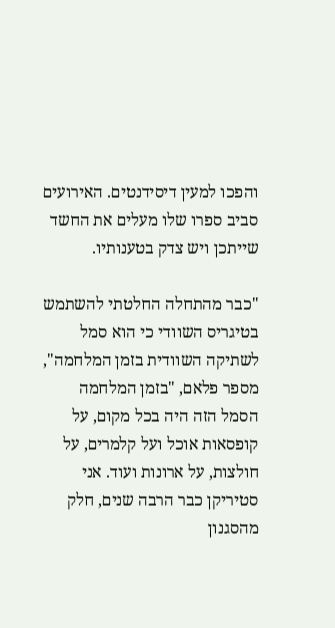והפכו למעין דיסידנטים. האירועים סביב ספרו שלו מעלים את החשד שייתכן ויש צדק בטענותיו.

"כבר מהתחלה החלטתי להשתמש בטיגריס השוודי כי הוא סמל לשתיקה השוודית בזמן המלחמה", מספר פלאם, "בזמן המלחמה הסמל הזה היה בכל מקום, על קופסאות אוכל ועל קלמרים, על חולצות, על ארונות ועוד. אני סטיריקן כבר הרבה שנים, חלק מהסגנון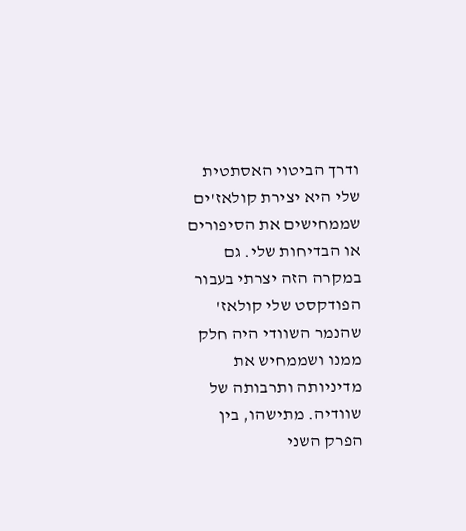ודרך הביטוי האסתטית שלי היא יצירת קולאז'ים שממחישים את הסיפורים או הבדיחות שלי. גם במקרה הזה יצרתי בעבור הפודקסט שלי קולאז' שהנמר השוודי היה חלק ממנו ושממחיש את מדיניותה ותרבותה של שוודיה. מתישהו, בין הפרק השני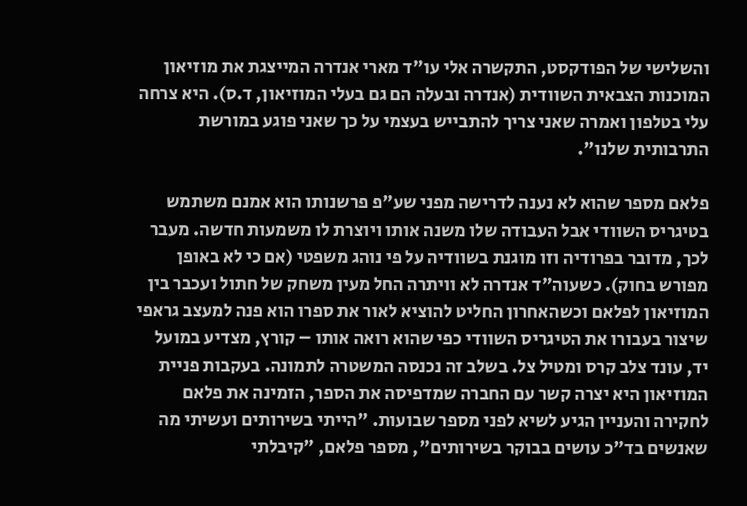והשלישי של הפודקסט, התקשרה אלי עו"ד מארי אנדרה המייצגת את מוזיאון המוכנות הצבאית השוודית (אנדרה ובעלה הם גם בעלי המוזיאון, ד.ס). היא צרחה עלי בטלפון ואמרה שאני צריך להתבייש בעצמי על כך שאני פוגע במורשת התרבותית שלנו".

פלאם מספר שהוא לא נענה לדרישה מפני שע"פ פרשנותו הוא אמנם משתמש בטיגריס השוודי אבל העבודה שלו משנה אותו ויוצרת לו משמעות חדשה. מעבר לכך, מדובר בפרודיה וזו מוגנת בשוודיה על פי נוהג משפטי (אם כי לא באופן מפורש בחוק). כשעוה"ד אנדרה לא וויתרה החל מעין משחק של חתול ועכבר בין המוזיאון לפלאם וכשהאחרון החליט להוציא לאור את ספרו הוא פנה למעצב גראפי שיצור בעבורו את הטיגריס השוודי כפי שהוא רואה אותו – קורץ, מצדיע במועל יד, עונד צלב קרס ומטיל צל. בשלב זה נכנסה המשטרה לתמונה. בעקבות פניית המוזיאון היא יצרה קשר עם החברה שמדפיסה את הספר, הזמינה את פלאם לחקירה והעניין הגיע לשיא לפני מספר שבועות. "הייתי בשירותים ועשיתי מה שאנשים בד"כ עושים בבוקר בשירותים", מספר פלאם, "קיבלתי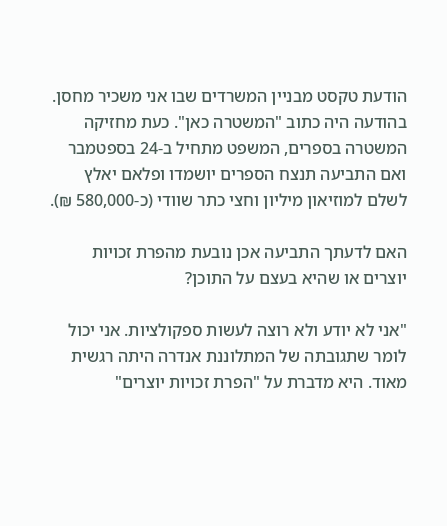הודעת טקסט מבניין המשרדים שבו אני משכיר מחסן. בהודעה היה כתוב "המשטרה כאן". כעת מחזיקה המשטרה בספרים, המשפט מתחיל ב-24 בספטמבר ואם התביעה תנצח הספרים יושמדו ופלאם יאלץ לשלם למוזיאון מיליון וחצי כתר שוודי (כ-580,000 ₪).

האם לדעתך התביעה אכן נובעת מהפרת זכויות יוצרים או שהיא בעצם על התוכן?

"אני לא יודע ולא רוצה לעשות ספקולציות. אני יכול לומר שתגובתה של המתלוננת אנדרה היתה רגשית מאוד. היא מדברת על "הפרת זכויות יוצרים"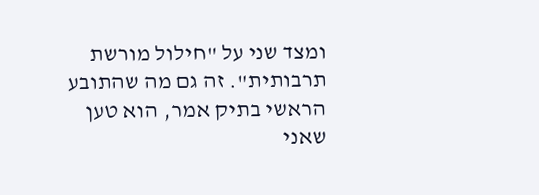ומצד שני על "חילול מורשת תרבותית". זה גם מה שהתובע הראשי בתיק אמר, הוא טען שאני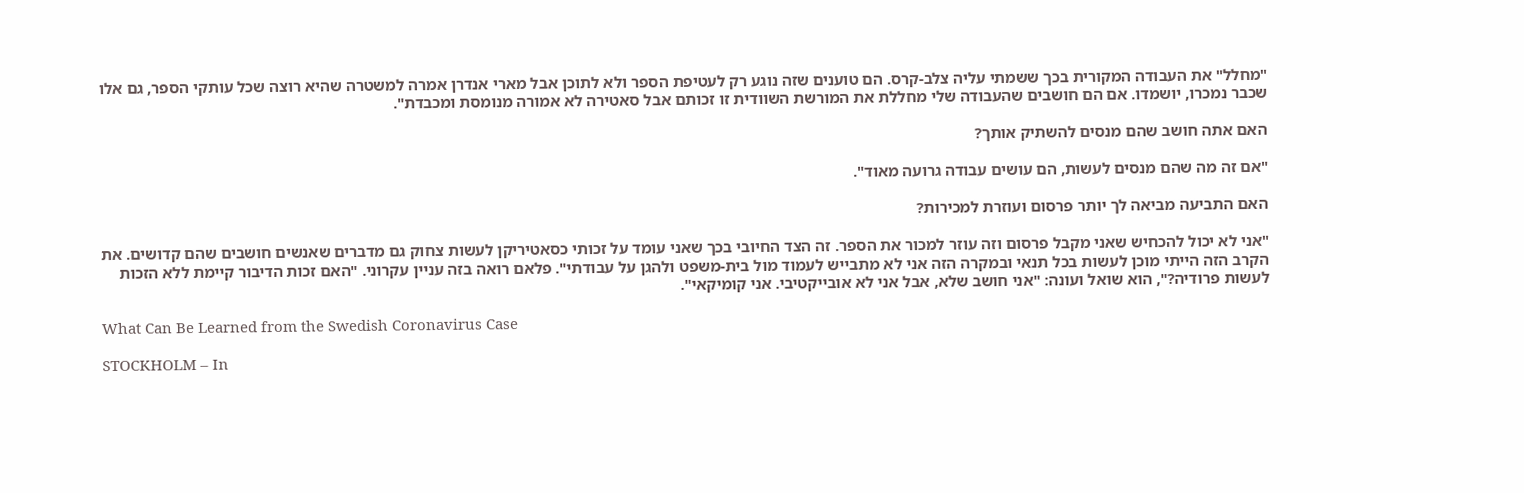"מחלל" את העבודה המקורית בכך ששמתי עליה צלב-קרס. הם טוענים שזה נוגע רק לעטיפת הספר ולא לתוכן אבל מארי אנדרן אמרה למשטרה שהיא רוצה שכל עותקי הספר, גם אלו שכבר נמכרו, יושמדו. אם הם חושבים שהעבודה שלי מחללת את המורשת השוודית זו זכותם אבל סאטירה לא אמורה מנומסת ומכבדת".

האם אתה חושב שהם מנסים להשתיק אותך?

"אם זה מה שהם מנסים לעשות, הם עושים עבודה גרועה מאוד".

האם התביעה מביאה לך יותר פרסום ועוזרת למכירות?

"אני לא יכול להכחיש שאני מקבל פרסום וזה עוזר למכור את הספר. זה הצד החיובי בכך שאני עומד על זכותי כסאטיריקן לעשות צחוק גם מדברים שאנשים חושבים שהם קדושים. את הקרב הזה הייתי מוכן לעשות בכל תנאי ובמקרה הזה אני לא מתבייש לעמוד מול בית-משפט ולהגן על עבודתי". פלאם רואה בזה עניין עקרוני. "האם זכות הדיבור קיימת ללא הזכות לעשות פרודיה?", הוא שואל ועונה: "אני חושב שלא, אבל אני לא אובייקטיבי. אני קומיקאי".

What Can Be Learned from the Swedish Coronavirus Case

STOCKHOLM – In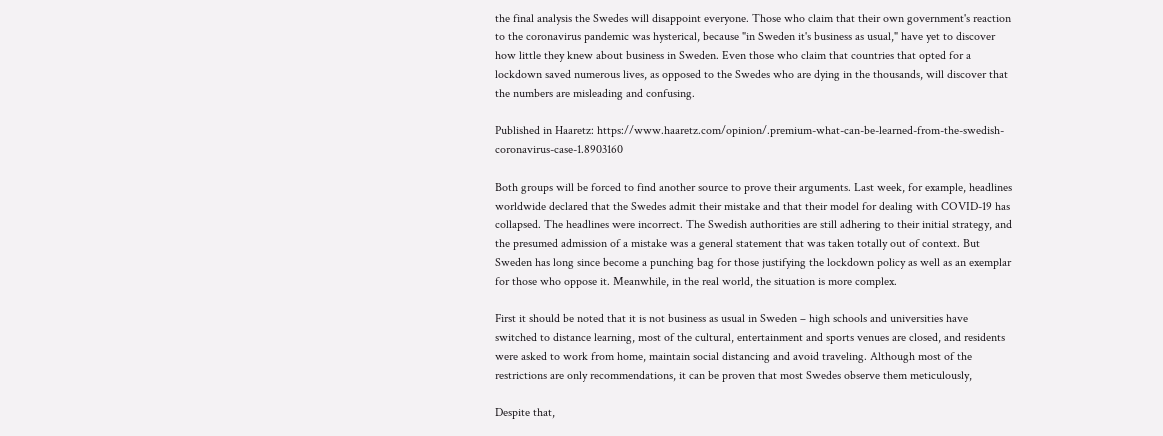the final analysis the Swedes will disappoint everyone. Those who claim that their own government's reaction to the coronavirus pandemic was hysterical, because "in Sweden it's business as usual," have yet to discover how little they knew about business in Sweden. Even those who claim that countries that opted for a lockdown saved numerous lives, as opposed to the Swedes who are dying in the thousands, will discover that the numbers are misleading and confusing.

Published in Haaretz: https://www.haaretz.com/opinion/.premium-what-can-be-learned-from-the-swedish-coronavirus-case-1.8903160

Both groups will be forced to find another source to prove their arguments. Last week, for example, headlines worldwide declared that the Swedes admit their mistake and that their model for dealing with COVID-19 has collapsed. The headlines were incorrect. The Swedish authorities are still adhering to their initial strategy, and the presumed admission of a mistake was a general statement that was taken totally out of context. But Sweden has long since become a punching bag for those justifying the lockdown policy as well as an exemplar for those who oppose it. Meanwhile, in the real world, the situation is more complex.

First it should be noted that it is not business as usual in Sweden – high schools and universities have switched to distance learning, most of the cultural, entertainment and sports venues are closed, and residents were asked to work from home, maintain social distancing and avoid traveling. Although most of the restrictions are only recommendations, it can be proven that most Swedes observe them meticulously,

Despite that,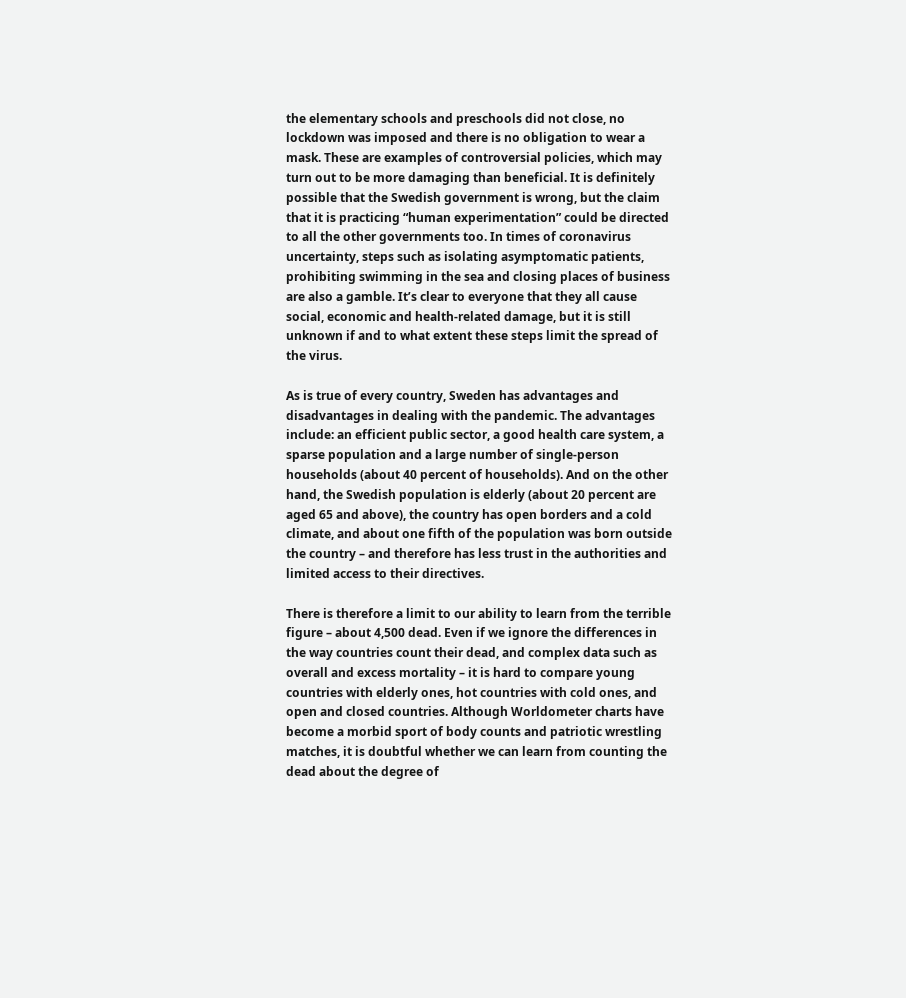the elementary schools and preschools did not close, no lockdown was imposed and there is no obligation to wear a mask. These are examples of controversial policies, which may turn out to be more damaging than beneficial. It is definitely possible that the Swedish government is wrong, but the claim that it is practicing “human experimentation” could be directed to all the other governments too. In times of coronavirus uncertainty, steps such as isolating asymptomatic patients, prohibiting swimming in the sea and closing places of business are also a gamble. It’s clear to everyone that they all cause social, economic and health-related damage, but it is still unknown if and to what extent these steps limit the spread of the virus.

As is true of every country, Sweden has advantages and disadvantages in dealing with the pandemic. The advantages include: an efficient public sector, a good health care system, a sparse population and a large number of single-person households (about 40 percent of households). And on the other hand, the Swedish population is elderly (about 20 percent are aged 65 and above), the country has open borders and a cold climate, and about one fifth of the population was born outside the country – and therefore has less trust in the authorities and limited access to their directives.

There is therefore a limit to our ability to learn from the terrible figure – about 4,500 dead. Even if we ignore the differences in the way countries count their dead, and complex data such as overall and excess mortality – it is hard to compare young countries with elderly ones, hot countries with cold ones, and open and closed countries. Although Worldometer charts have become a morbid sport of body counts and patriotic wrestling matches, it is doubtful whether we can learn from counting the dead about the degree of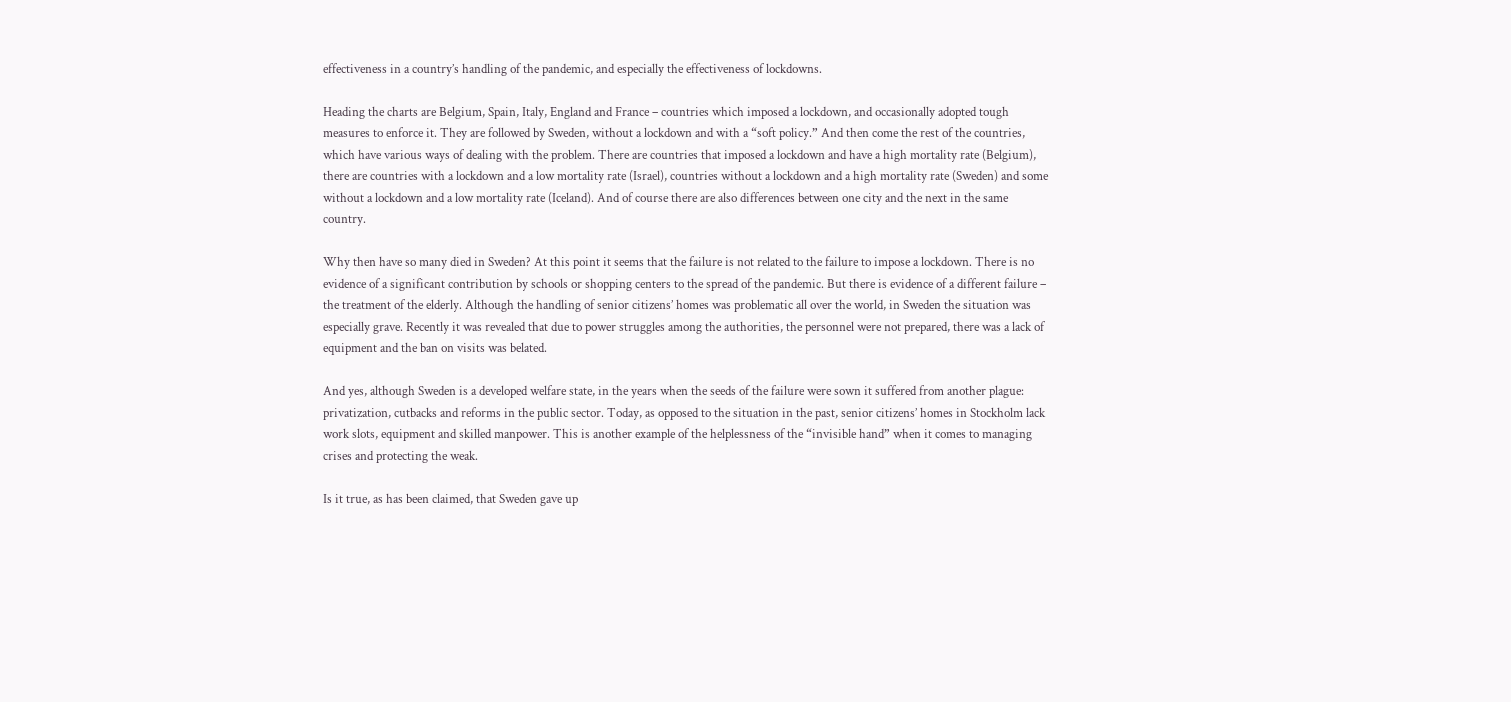effectiveness in a country’s handling of the pandemic, and especially the effectiveness of lockdowns.

Heading the charts are Belgium, Spain, Italy, England and France – countries which imposed a lockdown, and occasionally adopted tough measures to enforce it. They are followed by Sweden, without a lockdown and with a “soft policy.” And then come the rest of the countries, which have various ways of dealing with the problem. There are countries that imposed a lockdown and have a high mortality rate (Belgium), there are countries with a lockdown and a low mortality rate (Israel), countries without a lockdown and a high mortality rate (Sweden) and some without a lockdown and a low mortality rate (Iceland). And of course there are also differences between one city and the next in the same country.

Why then have so many died in Sweden? At this point it seems that the failure is not related to the failure to impose a lockdown. There is no evidence of a significant contribution by schools or shopping centers to the spread of the pandemic. But there is evidence of a different failure – the treatment of the elderly. Although the handling of senior citizens’ homes was problematic all over the world, in Sweden the situation was especially grave. Recently it was revealed that due to power struggles among the authorities, the personnel were not prepared, there was a lack of equipment and the ban on visits was belated.

And yes, although Sweden is a developed welfare state, in the years when the seeds of the failure were sown it suffered from another plague: privatization, cutbacks and reforms in the public sector. Today, as opposed to the situation in the past, senior citizens’ homes in Stockholm lack work slots, equipment and skilled manpower. This is another example of the helplessness of the “invisible hand” when it comes to managing crises and protecting the weak.

Is it true, as has been claimed, that Sweden gave up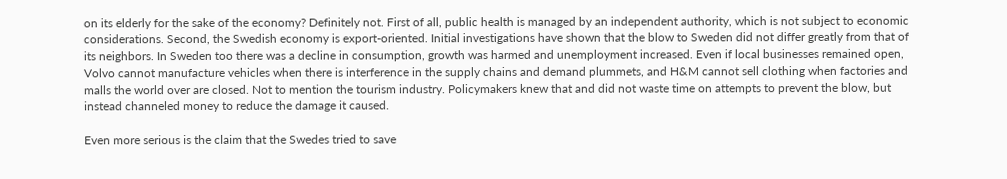on its elderly for the sake of the economy? Definitely not. First of all, public health is managed by an independent authority, which is not subject to economic considerations. Second, the Swedish economy is export-oriented. Initial investigations have shown that the blow to Sweden did not differ greatly from that of its neighbors. In Sweden too there was a decline in consumption, growth was harmed and unemployment increased. Even if local businesses remained open, Volvo cannot manufacture vehicles when there is interference in the supply chains and demand plummets, and H&M cannot sell clothing when factories and malls the world over are closed. Not to mention the tourism industry. Policymakers knew that and did not waste time on attempts to prevent the blow, but instead channeled money to reduce the damage it caused.

Even more serious is the claim that the Swedes tried to save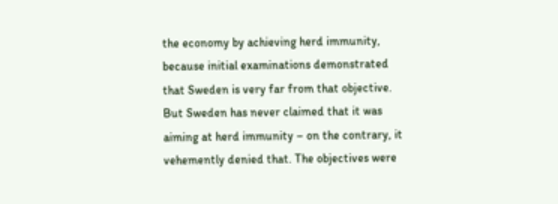the economy by achieving herd immunity, because initial examinations demonstrated that Sweden is very far from that objective. But Sweden has never claimed that it was aiming at herd immunity – on the contrary, it vehemently denied that. The objectives were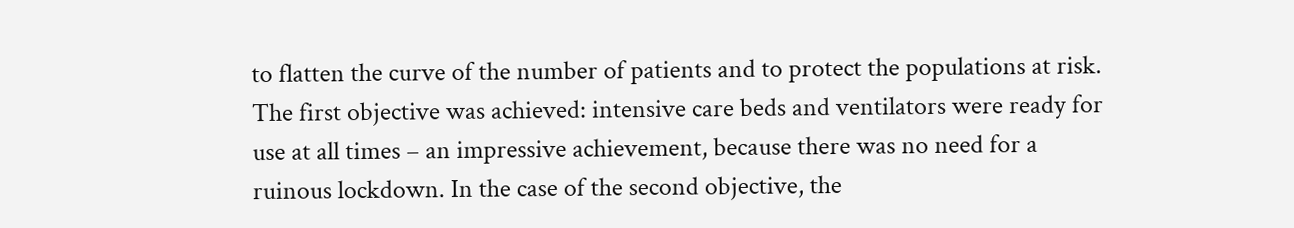to flatten the curve of the number of patients and to protect the populations at risk. The first objective was achieved: intensive care beds and ventilators were ready for use at all times – an impressive achievement, because there was no need for a ruinous lockdown. In the case of the second objective, the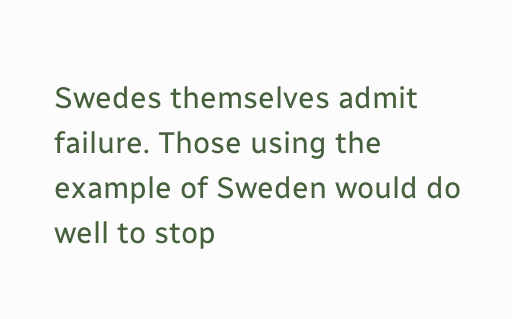Swedes themselves admit failure. Those using the example of Sweden would do well to stop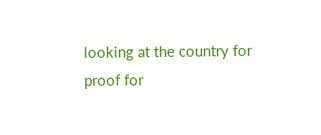looking at the country for proof for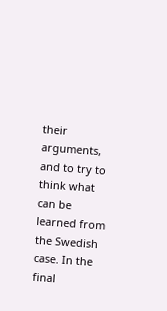their arguments, and to try to think what can be learned from the Swedish case. In the final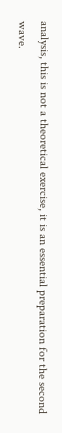analysis, this is not a theoretical exercise, it is an essential preparation for the second wave.